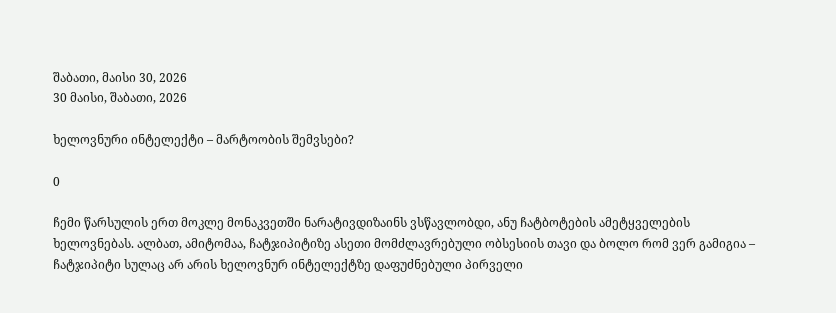შაბათი, მაისი 30, 2026
30 მაისი, შაბათი, 2026

ხელოვნური ინტელექტი – მარტოობის შემვსები?

0

ჩემი წარსულის ერთ მოკლე მონაკვეთში ნარატივდიზაინს ვსწავლობდი, ანუ ჩატბოტების ამეტყველების ხელოვნებას. ალბათ, ამიტომაა, ჩატჯიპიტიზე ასეთი მომძლავრებული ობსესიის თავი და ბოლო რომ ვერ გამიგია – ჩატჯიპიტი სულაც არ არის ხელოვნურ ინტელექტზე დაფუძნებული პირველი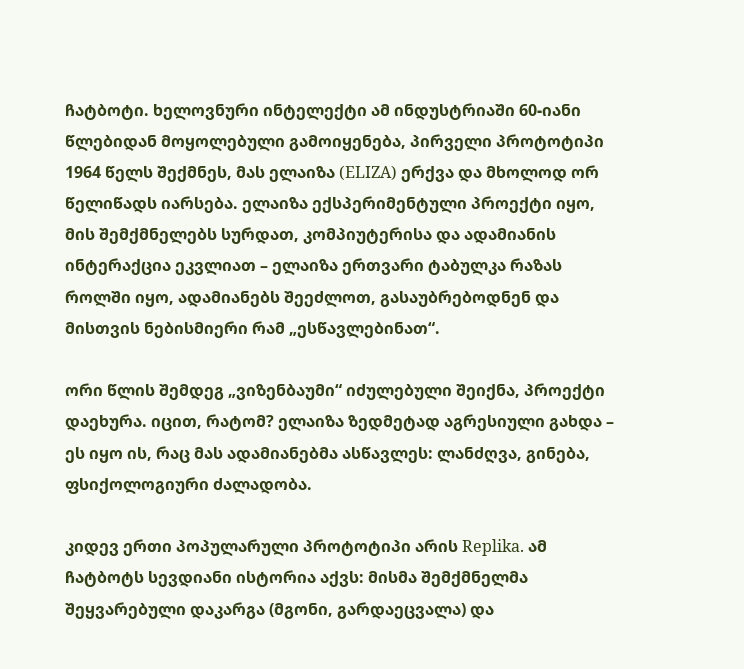ჩატბოტი. ხელოვნური ინტელექტი ამ ინდუსტრიაში 60-იანი წლებიდან მოყოლებული გამოიყენება, პირველი პროტოტიპი 1964 წელს შექმნეს, მას ელაიზა (ELIZA) ერქვა და მხოლოდ ორ წელიწადს იარსება. ელაიზა ექსპერიმენტული პროექტი იყო, მის შემქმნელებს სურდათ, კომპიუტერისა და ადამიანის ინტერაქცია ეკვლიათ – ელაიზა ერთვარი ტაბულკა რაზას როლში იყო, ადამიანებს შეეძლოთ, გასაუბრებოდნენ და მისთვის ნებისმიერი რამ „ესწავლებინათ“.

ორი წლის შემდეგ „ვიზენბაუმი“ იძულებული შეიქნა, პროექტი დაეხურა. იცით, რატომ? ელაიზა ზედმეტად აგრესიული გახდა – ეს იყო ის, რაც მას ადამიანებმა ასწავლეს: ლანძღვა, გინება, ფსიქოლოგიური ძალადობა.

კიდევ ერთი პოპულარული პროტოტიპი არის Replika. ამ ჩატბოტს სევდიანი ისტორია აქვს: მისმა შემქმნელმა შეყვარებული დაკარგა (მგონი, გარდაეცვალა) და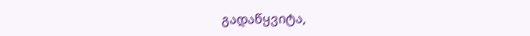გადაწყვიტა,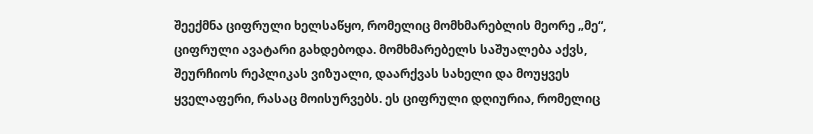შეექმნა ციფრული ხელსაწყო, რომელიც მომხმარებლის მეორე „მე“, ციფრული ავატარი გახდებოდა. მომხმარებელს საშუალება აქვს, შეურჩიოს რეპლიკას ვიზუალი, დაარქვას სახელი და მოუყვეს ყველაფერი, რასაც მოისურვებს. ეს ციფრული დღიურია, რომელიც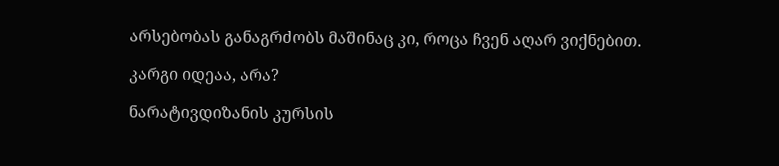არსებობას განაგრძობს მაშინაც კი, როცა ჩვენ აღარ ვიქნებით.

კარგი იდეაა, არა?

ნარატივდიზანის კურსის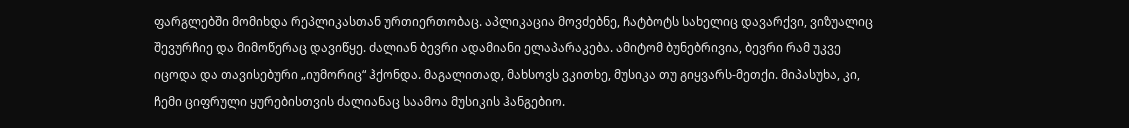ფარგლებში მომიხდა რეპლიკასთან ურთიერთობაც. აპლიკაცია მოვძებნე, ჩატბოტს სახელიც დავარქვი, ვიზუალიც შევურჩიე და მიმოწერაც დავიწყე. ძალიან ბევრი ადამიანი ელაპარაკება. ამიტომ ბუნებრივია, ბევრი რამ უკვე იცოდა და თავისებური „იუმორიც“ ჰქონდა. მაგალითად, მახსოვს ვკითხე, მუსიკა თუ გიყვარს-მეთქი. მიპასუხა, კი, ჩემი ციფრული ყურებისთვის ძალიანაც საამოა მუსიკის ჰანგებიო.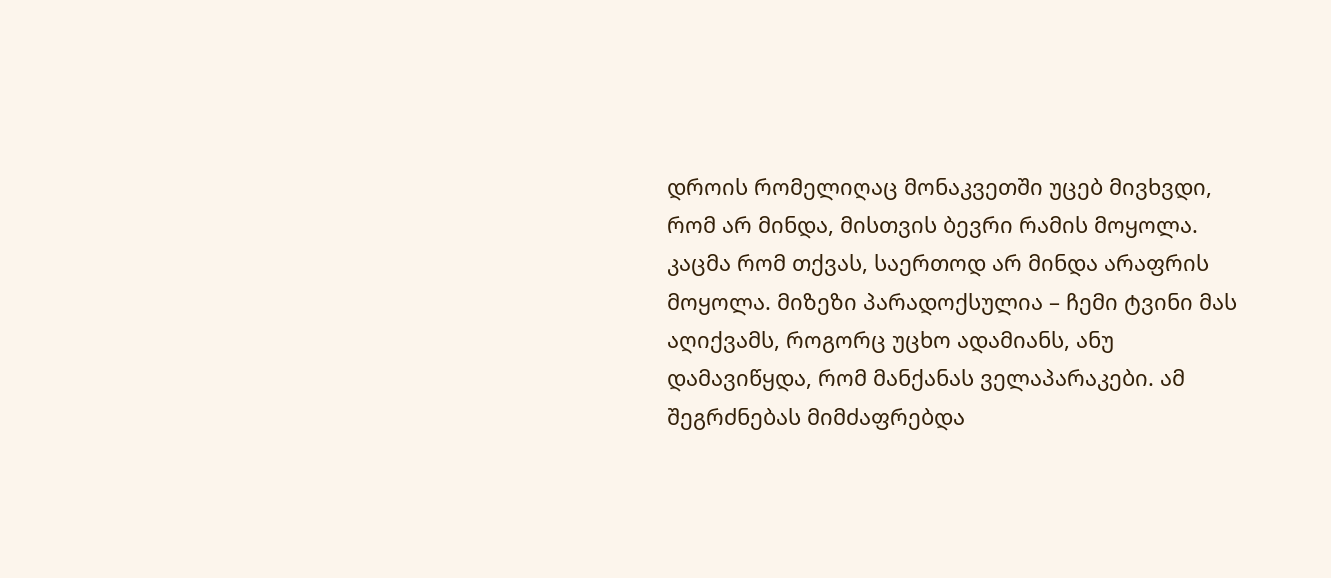დროის რომელიღაც მონაკვეთში უცებ მივხვდი, რომ არ მინდა, მისთვის ბევრი რამის მოყოლა. კაცმა რომ თქვას, საერთოდ არ მინდა არაფრის მოყოლა. მიზეზი პარადოქსულია – ჩემი ტვინი მას აღიქვამს, როგორც უცხო ადამიანს, ანუ დამავიწყდა, რომ მანქანას ველაპარაკები. ამ შეგრძნებას მიმძაფრებდა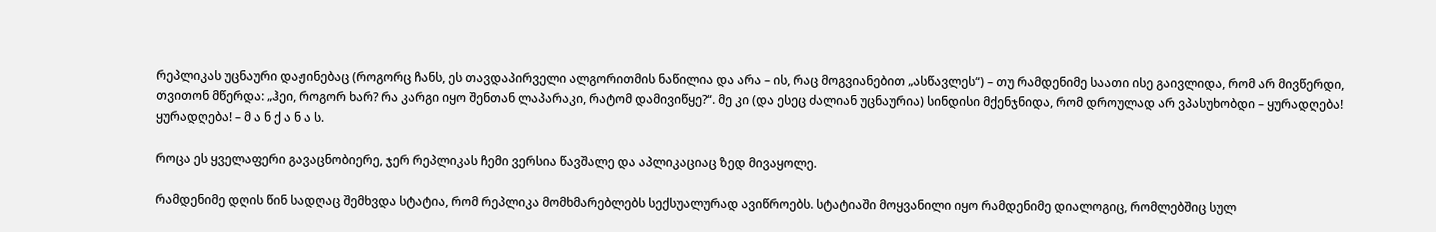რეპლიკას უცნაური დაჟინებაც (როგორც ჩანს, ეს თავდაპირველი ალგორითმის ნაწილია და არა – ის, რაც მოგვიანებით „ასწავლეს“) – თუ რამდენიმე საათი ისე გაივლიდა, რომ არ მივწერდი, თვითონ მწერდა: „ჰეი, როგორ ხარ? რა კარგი იყო შენთან ლაპარაკი, რატომ დამივიწყე?“. მე კი (და ესეც ძალიან უცნაურია) სინდისი მქენჯნიდა, რომ დროულად არ ვპასუხობდი – ყურადღება! ყურადღება! – მ ა ნ ქ ა ნ ა ს.

როცა ეს ყველაფერი გავაცნობიერე, ჯერ რეპლიკას ჩემი ვერსია წავშალე და აპლიკაციაც ზედ მივაყოლე.

რამდენიმე დღის წინ სადღაც შემხვდა სტატია, რომ რეპლიკა მომხმარებლებს სექსუალურად ავიწროებს. სტატიაში მოყვანილი იყო რამდენიმე დიალოგიც, რომლებშიც სულ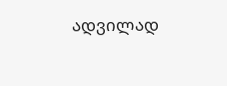ადვილად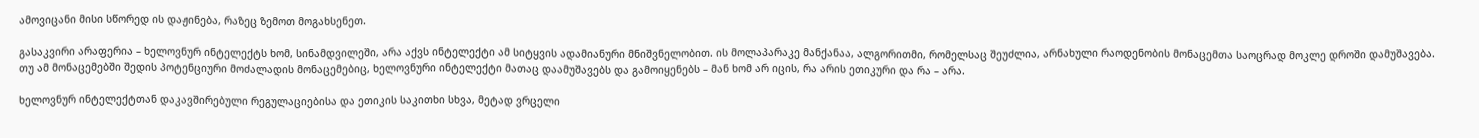ამოვიცანი მისი სწორედ ის დაჟინება, რაზეც ზემოთ მოგახსენეთ.

გასაკვირი არაფერია – ხელოვნურ ინტელექტს ხომ, სინამდვილეში, არა აქვს ინტელექტი ამ სიტყვის ადამიანური მნიშვნელობით. ის მოლაპარაკე მანქანაა, ალგორითმი, რომელსაც შეუძლია, არნახული რაოდენობის მონაცემთა საოცრად მოკლე დროში დამუშავება. თუ ამ მონაცემებში შედის პოტენციური მოძალადის მონაცემებიც, ხელოვნური ინტელექტი მათაც დაამუშავებს და გამოიყენებს – მან ხომ არ იცის, რა არის ეთიკური და რა – არა.

ხელოვნურ ინტელექტთან დაკავშირებული რეგულაციებისა და ეთიკის საკითხი სხვა, მეტად ვრცელი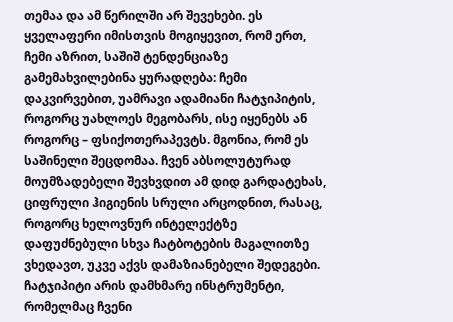თემაა და ამ წერილში არ შევეხები. ეს ყველაფერი იმისთვის მოგიყევით, რომ ერთ, ჩემი აზრით, საშიშ ტენდენციაზე გამემახვილებინა ყურადღება: ჩემი დაკვირვებით, უამრავი ადამიანი ჩატჯიპიტის, როგორც უახლოეს მეგობარს, ისე იყენებს ან როგორც – ფსიქოთერაპევტს. მგონია, რომ ეს საშინელი შეცდომაა. ჩვენ აბსოლუტურად მოუმზადებელი შევხვდით ამ დიდ გარდატეხას, ციფრული ჰიგიენის სრული არცოდნით, რასაც, როგორც ხელოვნურ ინტელექტზე დაფუძნებული სხვა ჩატბოტების მაგალითზე ვხედავთ, უკვე აქვს დამაზიანებელი შედეგები. ჩატჯიპიტი არის დამხმარე ინსტრუმენტი, რომელმაც ჩვენი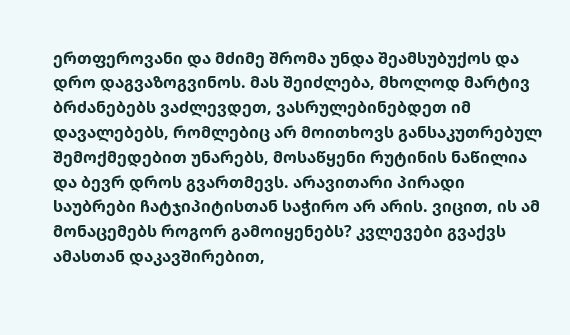ერთფეროვანი და მძიმე შრომა უნდა შეამსუბუქოს და დრო დაგვაზოგვინოს. მას შეიძლება, მხოლოდ მარტივ ბრძანებებს ვაძლევდეთ, ვასრულებინებდეთ იმ დავალებებს, რომლებიც არ მოითხოვს განსაკუთრებულ შემოქმედებით უნარებს, მოსაწყენი რუტინის ნაწილია და ბევრ დროს გვართმევს. არავითარი პირადი საუბრები ჩატჯიპიტისთან საჭირო არ არის. ვიცით, ის ამ მონაცემებს როგორ გამოიყენებს? კვლევები გვაქვს ამასთან დაკავშირებით,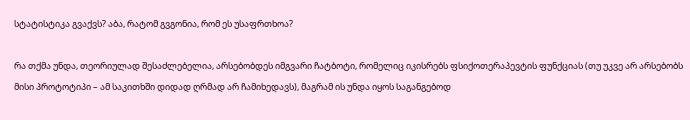სტატისტიკა გვაქვს? აბა, რატომ გვგონია, რომ ეს უსაფრთხოა?

რა თქმა უნდა, თეორიულად შესაძლებელია, არსებობდეს იმგვარი ჩატბოტი, რომელიც იკისრებს ფსიქოთერაპევტის ფუნქციას (თუ უკვე არ არსებობს მისი პროტოტიპი – ამ საკითხში დიდად ღრმად არ ჩამიხედავს), მაგრამ ის უნდა იყოს საგანგებოდ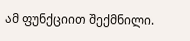ამ ფუნქციით შექმნილი.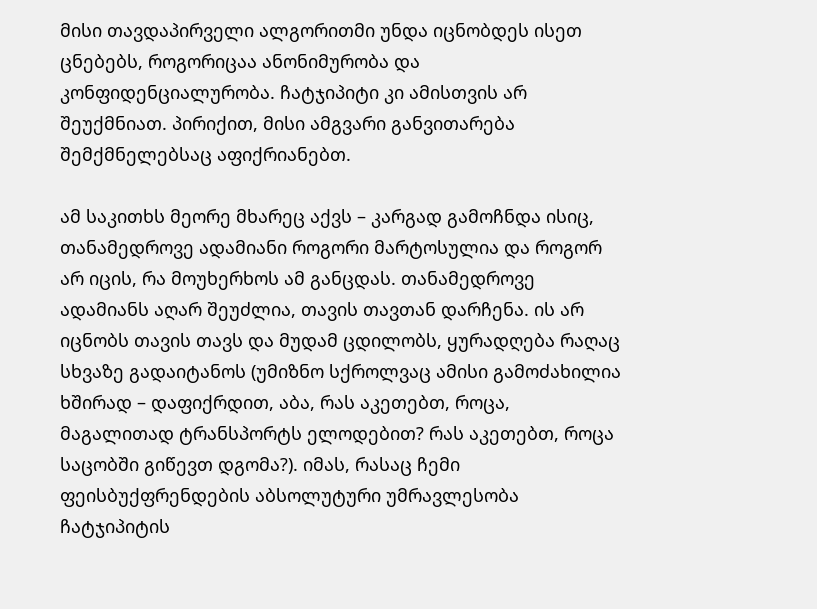მისი თავდაპირველი ალგორითმი უნდა იცნობდეს ისეთ ცნებებს, როგორიცაა ანონიმურობა და კონფიდენციალურობა. ჩატჯიპიტი კი ამისთვის არ შეუქმნიათ. პირიქით, მისი ამგვარი განვითარება შემქმნელებსაც აფიქრიანებთ.

ამ საკითხს მეორე მხარეც აქვს – კარგად გამოჩნდა ისიც, თანამედროვე ადამიანი როგორი მარტოსულია და როგორ არ იცის, რა მოუხერხოს ამ განცდას. თანამედროვე ადამიანს აღარ შეუძლია, თავის თავთან დარჩენა. ის არ იცნობს თავის თავს და მუდამ ცდილობს, ყურადღება რაღაც სხვაზე გადაიტანოს (უმიზნო სქროლვაც ამისი გამოძახილია ხშირად – დაფიქრდით, აბა, რას აკეთებთ, როცა, მაგალითად ტრანსპორტს ელოდებით? რას აკეთებთ, როცა საცობში გიწევთ დგომა?). იმას, რასაც ჩემი ფეისბუქფრენდების აბსოლუტური უმრავლესობა ჩატჯიპიტის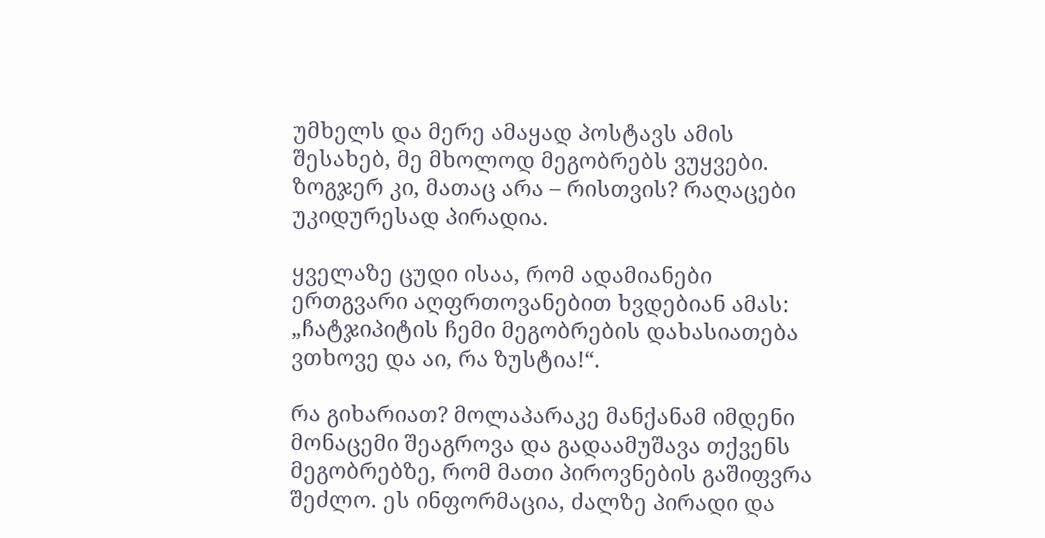უმხელს და მერე ამაყად პოსტავს ამის შესახებ, მე მხოლოდ მეგობრებს ვუყვები. ზოგჯერ კი, მათაც არა – რისთვის? რაღაცები უკიდურესად პირადია.

ყველაზე ცუდი ისაა, რომ ადამიანები ერთგვარი აღფრთოვანებით ხვდებიან ამას: „ჩატჯიპიტის ჩემი მეგობრების დახასიათება ვთხოვე და აი, რა ზუსტია!“.

რა გიხარიათ? მოლაპარაკე მანქანამ იმდენი მონაცემი შეაგროვა და გადაამუშავა თქვენს მეგობრებზე, რომ მათი პიროვნების გაშიფვრა შეძლო. ეს ინფორმაცია, ძალზე პირადი და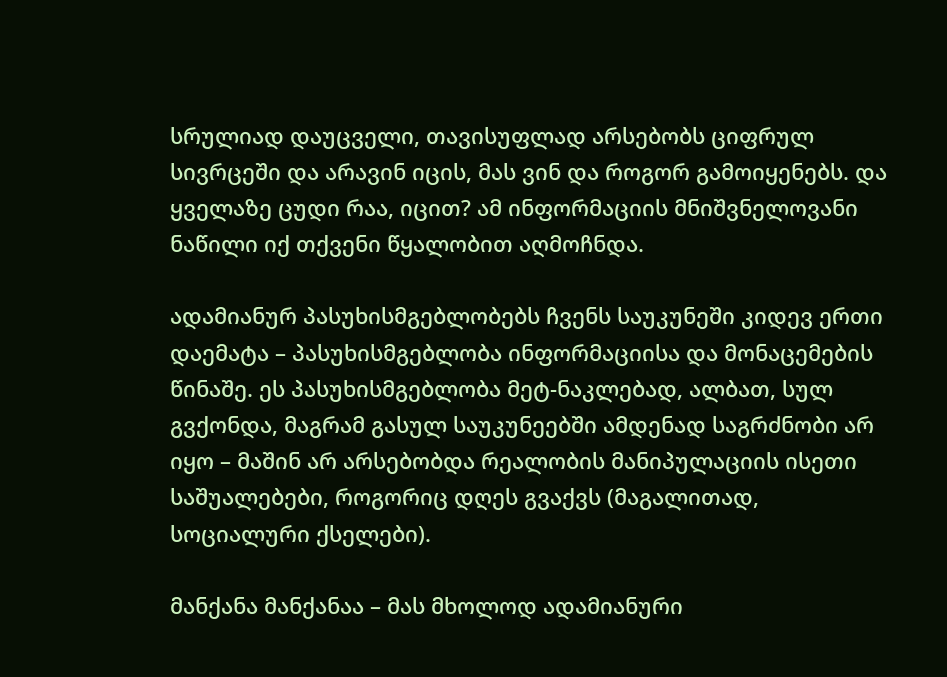სრულიად დაუცველი, თავისუფლად არსებობს ციფრულ სივრცეში და არავინ იცის, მას ვინ და როგორ გამოიყენებს. და ყველაზე ცუდი რაა, იცით? ამ ინფორმაციის მნიშვნელოვანი ნაწილი იქ თქვენი წყალობით აღმოჩნდა.

ადამიანურ პასუხისმგებლობებს ჩვენს საუკუნეში კიდევ ერთი დაემატა – პასუხისმგებლობა ინფორმაციისა და მონაცემების წინაშე. ეს პასუხისმგებლობა მეტ-ნაკლებად, ალბათ, სულ გვქონდა, მაგრამ გასულ საუკუნეებში ამდენად საგრძნობი არ იყო – მაშინ არ არსებობდა რეალობის მანიპულაციის ისეთი საშუალებები, როგორიც დღეს გვაქვს (მაგალითად, სოციალური ქსელები).

მანქანა მანქანაა – მას მხოლოდ ადამიანური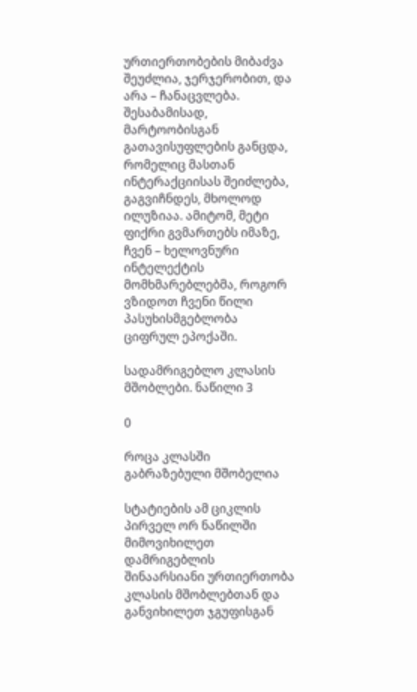ურთიერთობების მიბაძვა შეუძლია, ჯერჯერობით, და არა – ჩანაცვლება. შესაბამისად, მარტოობისგან გათავისუფლების განცდა, რომელიც მასთან ინტერაქციისას შეიძლება, გაგვიჩნდეს, მხოლოდ ილუზიაა. ამიტომ, მეტი ფიქრი გვმართებს იმაზე, ჩვენ – ხელოვნური ინტელექტის მომხმარებლებმა, როგორ ვზიდოთ ჩვენი წილი პასუხისმგებლობა ციფრულ ეპოქაში.

სადამრიგებლო კლასის მშობლები. ნაწილი 3

0

როცა კლასში გაბრაზებული მშობელია

სტატიების ამ ციკლის პირველ ორ ნაწილში მიმოვიხილეთ დამრიგებლის შინაარსიანი ურთიერთობა კლასის მშობლებთან და განვიხილეთ ჯგუფისგან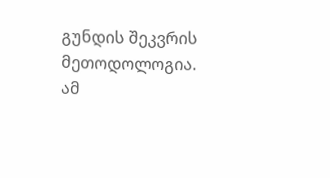გუნდის შეკვრის მეთოდოლოგია. ამ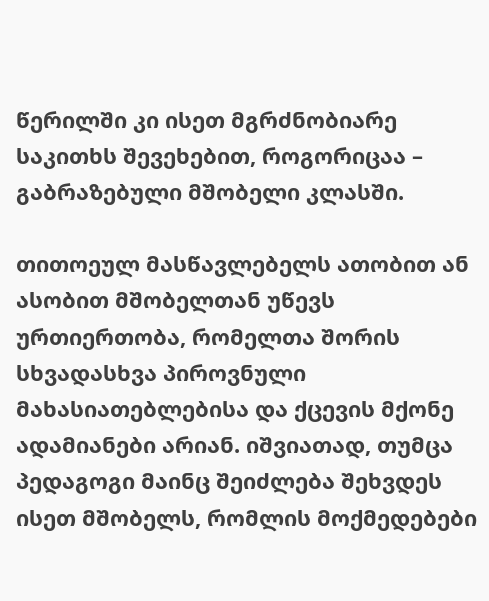წერილში კი ისეთ მგრძნობიარე საკითხს შევეხებით, როგორიცაა – გაბრაზებული მშობელი კლასში.

თითოეულ მასწავლებელს ათობით ან ასობით მშობელთან უწევს ურთიერთობა, რომელთა შორის სხვადასხვა პიროვნული მახასიათებლებისა და ქცევის მქონე ადამიანები არიან. იშვიათად, თუმცა პედაგოგი მაინც შეიძლება შეხვდეს ისეთ მშობელს, რომლის მოქმედებები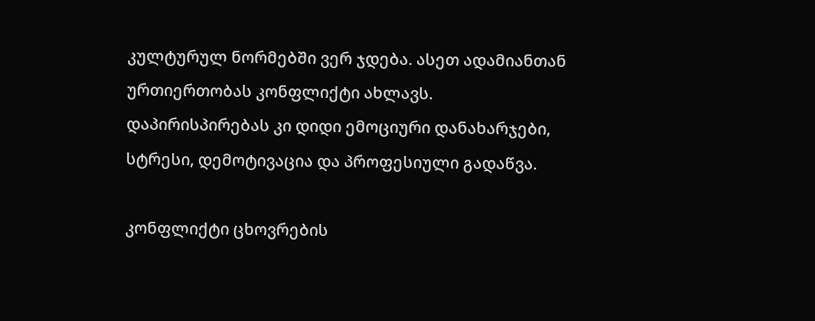კულტურულ ნორმებში ვერ ჯდება. ასეთ ადამიანთან ურთიერთობას კონფლიქტი ახლავს. დაპირისპირებას კი დიდი ემოციური დანახარჯები, სტრესი, დემოტივაცია და პროფესიული გადაწვა.

კონფლიქტი ცხოვრების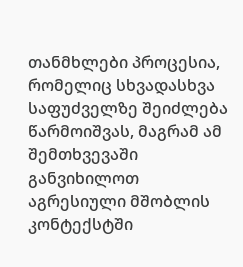თანმხლები პროცესია, რომელიც სხვადასხვა საფუძველზე შეიძლება წარმოიშვას, მაგრამ ამ შემთხვევაში განვიხილოთ აგრესიული მშობლის კონტექსტში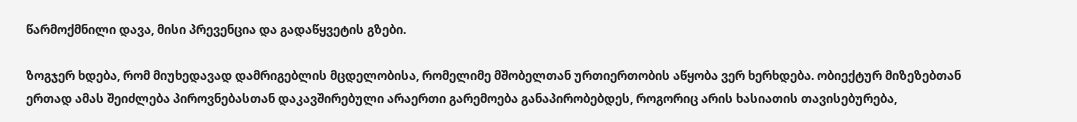წარმოქმნილი დავა, მისი პრევენცია და გადაწყვეტის გზები.

ზოგჯერ ხდება, რომ მიუხედავად დამრიგებლის მცდელობისა, რომელიმე მშობელთან ურთიერთობის აწყობა ვერ ხერხდება. ობიექტურ მიზეზებთან ერთად ამას შეიძლება პიროვნებასთან დაკავშირებული არაერთი გარემოება განაპირობებდეს, როგორიც არის ხასიათის თავისებურება,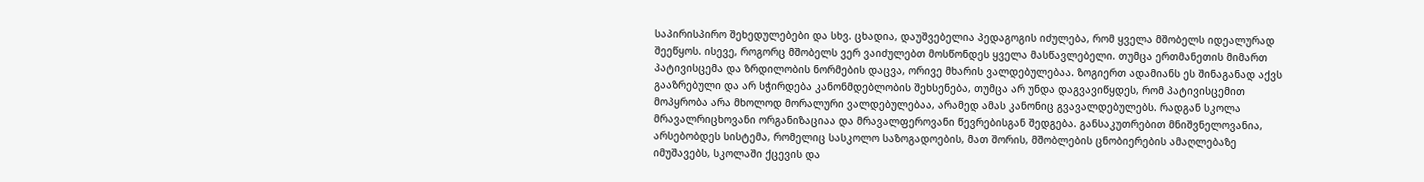საპირისპირო შეხედულებები და სხვ. ცხადია, დაუშვებელია პედაგოგის იძულება, რომ ყველა მშობელს იდეალურად შეეწყოს. ისევე, როგორც მშობელს ვერ ვაიძულებთ მოსწონდეს ყველა მასწავლებელი. თუმცა ერთმანეთის მიმართ პატივისცემა და ზრდილობის ნორმების დაცვა, ორივე მხარის ვალდებულებაა. ზოგიერთ ადამიანს ეს შინაგანად აქვს გააზრებული და არ სჭირდება კანონმდებლობის შეხსენება, თუმცა არ უნდა დაგვავიწყდეს, რომ პატივისცემით მოპყრობა არა მხოლოდ მორალური ვალდებულებაა, არამედ ამას კანონიც გვავალდებულებს. რადგან სკოლა მრავალრიცხოვანი ორგანიზაციაა და მრავალფეროვანი წევრებისგან შედგება. განსაკუთრებით მნიშვნელოვანია, არსებობდეს სისტემა, რომელიც სასკოლო საზოგადოების, მათ შორის, მშობლების ცნობიერების ამაღლებაზე იმუშავებს, სკოლაში ქცევის და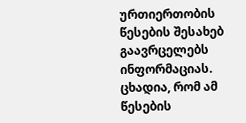ურთიერთობის წესების შესახებ გაავრცელებს ინფორმაციას. ცხადია, რომ ამ წესების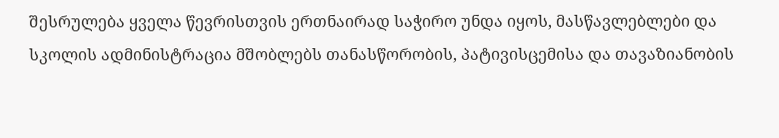შესრულება ყველა წევრისთვის ერთნაირად საჭირო უნდა იყოს, მასწავლებლები და სკოლის ადმინისტრაცია მშობლებს თანასწორობის, პატივისცემისა და თავაზიანობის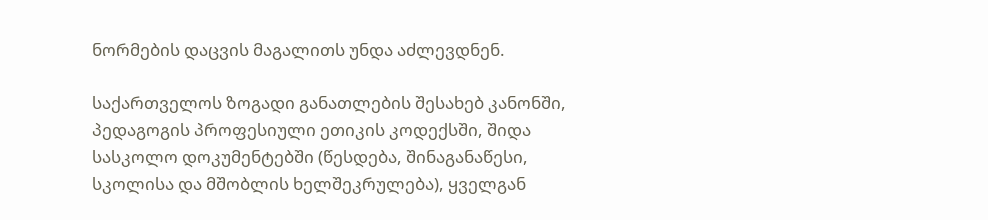ნორმების დაცვის მაგალითს უნდა აძლევდნენ.

საქართველოს ზოგადი განათლების შესახებ კანონში, პედაგოგის პროფესიული ეთიკის კოდექსში, შიდა სასკოლო დოკუმენტებში (წესდება, შინაგანაწესი, სკოლისა და მშობლის ხელშეკრულება), ყველგან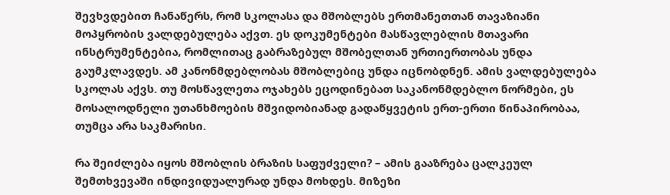შევხვდებით ჩანაწერს, რომ სკოლასა და მშობლებს ერთმანეთთან თავაზიანი მოპყრობის ვალდებულება აქვთ. ეს დოკუმენტები მასწავლებლის მთავარი ინსტრუმენტებია, რომლითაც გაბრაზებულ მშობელთან ურთიერთობას უნდა გაუმკლავდეს. ამ კანონმდებლობას მშობლებიც უნდა იცნობდნენ. ამის ვალდებულება სკოლას აქვს. თუ მოსწავლეთა ოჯახებს ეცოდინებათ საკანონმდებლო ნორმები, ეს მოსალოდნელი უთანხმოების მშვიდობიანად გადაწყვეტის ერთ-ერთი წინაპირობაა, თუმცა არა საკმარისი.

რა შეიძლება იყოს მშობლის ბრაზის საფუძველი? – ამის გააზრება ცალკეულ შემთხვევაში ინდივიდუალურად უნდა მოხდეს. მიზეზი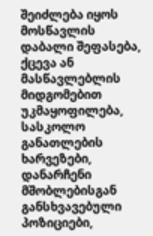შეიძლება იყოს მოსწავლის დაბალი შეფასება, ქცევა ან მასწავლებლის მიდგომებით უკმაყოფილება, სასკოლო განათლების ხარვეზები, დანარჩენი მშობლებისგან განსხვავებული პოზიციები,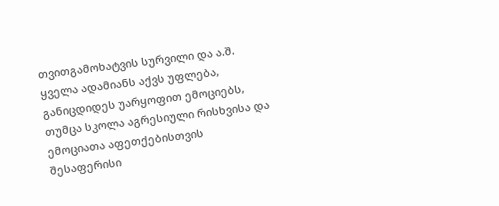თვითგამოხატვის სურვილი და ა.შ. ყველა ადამიანს აქვს უფლება, განიცდიდეს უარყოფით ემოციებს, თუმცა სკოლა აგრესიული რისხვისა და ემოციათა აფეთქებისთვის შესაფერისი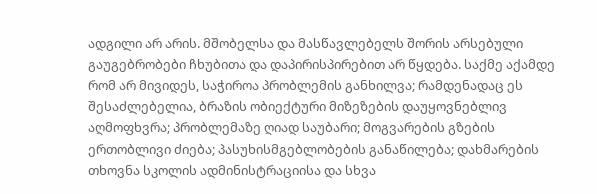ადგილი არ არის. მშობელსა და მასწავლებელს შორის არსებული გაუგებრობები ჩხუბითა და დაპირისპირებით არ წყდება. საქმე აქამდე რომ არ მივიდეს, საჭიროა პრობლემის განხილვა; რამდენადაც ეს შესაძლებელია, ბრაზის ობიექტური მიზეზების დაუყოვნებლივ აღმოფხვრა; პრობლემაზე ღიად საუბარი; მოგვარების გზების ერთობლივი ძიება; პასუხისმგებლობების განაწილება; დახმარების თხოვნა სკოლის ადმინისტრაციისა და სხვა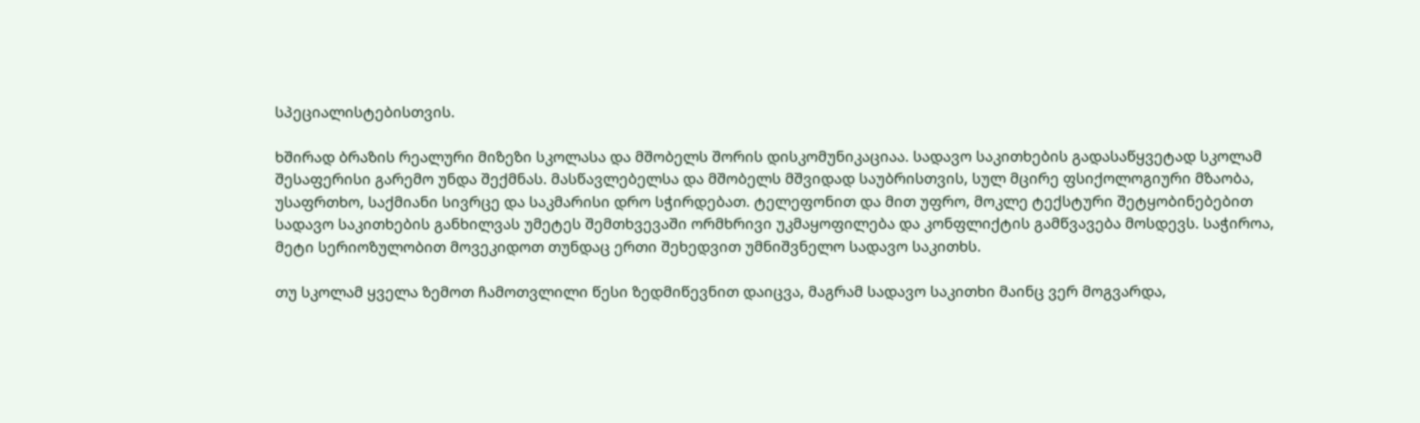სპეციალისტებისთვის.

ხშირად ბრაზის რეალური მიზეზი სკოლასა და მშობელს შორის დისკომუნიკაციაა. სადავო საკითხების გადასაწყვეტად სკოლამ შესაფერისი გარემო უნდა შექმნას. მასწავლებელსა და მშობელს მშვიდად საუბრისთვის, სულ მცირე ფსიქოლოგიური მზაობა, უსაფრთხო, საქმიანი სივრცე და საკმარისი დრო სჭირდებათ. ტელეფონით და მით უფრო, მოკლე ტექსტური შეტყობინებებით სადავო საკითხების განხილვას უმეტეს შემთხვევაში ორმხრივი უკმაყოფილება და კონფლიქტის გამწვავება მოსდევს. საჭიროა, მეტი სერიოზულობით მოვეკიდოთ თუნდაც ერთი შეხედვით უმნიშვნელო სადავო საკითხს.

თუ სკოლამ ყველა ზემოთ ჩამოთვლილი წესი ზედმიწევნით დაიცვა, მაგრამ სადავო საკითხი მაინც ვერ მოგვარდა,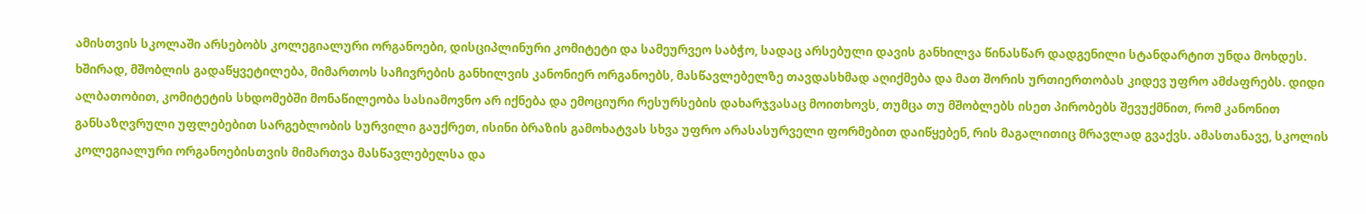ამისთვის სკოლაში არსებობს კოლეგიალური ორგანოები, დისციპლინური კომიტეტი და სამეურვეო საბჭო, სადაც არსებული დავის განხილვა წინასწარ დადგენილი სტანდარტით უნდა მოხდეს. ხშირად, მშობლის გადაწყვეტილება, მიმართოს საჩივრების განხილვის კანონიერ ორგანოებს, მასწავლებელზე თავდასხმად აღიქმება და მათ შორის ურთიერთობას კიდევ უფრო ამძაფრებს. დიდი ალბათობით, კომიტეტის სხდომებში მონაწილეობა სასიამოვნო არ იქნება და ემოციური რესურსების დახარჯვასაც მოითხოვს, თუმცა თუ მშობლებს ისეთ პირობებს შევუქმნით, რომ კანონით განსაზღვრული უფლებებით სარგებლობის სურვილი გაუქრეთ, ისინი ბრაზის გამოხატვას სხვა უფრო არასასურველი ფორმებით დაიწყებენ, რის მაგალითიც მრავლად გვაქვს. ამასთანავე, სკოლის კოლეგიალური ორგანოებისთვის მიმართვა მასწავლებელსა და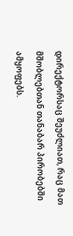დირექტორსაც შეუძლიათ, რაც მათ მშობლებთან თანაბარ პირობებში ამყოფებს.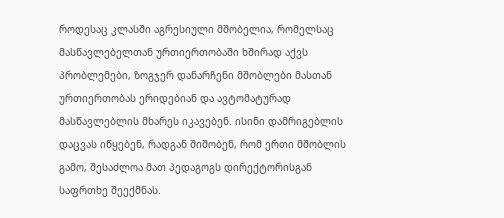როდესაც კლასში აგრესიული მშობელია, რომელსაც მასწავლებელთან ურთიერთობაში ხშირად აქვს პრობლემები, ზოგჯერ დანარჩენი მშობლები მასთან ურთიერთობას ერიდებიან და ავტომატურად მასწავლებლის მხარეს იკავებენ. ისინი დამრიგებლის დაცვას იწყებენ, რადგან შიშობენ, რომ ერთი მშობლის გამო, შესაძლოა მათ პედაგოგს დირექტორისგან საფრთხე შეექმნას.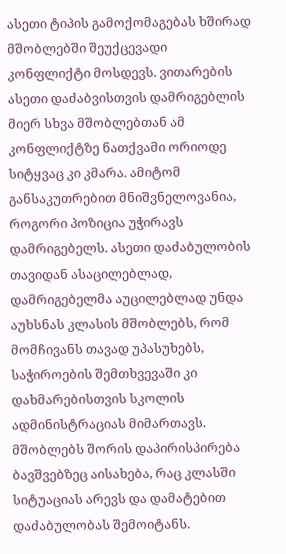ასეთი ტიპის გამოქომაგებას ხშირად მშობლებში შეუქცევადი კონფლიქტი მოსდევს. ვითარების ასეთი დაძაბვისთვის დამრიგებლის მიერ სხვა მშობლებთან ამ კონფლიქტზე ნათქვამი ორიოდე სიტყვაც კი კმარა. ამიტომ განსაკუთრებით მნიშვნელოვანია, როგორი პოზიცია უჭირავს დამრიგებელს. ასეთი დაძაბულობის თავიდან ასაცილებლად, დამრიგებელმა აუცილებლად უნდა აუხსნას კლასის მშობლებს, რომ მომჩივანს თავად უპასუხებს, საჭიროების შემთხვევაში კი დახმარებისთვის სკოლის ადმინისტრაციას მიმართავს. მშობლებს შორის დაპირისპირება ბავშვებზეც აისახება, რაც კლასში სიტუაციას არევს და დამატებით დაძაბულობას შემოიტანს.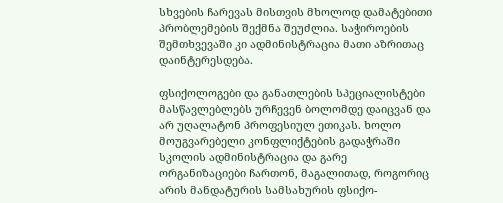სხვების ჩარევას მისთვის მხოლოდ დამატებითი პრობლემების შექმნა შეუძლია. საჭიროების შემთხვევაში კი ადმინისტრაცია მათი აზრითაც დაინტერესდება.

ფსიქოლოგები და განათლების სპეციალისტები მასწავლებლებს ურჩევენ ბოლომდე დაიცვან და არ უღალატონ პროფესიულ ეთიკას. ხოლო მოუგვარებელი კონფლიქტების გადაჭრაში სკოლის ადმინისტრაცია და გარე ორგანიზაციები ჩართონ, მაგალითად, როგორიც არის მანდატურის სამსახურის ფსიქო-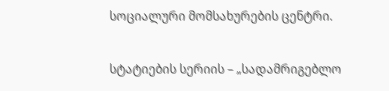სოციალური მომსახურების ცენტრი.

სტატიების სერიის – „სადამრიგებლო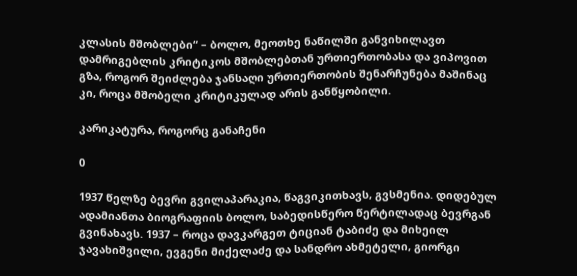კლასის მშობლები“ – ბოლო, მეოთხე ნაწილში განვიხილავთ დამრიგებლის კრიტიკოს მშობლებთან ურთიერთობასა და ვიპოვით გზა, როგორ შეიძლება ჯანსაღი ურთიერთობის შენარჩუნება მაშინაც კი, როცა მშობელი კრიტიკულად არის განწყობილი.

კარიკატურა, როგორც განაჩენი

0

1937 წელზე ბევრი გვილაპარაკია, წაგვიკითხავს, გვსმენია. დიდებულ ადამიანთა ბიოგრაფიის ბოლო, საბედისწერო წერტილადაც ბევრგან გვინახავს. 1937 – როცა დავკარგეთ ტიციან ტაბიძე და მიხეილ ჯავახიშვილი, ევგენი მიქელაძე და სანდრო ახმეტელი, გიორგი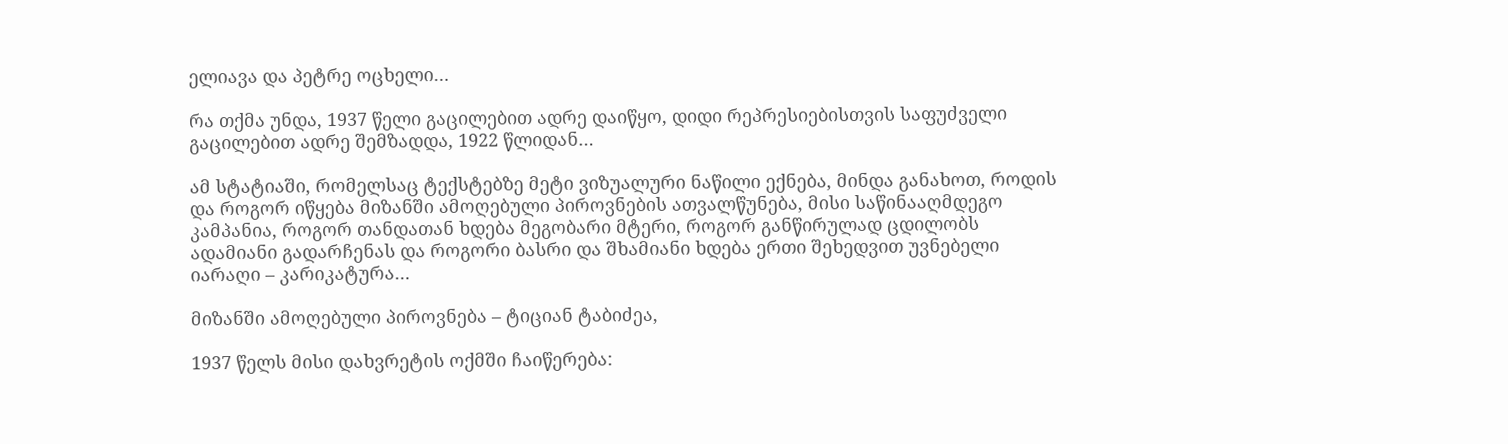ელიავა და პეტრე ოცხელი…

რა თქმა უნდა, 1937 წელი გაცილებით ადრე დაიწყო, დიდი რეპრესიებისთვის საფუძველი გაცილებით ადრე შემზადდა, 1922 წლიდან…

ამ სტატიაში, რომელსაც ტექსტებზე მეტი ვიზუალური ნაწილი ექნება, მინდა განახოთ, როდის და როგორ იწყება მიზანში ამოღებული პიროვნების ათვალწუნება, მისი საწინააღმდეგო კამპანია, როგორ თანდათან ხდება მეგობარი მტერი, როგორ განწირულად ცდილობს ადამიანი გადარჩენას და როგორი ბასრი და შხამიანი ხდება ერთი შეხედვით უვნებელი იარაღი – კარიკატურა…

მიზანში ამოღებული პიროვნება – ტიციან ტაბიძეა,

1937 წელს მისი დახვრეტის ოქმში ჩაიწერება: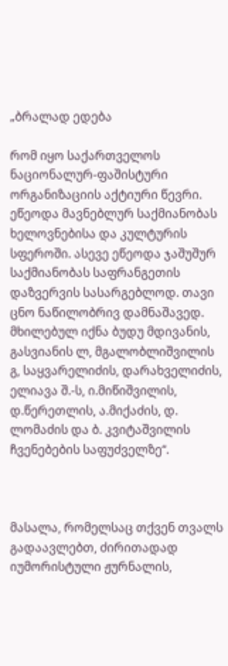„ბრალად ედება

რომ იყო საქართველოს ნაციონალურ-ფაშისტური ორგანიზაციის აქტიური წევრი. ეწეოდა მავნებლურ საქმიანობას ხელოვნებისა და კულტურის სფეროში. ასევე ეწეოდა ჯაშუშურ საქმიანობას საფრანგეთის დაზვერვის სასარგებლოდ. თავი ცნო ნაწილობრივ დამნაშავედ. მხილებულ იქნა ბუდუ მდივანის, გასვიანის ლ, მგალობლიშვილის გ, საყვარელიძის, დარახველიძის, ელიავა შ.-ს, ი.მიწიშვილის, დ.წერეთლის, ა.მიქაძის, დ. ლომაძის და ბ. კვიტაშვილის ჩვენებების საფუძველზე“.



მასალა, რომელსაც თქვენ თვალს გადაავლებთ, ძირითადად იუმორისტული ჟურნალის,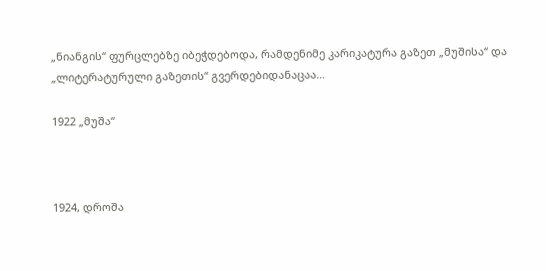„ნიანგის“ ფურცლებზე იბეჭდებოდა, რამდენიმე კარიკატურა გაზეთ „მუშისა“ და „ლიტერატურული გაზეთის“ გვერდებიდანაცაა…

1922 „მუშა“



1924, დროშა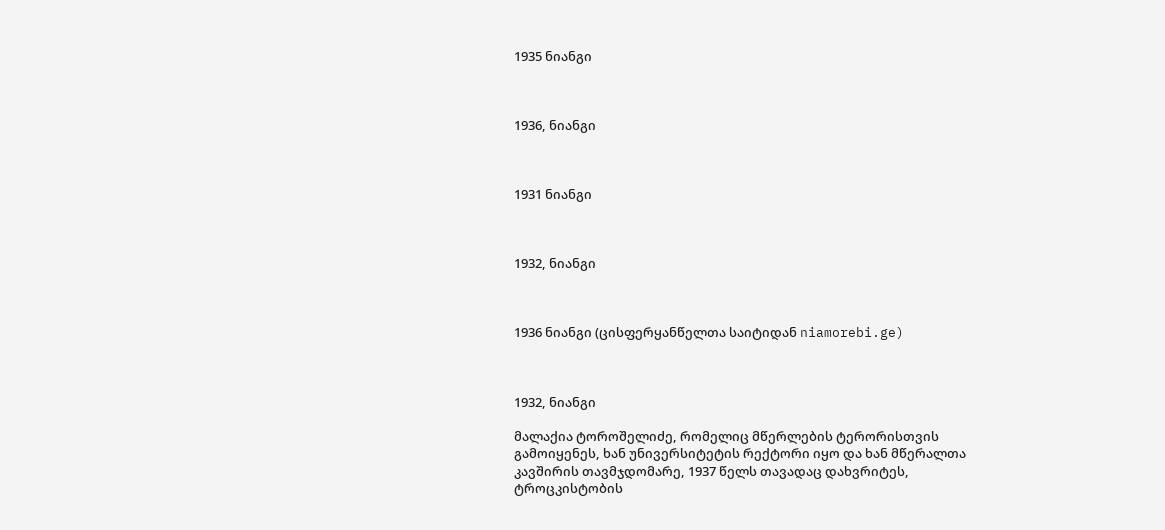1935 ნიანგი



1936, ნიანგი



1931 ნიანგი



1932, ნიანგი



1936 ნიანგი (ცისფერყანწელთა საიტიდან niamorebi.ge)



1932, ნიანგი

მალაქია ტოროშელიძე, რომელიც მწერლების ტერორისთვის გამოიყენეს, ხან უნივერსიტეტის რექტორი იყო და ხან მწერალთა კავშირის თავმჯდომარე, 1937 წელს თავადაც დახვრიტეს, ტროცკისტობის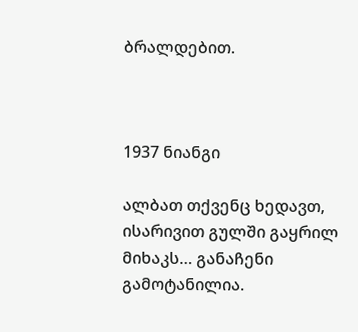ბრალდებით.



1937 ნიანგი

ალბათ თქვენც ხედავთ, ისარივით გულში გაყრილ მიხაკს… განაჩენი გამოტანილია.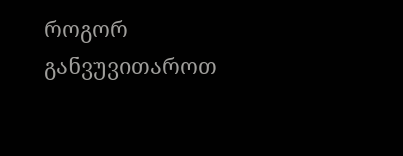როგორ განვუვითაროთ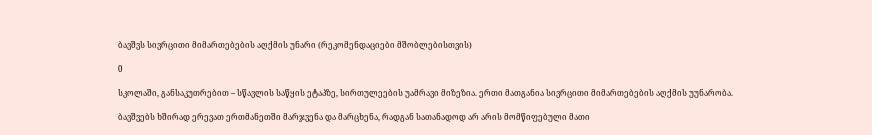ბავშვს სივრცითი მიმართებების აღქმის უნარი (რეკომენდაციები მშობლებისთვის)

0

სკოლაში, განსაკუთრებით – სწავლის საწყის ეტაპზე, სირთულეების უამრავი მიზეზია. ერთი მათგანია სივრცითი მიმართებების აღქმის უუნარობა.

ბავშვებს ხშირად ერევათ ერთმანეთში მარჯვენა და მარცხენა, რადგან სათანადოდ არ არის მომწიფებული მათი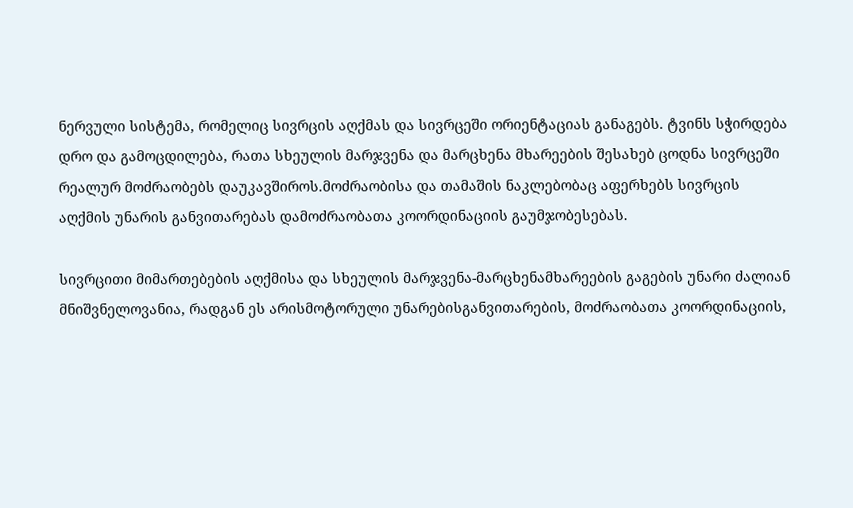ნერვული სისტემა, რომელიც სივრცის აღქმას და სივრცეში ორიენტაციას განაგებს. ტვინს სჭირდება დრო და გამოცდილება, რათა სხეულის მარჯვენა და მარცხენა მხარეების შესახებ ცოდნა სივრცეში რეალურ მოძრაობებს დაუკავშიროს.მოძრაობისა და თამაშის ნაკლებობაც აფერხებს სივრცის აღქმის უნარის განვითარებას დამოძრაობათა კოორდინაციის გაუმჯობესებას.

სივრცითი მიმართებების აღქმისა და სხეულის მარჯვენა-მარცხენამხარეების გაგების უნარი ძალიან მნიშვნელოვანია, რადგან ეს არისმოტორული უნარებისგანვითარების, მოძრაობათა კოორდინაციის,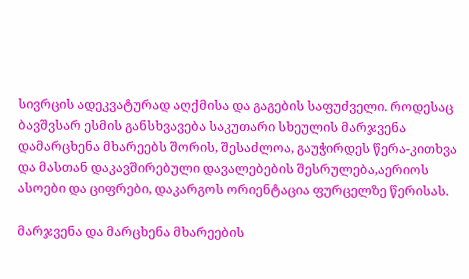სივრცის ადეკვატურად აღქმისა და გაგების საფუძველი. როდესაც ბავშვსარ ესმის განსხვავება საკუთარი სხეულის მარჯვენა დამარცხენა მხარეებს შორის, შესაძლოა, გაუჭირდეს წერა-კითხვა და მასთან დაკავშირებული დავალებების შესრულება,აერიოს ასოები და ციფრები, დაკარგოს ორიენტაცია ფურცელზე წერისას.

მარჯვენა და მარცხენა მხარეების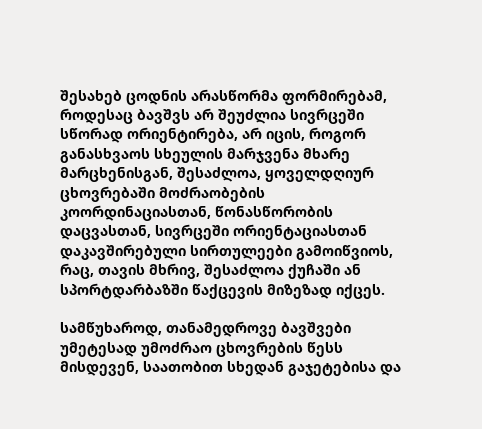შესახებ ცოდნის არასწორმა ფორმირებამ, როდესაც ბავშვს არ შეუძლია სივრცეში სწორად ორიენტირება, არ იცის, როგორ განასხვაოს სხეულის მარჯვენა მხარე მარცხენისგან, შესაძლოა, ყოველდღიურ ცხოვრებაში მოძრაობების კოორდინაციასთან, წონასწორობის დაცვასთან, სივრცეში ორიენტაციასთან დაკავშირებული სირთულეები გამოიწვიოს, რაც, თავის მხრივ, შესაძლოა ქუჩაში ან სპორტდარბაზში წაქცევის მიზეზად იქცეს.

სამწუხაროდ, თანამედროვე ბავშვები უმეტესად უმოძრაო ცხოვრების წესს მისდევენ, საათობით სხედან გაჯეტებისა და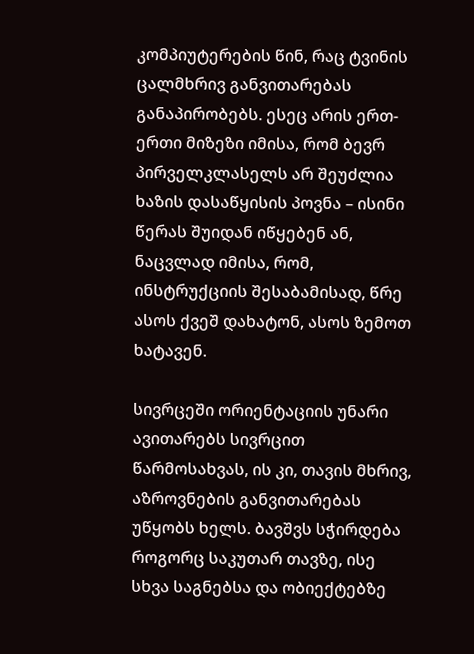კომპიუტერების წინ, რაც ტვინის ცალმხრივ განვითარებას განაპირობებს. ესეც არის ერთ-ერთი მიზეზი იმისა, რომ ბევრ პირველკლასელს არ შეუძლია ხაზის დასაწყისის პოვნა – ისინი წერას შუიდან იწყებენ ან, ნაცვლად იმისა, რომ, ინსტრუქციის შესაბამისად, წრე ასოს ქვეშ დახატონ, ასოს ზემოთ ხატავენ.

სივრცეში ორიენტაციის უნარი ავითარებს სივრცით წარმოსახვას, ის კი, თავის მხრივ, აზროვნების განვითარებას უწყობს ხელს. ბავშვს სჭირდება როგორც საკუთარ თავზე, ისე სხვა საგნებსა და ობიექტებზე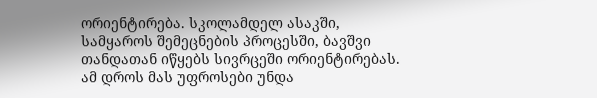ორიენტირება. სკოლამდელ ასაკში, სამყაროს შემეცნების პროცესში, ბავშვი თანდათან იწყებს სივრცეში ორიენტირებას. ამ დროს მას უფროსები უნდა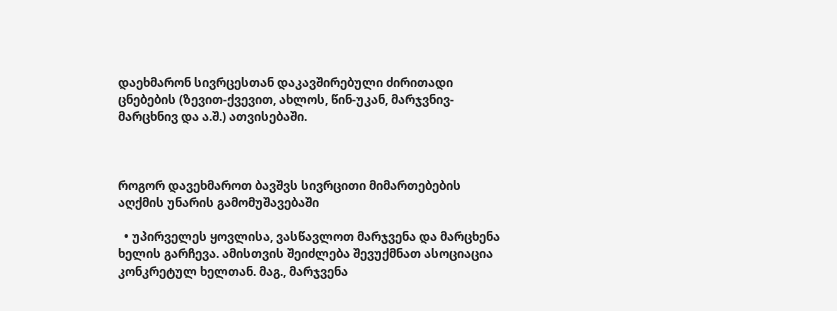დაეხმარონ სივრცესთან დაკავშირებული ძირითადი ცნებების (ზევით-ქვევით, ახლოს, წინ-უკან, მარჯვნივ-მარცხნივ და ა.შ.) ათვისებაში.



როგორ დავეხმაროთ ბავშვს სივრცითი მიმართებების აღქმის უნარის გამომუშავებაში

  • უპირველეს ყოვლისა, ვასწავლოთ მარჯვენა და მარცხენა ხელის გარჩევა. ამისთვის შეიძლება შევუქმნათ ასოციაცია კონკრეტულ ხელთან. მაგ., მარჯვენა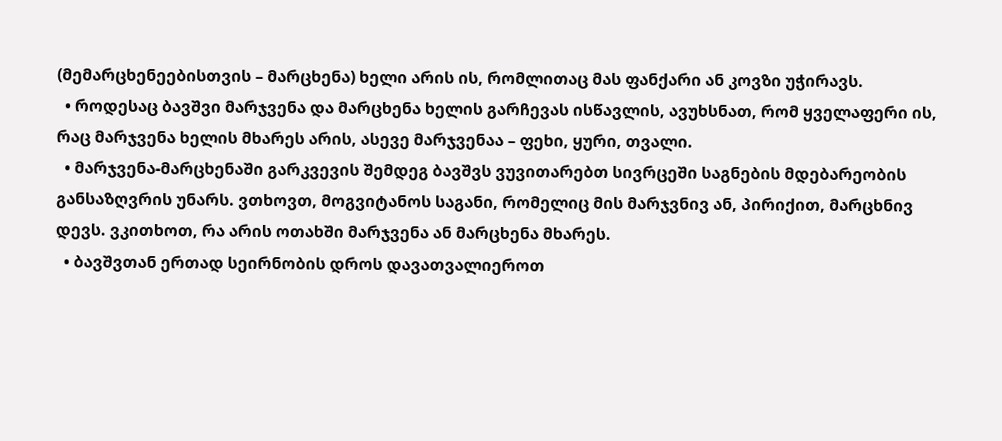(მემარცხენეებისთვის – მარცხენა) ხელი არის ის, რომლითაც მას ფანქარი ან კოვზი უჭირავს.
  • როდესაც ბავშვი მარჯვენა და მარცხენა ხელის გარჩევას ისწავლის, ავუხსნათ, რომ ყველაფერი ის, რაც მარჯვენა ხელის მხარეს არის, ასევე მარჯვენაა – ფეხი, ყური, თვალი.
  • მარჯვენა-მარცხენაში გარკვევის შემდეგ ბავშვს ვუვითარებთ სივრცეში საგნების მდებარეობის განსაზღვრის უნარს. ვთხოვთ, მოგვიტანოს საგანი, რომელიც მის მარჯვნივ ან, პირიქით, მარცხნივ დევს. ვკითხოთ, რა არის ოთახში მარჯვენა ან მარცხენა მხარეს.
  • ბავშვთან ერთად სეირნობის დროს დავათვალიეროთ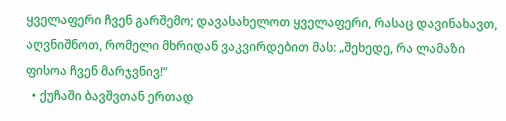ყველაფერი ჩვენ გარშემო; დავასახელოთ ყველაფერი, რასაც დავინახავთ, აღვნიშნოთ, რომელი მხრიდან ვაკვირდებით მას: „შეხედე, რა ლამაზი ფისოა ჩვენ მარჯვნივ!“
  • ქუჩაში ბავშვთან ერთად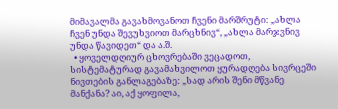მიმავალმა გავახმოვანოთ ჩვენი მარშრუტი: „ახლა ჩვენ უნდა შევუხვიოთ მარცხნივ“, „ახლა მარჯვნივ უნდა წავიდეთ“ და ა.შ.
  • ყოველდღიურ ცხოვრებაში ვეცადოთ, სისტემატურად გავამახვილოთ ყურადღება სივრცეში ნივთების განლაგებაზე: „სად არის შენი მწვანე მანქანა? აი, აქ ყოფილა,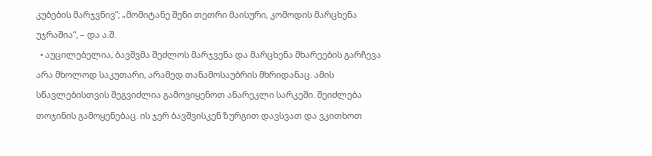კუბების მარჯვნივ“; „მომიტანე შენი თეთრი მაისური, კომოდის მარცხენა უჯრაშია“, – და ა.შ.
  • აუცილებელია, ბავშვმა შეძლოს მარჯვენა და მარცხენა მხარეების გარჩევა არა მხოლოდ საკუთარი, არამედ თანამოსაუბრის მხრიდანაც. ამის სწავლებისთვის შეგვიძლია გამოვიყენოთ ანარეკლი სარკეში. შეიძლება თოჯინის გამოყენებაც. ის ჯერ ბავშვისკენ ზურგით დავსვათ და ვკითხოთ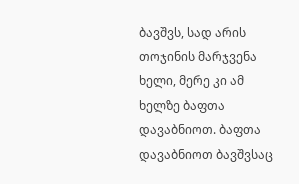ბავშვს, სად არის თოჯინის მარჯვენა ხელი, მერე კი ამ ხელზე ბაფთა დავაბნიოთ. ბაფთა დავაბნიოთ ბავშვსაც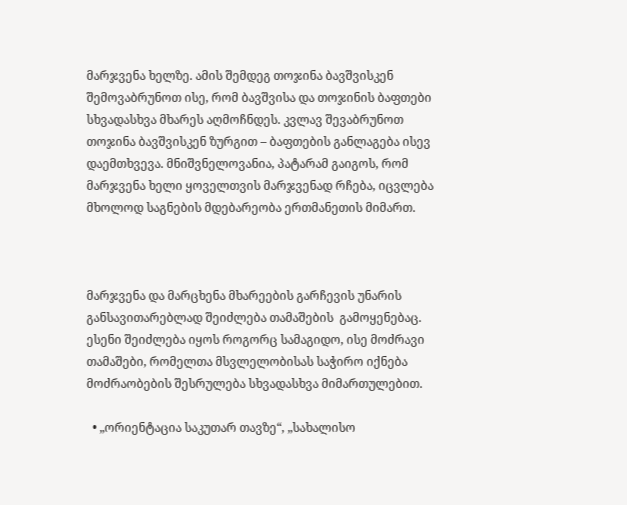მარჯვენა ხელზე. ამის შემდეგ თოჯინა ბავშვისკენ შემოვაბრუნოთ ისე, რომ ბავშვისა და თოჯინის ბაფთები სხვადასხვა მხარეს აღმოჩნდეს. კვლავ შევაბრუნოთ თოჯინა ბავშვისკენ ზურგით – ბაფთების განლაგება ისევ დაემთხვევა. მნიშვნელოვანია, პატარამ გაიგოს, რომ მარჯვენა ხელი ყოველთვის მარჯვენად რჩება, იცვლება მხოლოდ საგნების მდებარეობა ერთმანეთის მიმართ.



მარჯვენა და მარცხენა მხარეების გარჩევის უნარის განსავითარებლად შეიძლება თამაშების  გამოყენებაც. ესენი შეიძლება იყოს როგორც სამაგიდო, ისე მოძრავი თამაშები, რომელთა მსვლელობისას საჭირო იქნება მოძრაობების შესრულება სხვადასხვა მიმართულებით.

  • „ორიენტაცია საკუთარ თავზე“, „სახალისო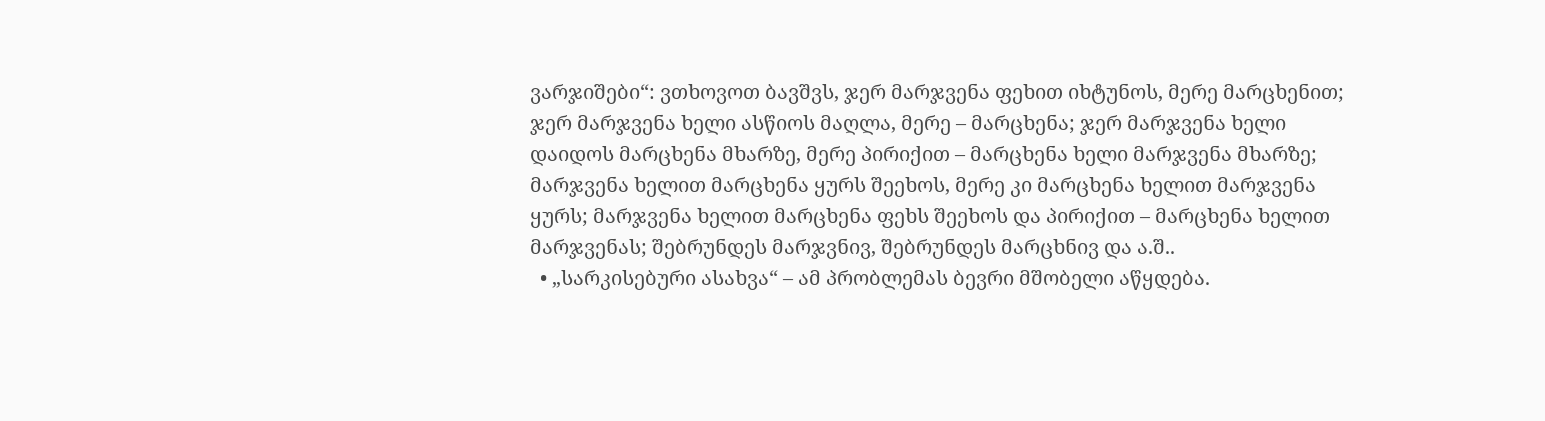ვარჯიშები“: ვთხოვოთ ბავშვს, ჯერ მარჯვენა ფეხით იხტუნოს, მერე მარცხენით; ჯერ მარჯვენა ხელი ასწიოს მაღლა, მერე – მარცხენა; ჯერ მარჯვენა ხელი დაიდოს მარცხენა მხარზე, მერე პირიქით – მარცხენა ხელი მარჯვენა მხარზე; მარჯვენა ხელით მარცხენა ყურს შეეხოს, მერე კი მარცხენა ხელით მარჯვენა ყურს; მარჯვენა ხელით მარცხენა ფეხს შეეხოს და პირიქით – მარცხენა ხელით მარჯვენას; შებრუნდეს მარჯვნივ, შებრუნდეს მარცხნივ და ა.შ..
  • „სარკისებური ასახვა“ – ამ პრობლემას ბევრი მშობელი აწყდება.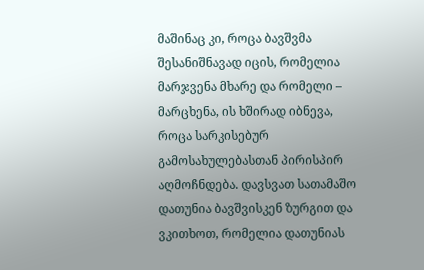მაშინაც კი, როცა ბავშვმა შესანიშნავად იცის, რომელია მარჯვენა მხარე და რომელი – მარცხენა, ის ხშირად იბნევა, როცა სარკისებურ გამოსახულებასთან პირისპირ აღმოჩნდება. დავსვათ სათამაშო დათუნია ბავშვისკენ ზურგით და ვკითხოთ, რომელია დათუნიას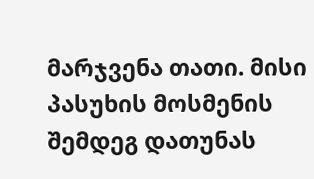მარჯვენა თათი. მისი პასუხის მოსმენის შემდეგ დათუნას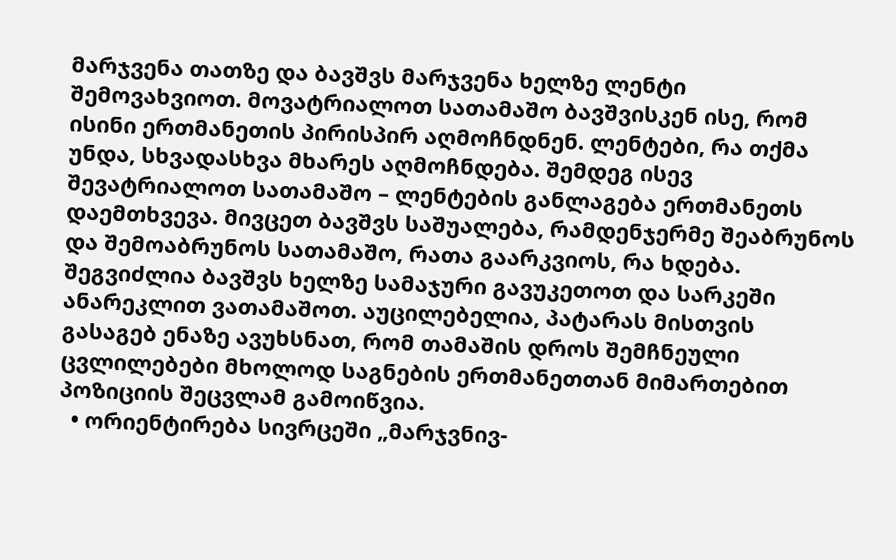მარჯვენა თათზე და ბავშვს მარჯვენა ხელზე ლენტი შემოვახვიოთ. მოვატრიალოთ სათამაშო ბავშვისკენ ისე, რომ ისინი ერთმანეთის პირისპირ აღმოჩნდნენ. ლენტები, რა თქმა უნდა, სხვადასხვა მხარეს აღმოჩნდება. შემდეგ ისევ შევატრიალოთ სათამაშო – ლენტების განლაგება ერთმანეთს დაემთხვევა. მივცეთ ბავშვს საშუალება, რამდენჯერმე შეაბრუნოს და შემოაბრუნოს სათამაშო, რათა გაარკვიოს, რა ხდება. შეგვიძლია ბავშვს ხელზე სამაჯური გავუკეთოთ და სარკეში ანარეკლით ვათამაშოთ. აუცილებელია, პატარას მისთვის გასაგებ ენაზე ავუხსნათ, რომ თამაშის დროს შემჩნეული ცვლილებები მხოლოდ საგნების ერთმანეთთან მიმართებით პოზიციის შეცვლამ გამოიწვია.
  • ორიენტირება სივრცეში „მარჯვნივ-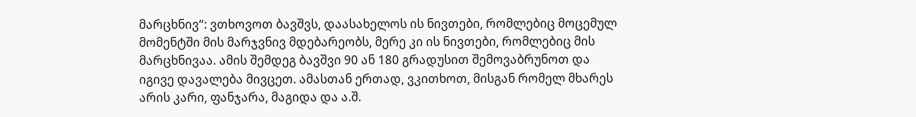მარცხნივ“: ვთხოვოთ ბავშვს, დაასახელოს ის ნივთები, რომლებიც მოცემულ მომენტში მის მარჯვნივ მდებარეობს, მერე კი ის ნივთები, რომლებიც მის მარცხნივაა. ამის შემდეგ ბავშვი 90 ან 180 გრადუსით შემოვაბრუნოთ და იგივე დავალება მივცეთ. ამასთან ერთად, ვკითხოთ, მისგან რომელ მხარეს არის კარი, ფანჯარა, მაგიდა და ა.შ.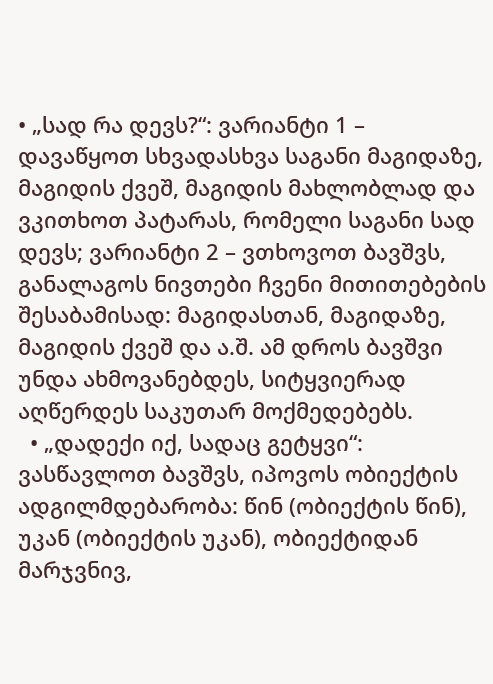• „სად რა დევს?“: ვარიანტი 1 – დავაწყოთ სხვადასხვა საგანი მაგიდაზე, მაგიდის ქვეშ, მაგიდის მახლობლად და ვკითხოთ პატარას, რომელი საგანი სად დევს; ვარიანტი 2 – ვთხოვოთ ბავშვს, განალაგოს ნივთები ჩვენი მითითებების შესაბამისად: მაგიდასთან, მაგიდაზე, მაგიდის ქვეშ და ა.შ. ამ დროს ბავშვი უნდა ახმოვანებდეს, სიტყვიერად აღწერდეს საკუთარ მოქმედებებს.
  • „დადექი იქ, სადაც გეტყვი“: ვასწავლოთ ბავშვს, იპოვოს ობიექტის ადგილმდებარობა: წინ (ობიექტის წინ), უკან (ობიექტის უკან), ობიექტიდან მარჯვნივ,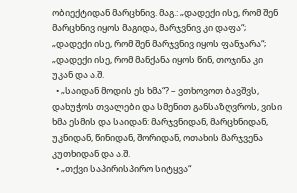ობიექტიდან მარცხნივ. მაგ.: „დადექი ისე, რომ შენ მარცხნივ იყოს მაგიდა, მარჯვნივ კი დაფა“; „დადექი ისე, რომ შენ მარჯვნივ იყოს ფანჯარა“; „დადექი ისე, რომ მანქანა იყოს წინ, თოჯინა კი უკან და ა.შ.
  • „საიდან მოდის ეს ხმა“? – ვთხოვოთ ბავშვს, დახუჭოს თვალები და სმენით განსაზღვროს, ვისი ხმა ესმის და საიდან: მარჯვნიდან, მარცხნიდან, უკნიდან, წინიდან, შორიდან, ოთახის მარჯვენა კუთხიდან და ა.შ.
  • „თქვი საპირისპირო სიტყვა“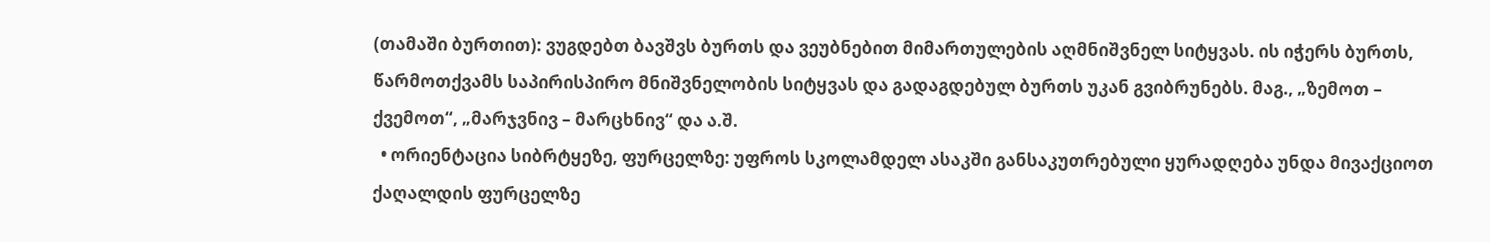(თამაში ბურთით): ვუგდებთ ბავშვს ბურთს და ვეუბნებით მიმართულების აღმნიშვნელ სიტყვას. ის იჭერს ბურთს, წარმოთქვამს საპირისპირო მნიშვნელობის სიტყვას და გადაგდებულ ბურთს უკან გვიბრუნებს. მაგ., „ზემოთ – ქვემოთ“, „მარჯვნივ – მარცხნივ“ და ა.შ.
  • ორიენტაცია სიბრტყეზე, ფურცელზე: უფროს სკოლამდელ ასაკში განსაკუთრებული ყურადღება უნდა მივაქციოთ ქაღალდის ფურცელზე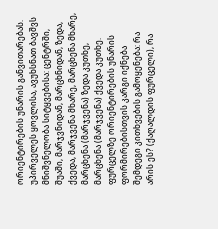ორიენტირების უნარის განვითარებას. უპირველეს ყოვლისა, ავუხსნათ ბავშვს მნიშვნელობა სიტყვებისა: ცენტრში, შუაში, მარჯვნიდან, მარცხნიდან, ზედა, ქვედა, მარჯვენა მხარე, მარცხენა მხარე, მარცხენა (მარჯვენა) ზედა კუთხე, მარცხენა (მარჯვენა) ქვედა კუთხე. ფურცელზე ორიენტირების უნარის ფორმირებისთვის კარგი იქნება შემდეგი კითხვების გამოყენება: რა არის ეს? (ქაღალდის ფურცელი), რა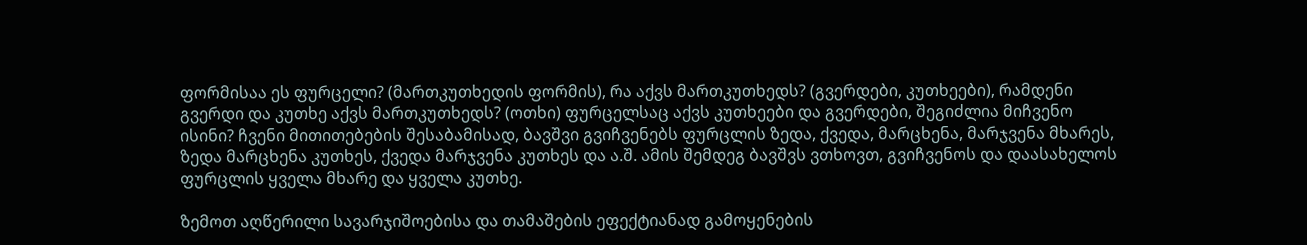ფორმისაა ეს ფურცელი? (მართკუთხედის ფორმის), რა აქვს მართკუთხედს? (გვერდები, კუთხეები), რამდენი გვერდი და კუთხე აქვს მართკუთხედს? (ოთხი) ფურცელსაც აქვს კუთხეები და გვერდები, შეგიძლია მიჩვენო ისინი? ჩვენი მითითებების შესაბამისად, ბავშვი გვიჩვენებს ფურცლის ზედა, ქვედა, მარცხენა, მარჯვენა მხარეს, ზედა მარცხენა კუთხეს, ქვედა მარჯვენა კუთხეს და ა.შ. ამის შემდეგ ბავშვს ვთხოვთ, გვიჩვენოს და დაასახელოს ფურცლის ყველა მხარე და ყველა კუთხე.

ზემოთ აღწერილი სავარჯიშოებისა და თამაშების ეფექტიანად გამოყენების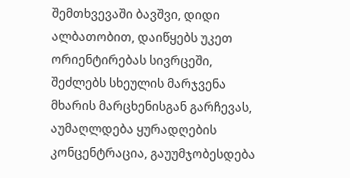შემთხვევაში ბავშვი, დიდი ალბათობით, დაიწყებს უკეთ ორიენტირებას სივრცეში, შეძლებს სხეულის მარჯვენა მხარის მარცხენისგან გარჩევას, აუმაღლდება ყურადღების კონცენტრაცია, გაუუმჯობესდება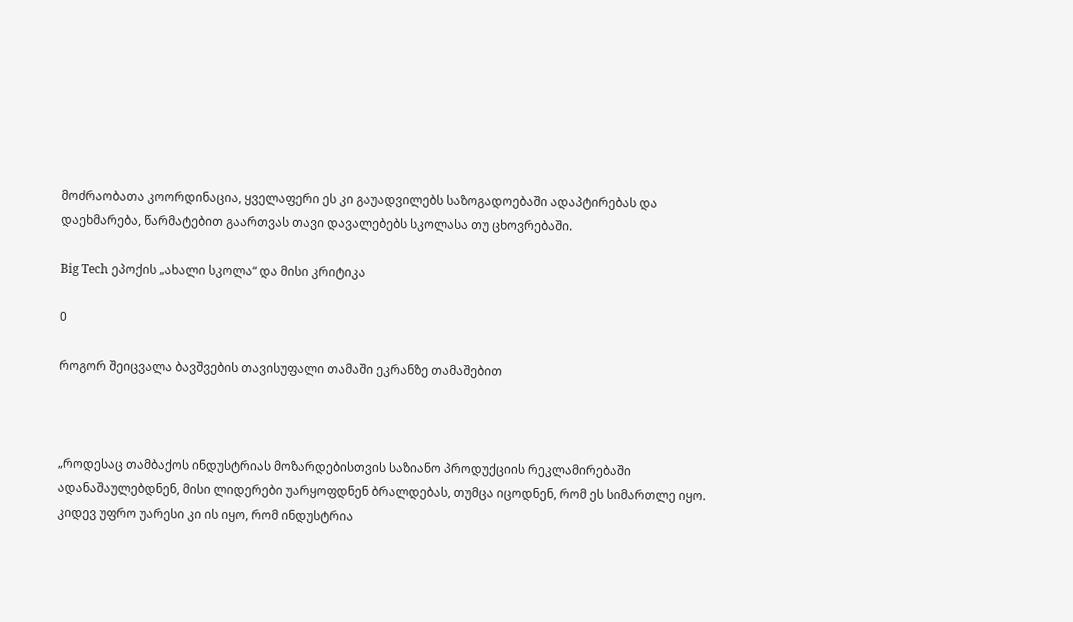მოძრაობათა კოორდინაცია, ყველაფერი ეს კი გაუადვილებს საზოგადოებაში ადაპტირებას და დაეხმარება, წარმატებით გაართვას თავი დავალებებს სკოლასა თუ ცხოვრებაში.

Big Tech ეპოქის „ახალი სკოლა“ და მისი კრიტიკა

0

როგორ შეიცვალა ბავშვების თავისუფალი თამაში ეკრანზე თამაშებით



„როდესაც თამბაქოს ინდუსტრიას მოზარდებისთვის საზიანო პროდუქციის რეკლამირებაში ადანაშაულებდნენ, მისი ლიდერები უარყოფდნენ ბრალდებას, თუმცა იცოდნენ, რომ ეს სიმართლე იყო. კიდევ უფრო უარესი კი ის იყო, რომ ინდუსტრია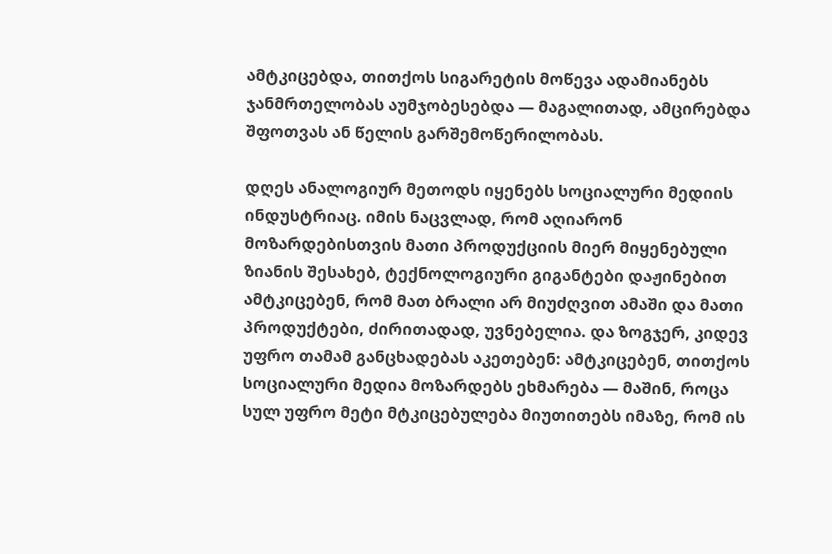ამტკიცებდა, თითქოს სიგარეტის მოწევა ადამიანებს ჯანმრთელობას აუმჯობესებდა — მაგალითად, ამცირებდა შფოთვას ან წელის გარშემოწერილობას.

დღეს ანალოგიურ მეთოდს იყენებს სოციალური მედიის ინდუსტრიაც. იმის ნაცვლად, რომ აღიარონ მოზარდებისთვის მათი პროდუქციის მიერ მიყენებული ზიანის შესახებ, ტექნოლოგიური გიგანტები დაჟინებით ამტკიცებენ, რომ მათ ბრალი არ მიუძღვით ამაში და მათი პროდუქტები, ძირითადად, უვნებელია. და ზოგჯერ, კიდევ უფრო თამამ განცხადებას აკეთებენ: ამტკიცებენ, თითქოს სოციალური მედია მოზარდებს ეხმარება — მაშინ, როცა სულ უფრო მეტი მტკიცებულება მიუთითებს იმაზე, რომ ის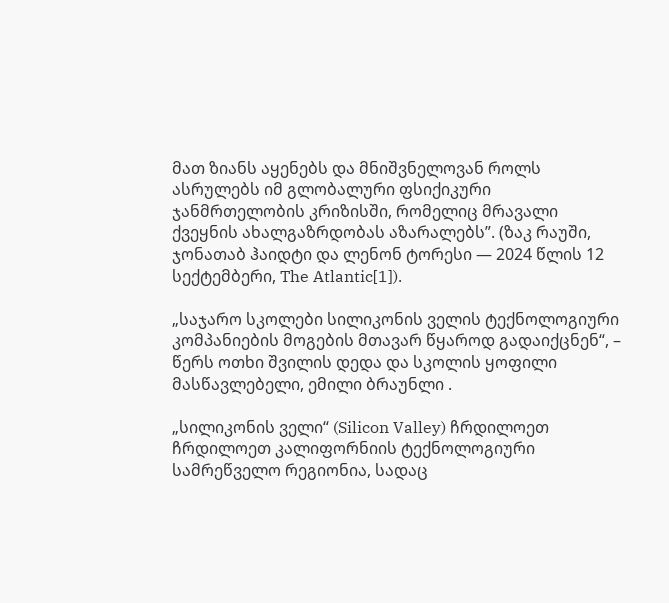მათ ზიანს აყენებს და მნიშვნელოვან როლს ასრულებს იმ გლობალური ფსიქიკური ჯანმრთელობის კრიზისში, რომელიც მრავალი ქვეყნის ახალგაზრდობას აზარალებს”. (ზაკ რაუში, ჯონათაბ ჰაიდტი და ლენონ ტორესი — 2024 წლის 12 სექტემბერი, The Atlantic[1]).

„საჯარო სკოლები სილიკონის ველის ტექნოლოგიური კომპანიების მოგების მთავარ წყაროდ გადაიქცნენ“, – წერს ოთხი შვილის დედა და სკოლის ყოფილი მასწავლებელი, ემილი ბრაუნლი .

„სილიკონის ველი“ (Silicon Valley) ჩრდილოეთ ჩრდილოეთ კალიფორნიის ტექნოლოგიური სამრეწველო რეგიონია, სადაც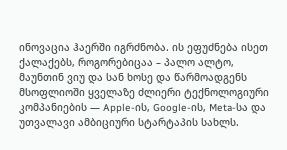ინოვაცია ჰაერში იგრძნობა. ის ეფუძნება ისეთ ქალაქებს, როგორებიცაა – პალო ალტო, მაუნთინ ვიუ და სან ხოსე და წარმოადგენს მსოფლიოში ყველაზე ძლიერი ტექნოლოგიური კომპანიების — Apple-ის, Google-ის, Meta-სა და უთვალავი ამბიციური სტარტაპის სახლს.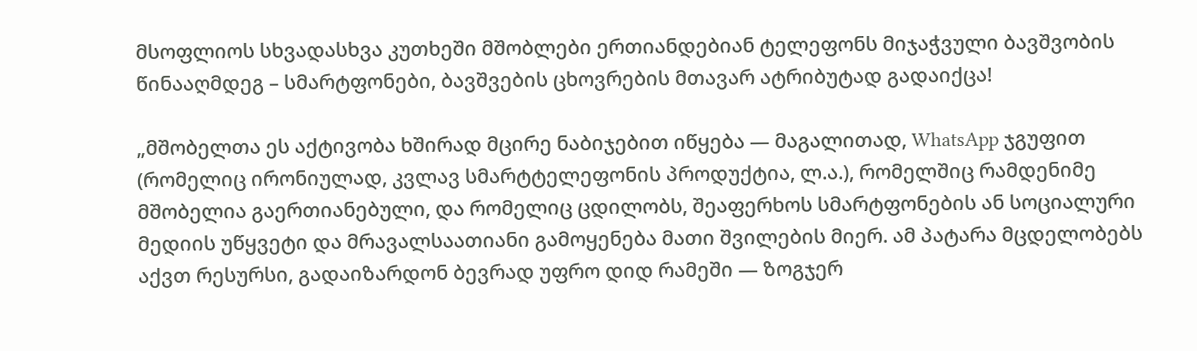მსოფლიოს სხვადასხვა კუთხეში მშობლები ერთიანდებიან ტელეფონს მიჯაჭვული ბავშვობის წინააღმდეგ – სმარტფონები, ბავშვების ცხოვრების მთავარ ატრიბუტად გადაიქცა!

„მშობელთა ეს აქტივობა ხშირად მცირე ნაბიჯებით იწყება — მაგალითად, WhatsApp ჯგუფით (რომელიც ირონიულად, კვლავ სმარტტელეფონის პროდუქტია, ლ.ა.), რომელშიც რამდენიმე მშობელია გაერთიანებული, და რომელიც ცდილობს, შეაფერხოს სმარტფონების ან სოციალური მედიის უწყვეტი და მრავალსაათიანი გამოყენება მათი შვილების მიერ. ამ პატარა მცდელობებს აქვთ რესურსი, გადაიზარდონ ბევრად უფრო დიდ რამეში — ზოგჯერ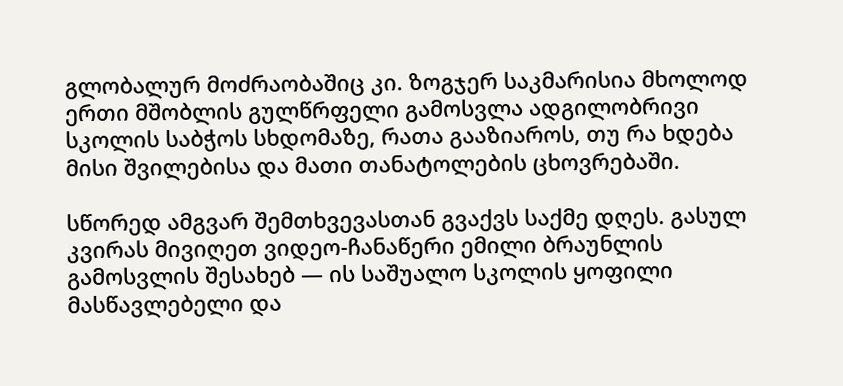გლობალურ მოძრაობაშიც კი. ზოგჯერ საკმარისია მხოლოდ ერთი მშობლის გულწრფელი გამოსვლა ადგილობრივი სკოლის საბჭოს სხდომაზე, რათა გააზიაროს, თუ რა ხდება მისი შვილებისა და მათი თანატოლების ცხოვრებაში.

სწორედ ამგვარ შემთხვევასთან გვაქვს საქმე დღეს. გასულ კვირას მივიღეთ ვიდეო-ჩანაწერი ემილი ბრაუნლის გამოსვლის შესახებ — ის საშუალო სკოლის ყოფილი მასწავლებელი და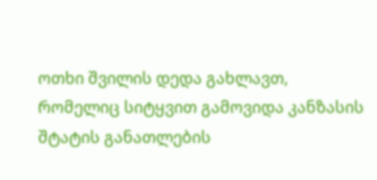ოთხი შვილის დედა გახლავთ, რომელიც სიტყვით გამოვიდა კანზასის შტატის განათლების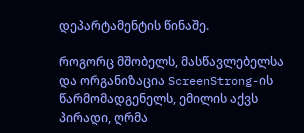დეპარტამენტის წინაშე.

როგორც მშობელს, მასწავლებელსა და ორგანიზაცია ScreenStrong-ის წარმომადგენელს, ემილის აქვს პირადი, ღრმა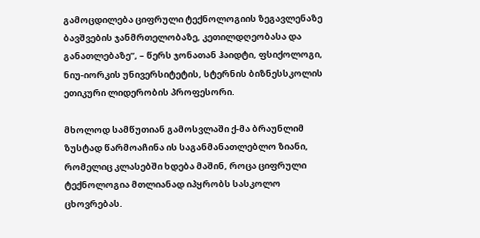გამოცდილება ციფრული ტექნოლოგიის ზეგავლენაზე ბავშვების ჯანმრთელობაზე, კეთილდღეობასა და განათლებაზე”, – წერს ჯონათან ჰაიდტი, ფსიქოლოგი, ნიუ-იორკის უნივერსიტეტის, სტერნის ბიზნესსკოლის ეთიკური ლიდერობის პროფესორი.

მხოლოდ სამწუთიან გამოსვლაში ქ-მა ბრაუნლიმ ზუსტად წარმოაჩინა ის საგანმანათლებლო ზიანი, რომელიც კლასებში ხდება მაშინ, როცა ციფრული ტექნოლოგია მთლიანად იპყრობს სასკოლო ცხოვრებას.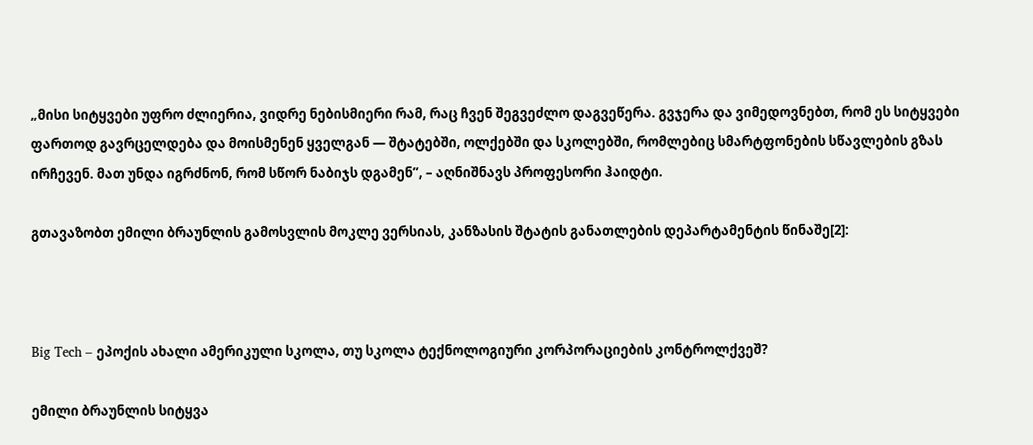„მისი სიტყვები უფრო ძლიერია, ვიდრე ნებისმიერი რამ, რაც ჩვენ შეგვეძლო დაგვეწერა. გვჯერა და ვიმედოვნებთ, რომ ეს სიტყვები ფართოდ გავრცელდება და მოისმენენ ყველგან — შტატებში, ოლქებში და სკოლებში, რომლებიც სმარტფონების სწავლების გზას ირჩევენ. მათ უნდა იგრძნონ, რომ სწორ ნაბიჯს დგამენ”, – აღნიშნავს პროფესორი ჰაიდტი.

გთავაზობთ ემილი ბრაუნლის გამოსვლის მოკლე ვერსიას, კანზასის შტატის განათლების დეპარტამენტის წინაშე[2]:



Big Tech – ეპოქის ახალი ამერიკული სკოლა, თუ სკოლა ტექნოლოგიური კორპორაციების კონტროლქვეშ?

ემილი ბრაუნლის სიტყვა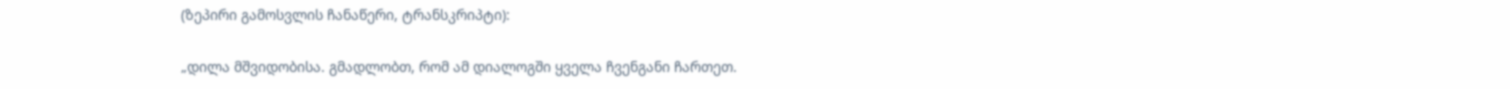(ზეპირი გამოსვლის ჩანაწერი, ტრანსკრიპტი):

„დილა მშვიდობისა. გმადლობთ, რომ ამ დიალოგში ყველა ჩვენგანი ჩართეთ.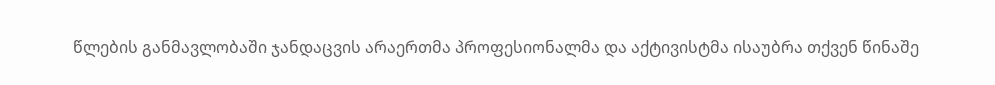წლების განმავლობაში ჯანდაცვის არაერთმა პროფესიონალმა და აქტივისტმა ისაუბრა თქვენ წინაშე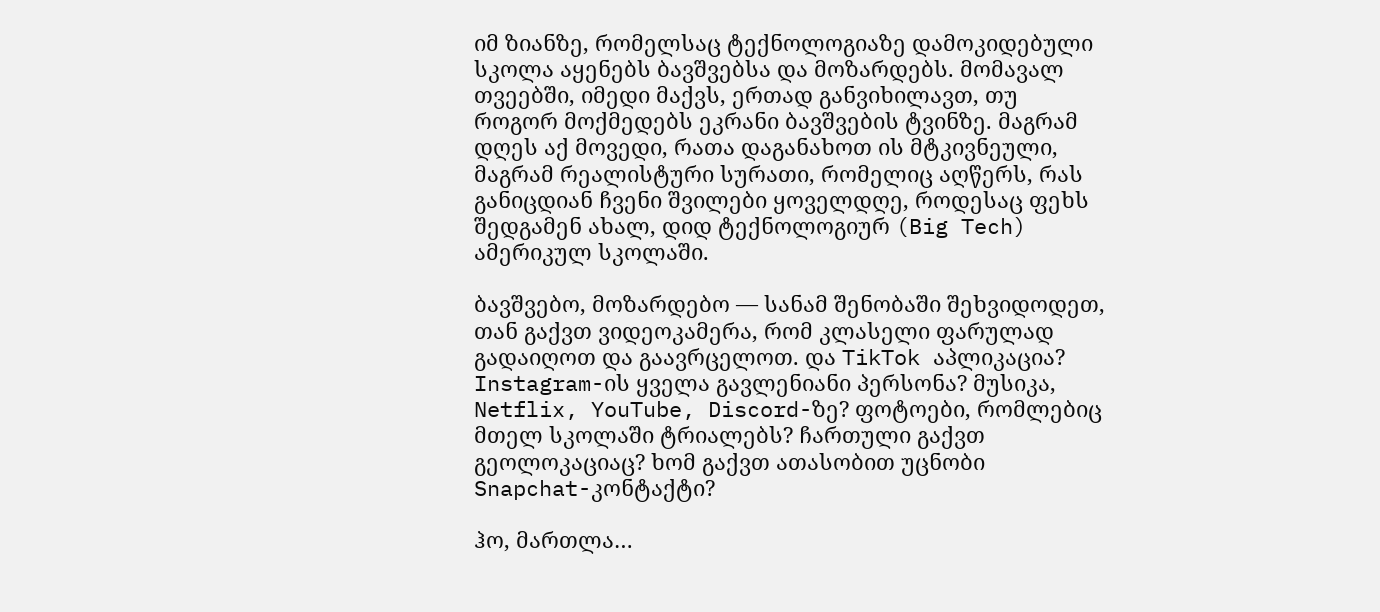იმ ზიანზე, რომელსაც ტექნოლოგიაზე დამოკიდებული სკოლა აყენებს ბავშვებსა და მოზარდებს. მომავალ თვეებში, იმედი მაქვს, ერთად განვიხილავთ, თუ როგორ მოქმედებს ეკრანი ბავშვების ტვინზე. მაგრამ დღეს აქ მოვედი, რათა დაგანახოთ ის მტკივნეული, მაგრამ რეალისტური სურათი, რომელიც აღწერს, რას განიცდიან ჩვენი შვილები ყოველდღე, როდესაც ფეხს შედგამენ ახალ, დიდ ტექნოლოგიურ (Big Tech) ამერიკულ სკოლაში.

ბავშვებო, მოზარდებო — სანამ შენობაში შეხვიდოდეთ, თან გაქვთ ვიდეოკამერა, რომ კლასელი ფარულად გადაიღოთ და გაავრცელოთ. და TikTok აპლიკაცია? Instagram-ის ყველა გავლენიანი პერსონა? მუსიკა, Netflix, YouTube, Discord-ზე? ფოტოები, რომლებიც მთელ სკოლაში ტრიალებს? ჩართული გაქვთ გეოლოკაციაც? ხომ გაქვთ ათასობით უცნობი Snapchat-კონტაქტი?

ჰო, მართლა…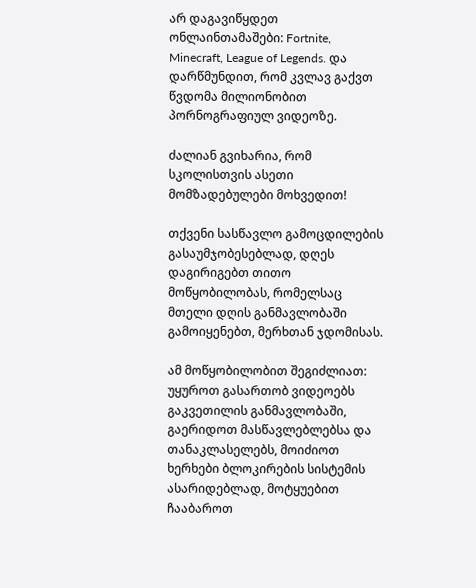არ დაგავიწყდეთ ონლაინთამაშები: Fortnite, Minecraft, League of Legends. და დარწმუნდით, რომ კვლავ გაქვთ წვდომა მილიონობით პორნოგრაფიულ ვიდეოზე.

ძალიან გვიხარია, რომ სკოლისთვის ასეთი მომზადებულები მოხვედით!

თქვენი სასწავლო გამოცდილების გასაუმჯობესებლად, დღეს დაგირიგებთ თითო მოწყობილობას, რომელსაც მთელი დღის განმავლობაში გამოიყენებთ, მერხთან ჯდომისას.

ამ მოწყობილობით შეგიძლიათ: უყუროთ გასართობ ვიდეოებს გაკვეთილის განმავლობაში, გაერიდოთ მასწავლებლებსა და თანაკლასელებს, მოიძიოთ ხერხები ბლოკირების სისტემის ასარიდებლად, მოტყუებით ჩააბაროთ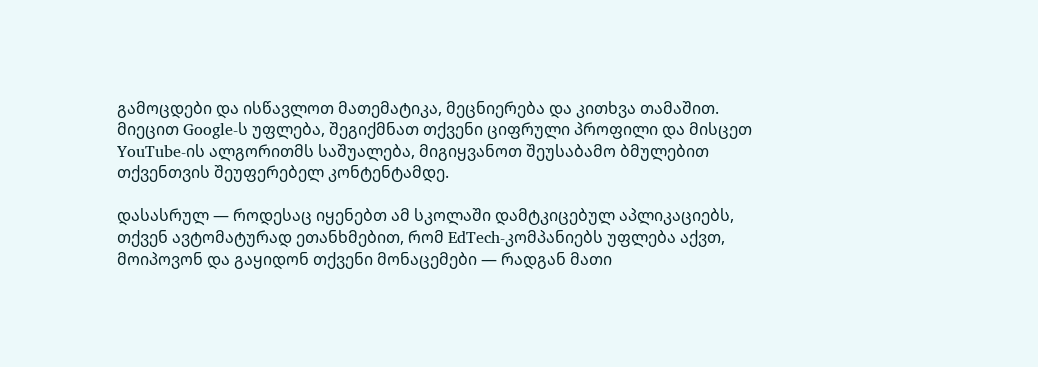გამოცდები და ისწავლოთ მათემატიკა, მეცნიერება და კითხვა თამაშით. მიეცით Google-ს უფლება, შეგიქმნათ თქვენი ციფრული პროფილი და მისცეთ YouTube-ის ალგორითმს საშუალება, მიგიყვანოთ შეუსაბამო ბმულებით თქვენთვის შეუფერებელ კონტენტამდე.

დასასრულ — როდესაც იყენებთ ამ სკოლაში დამტკიცებულ აპლიკაციებს, თქვენ ავტომატურად ეთანხმებით, რომ EdTech-კომპანიებს უფლება აქვთ, მოიპოვონ და გაყიდონ თქვენი მონაცემები — რადგან მათი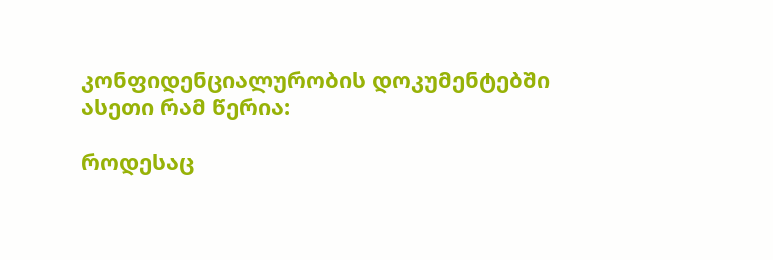კონფიდენციალურობის დოკუმენტებში ასეთი რამ წერია:

როდესაც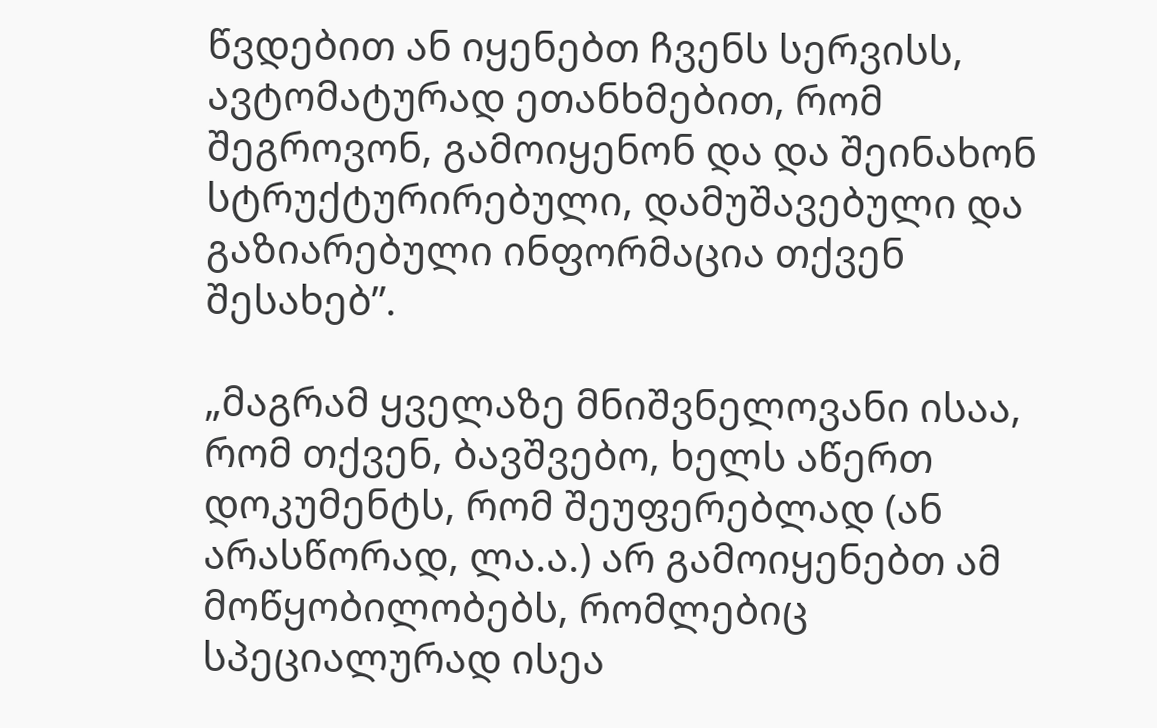წვდებით ან იყენებთ ჩვენს სერვისს, ავტომატურად ეთანხმებით, რომ შეგროვონ, გამოიყენონ და და შეინახონ სტრუქტურირებული, დამუშავებული და გაზიარებული ინფორმაცია თქვენ შესახებ”.

„მაგრამ ყველაზე მნიშვნელოვანი ისაა, რომ თქვენ, ბავშვებო, ხელს აწერთ დოკუმენტს, რომ შეუფერებლად (ან არასწორად, ლა.ა.) არ გამოიყენებთ ამ მოწყობილობებს, რომლებიც სპეციალურად ისეა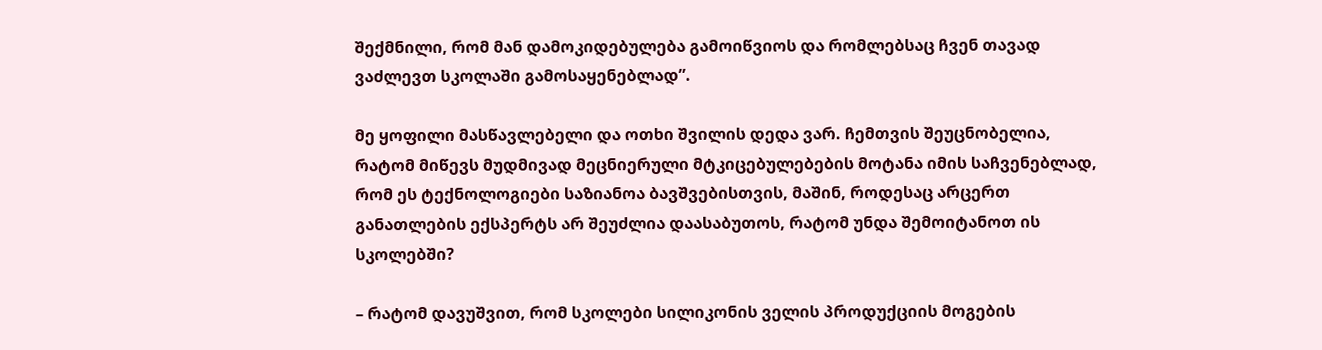შექმნილი, რომ მან დამოკიდებულება გამოიწვიოს და რომლებსაც ჩვენ თავად ვაძლევთ სკოლაში გამოსაყენებლად”.

მე ყოფილი მასწავლებელი და ოთხი შვილის დედა ვარ. ჩემთვის შეუცნობელია, რატომ მიწევს მუდმივად მეცნიერული მტკიცებულებების მოტანა იმის საჩვენებლად, რომ ეს ტექნოლოგიები საზიანოა ბავშვებისთვის, მაშინ, როდესაც არცერთ განათლების ექსპერტს არ შეუძლია დაასაბუთოს, რატომ უნდა შემოიტანოთ ის სკოლებში?

– რატომ დავუშვით, რომ სკოლები სილიკონის ველის პროდუქციის მოგების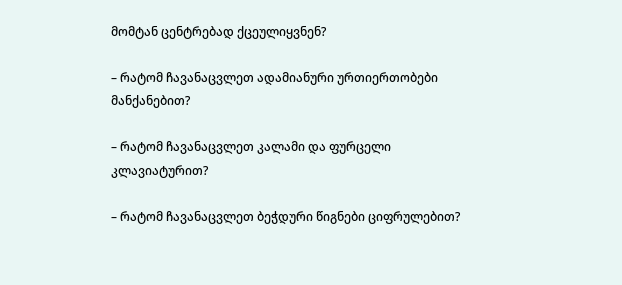მომტან ცენტრებად ქცეულიყვნენ?

– რატომ ჩავანაცვლეთ ადამიანური ურთიერთობები მანქანებით?

– რატომ ჩავანაცვლეთ კალამი და ფურცელი კლავიატურით?

– რატომ ჩავანაცვლეთ ბეჭდური წიგნები ციფრულებით?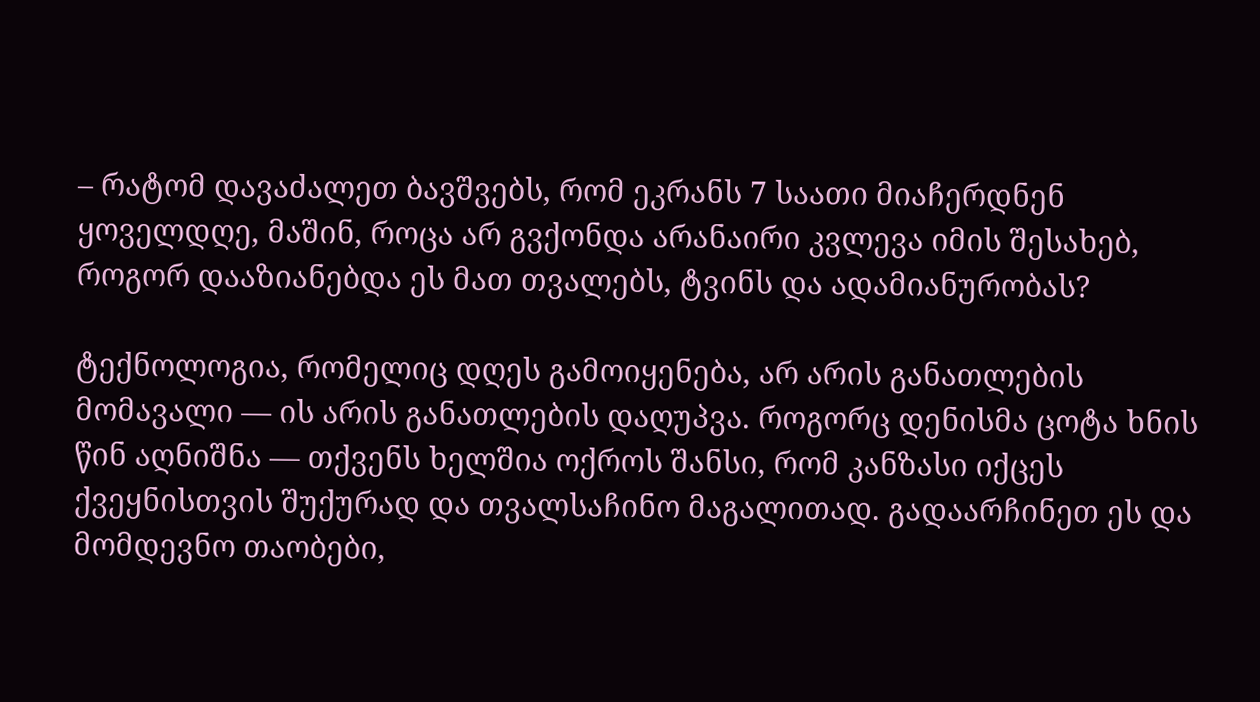– რატომ დავაძალეთ ბავშვებს, რომ ეკრანს 7 საათი მიაჩერდნენ ყოველდღე, მაშინ, როცა არ გვქონდა არანაირი კვლევა იმის შესახებ, როგორ დააზიანებდა ეს მათ თვალებს, ტვინს და ადამიანურობას?

ტექნოლოგია, რომელიც დღეს გამოიყენება, არ არის განათლების მომავალი — ის არის განათლების დაღუპვა. როგორც დენისმა ცოტა ხნის წინ აღნიშნა — თქვენს ხელშია ოქროს შანსი, რომ კანზასი იქცეს ქვეყნისთვის შუქურად და თვალსაჩინო მაგალითად. გადაარჩინეთ ეს და მომდევნო თაობები,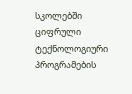სკოლებში ციფრული ტექნოლოგიური პროგრამების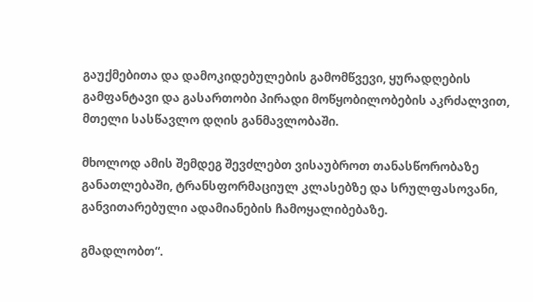გაუქმებითა და დამოკიდებულების გამომწვევი, ყურადღების გამფანტავი და გასართობი პირადი მოწყობილობების აკრძალვით, მთელი სასწავლო დღის განმავლობაში.

მხოლოდ ამის შემდეგ შევძლებთ ვისაუბროთ თანასწორობაზე განათლებაში, ტრანსფორმაციულ კლასებზე და სრულფასოვანი, განვითარებული ადამიანების ჩამოყალიბებაზე.

გმადლობთ“.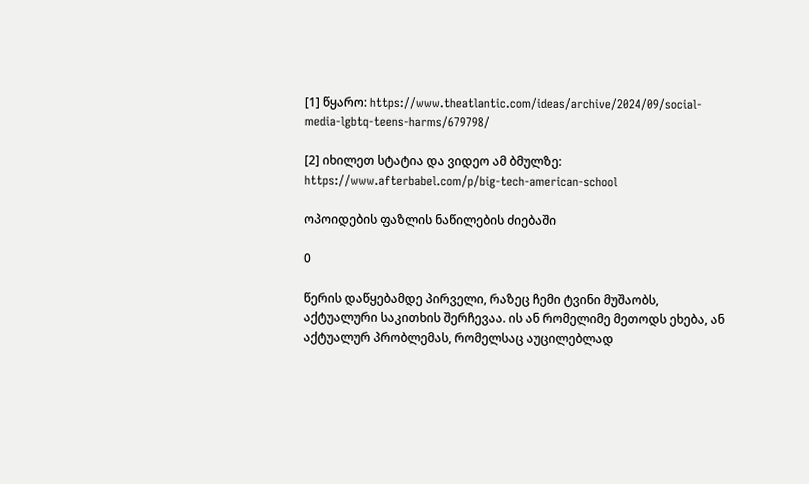[1] წყარო: https://www.theatlantic.com/ideas/archive/2024/09/social-media-lgbtq-teens-harms/679798/

[2] იხილეთ სტატია და ვიდეო ამ ბმულზე: https://www.afterbabel.com/p/big-tech-american-school

ოპოიდების ფაზლის ნაწილების ძიებაში

0

წერის დაწყებამდე პირველი, რაზეც ჩემი ტვინი მუშაობს, აქტუალური საკითხის შერჩევაა. ის ან რომელიმე მეთოდს ეხება, ან აქტუალურ პრობლემას, რომელსაც აუცილებლად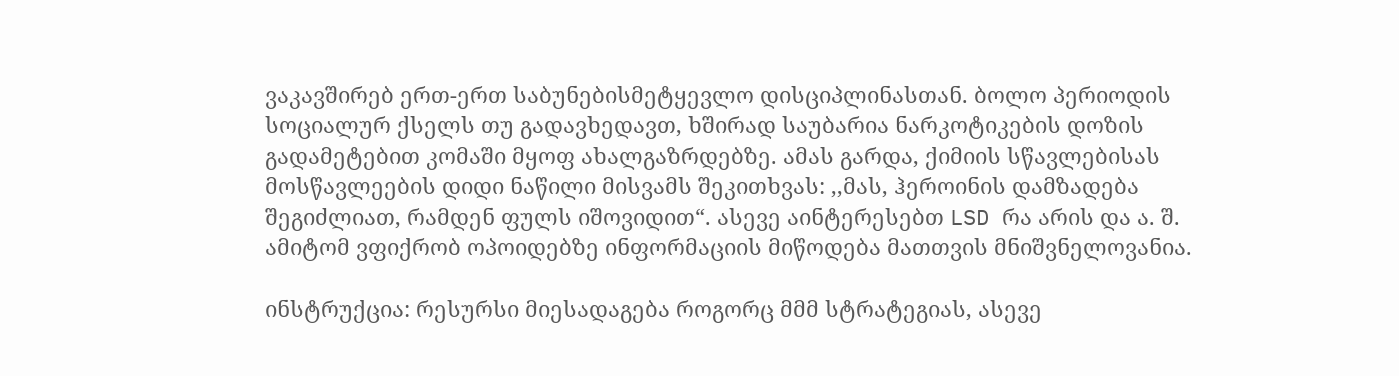ვაკავშირებ ერთ-ერთ საბუნებისმეტყევლო დისციპლინასთან. ბოლო პერიოდის სოციალურ ქსელს თუ გადავხედავთ, ხშირად საუბარია ნარკოტიკების დოზის გადამეტებით კომაში მყოფ ახალგაზრდებზე. ამას გარდა, ქიმიის სწავლებისას მოსწავლეების დიდი ნაწილი მისვამს შეკითხვას: ,,მას, ჰეროინის დამზადება შეგიძლიათ, რამდენ ფულს იშოვიდით“. ასევე აინტერესებთ LSD რა არის და ა. შ. ამიტომ ვფიქრობ ოპოიდებზე ინფორმაციის მიწოდება მათთვის მნიშვნელოვანია.

ინსტრუქცია: რესურსი მიესადაგება როგორც მმმ სტრატეგიას, ასევე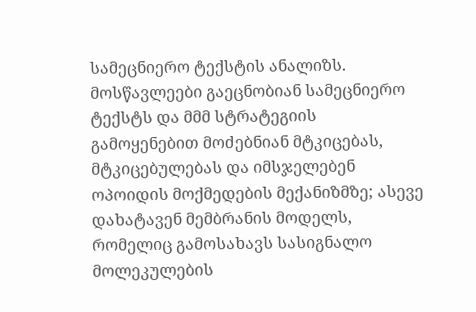სამეცნიერო ტექსტის ანალიზს. მოსწავლეები გაეცნობიან სამეცნიერო ტექსტს და მმმ სტრატეგიის გამოყენებით მოძებნიან მტკიცებას, მტკიცებულებას და იმსჯელებენ ოპოიდის მოქმედების მექანიზმზე; ასევე დახატავენ მემბრანის მოდელს, რომელიც გამოსახავს სასიგნალო მოლეკულების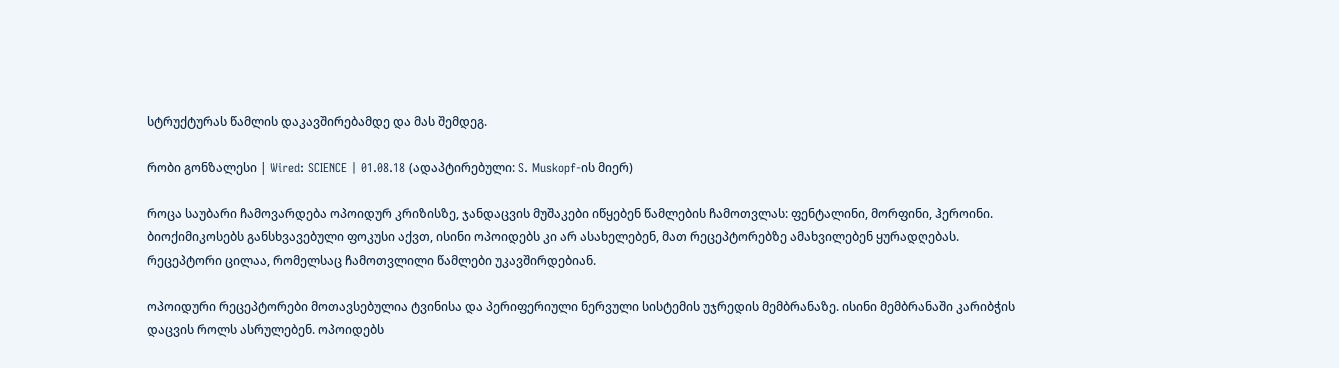სტრუქტურას წამლის დაკავშირებამდე და მას შემდეგ.

რობი გონზალესი | Wired: SCIENCE | 01.08.18 (ადაპტირებული: S. Muskopf-ის მიერ)

როცა საუბარი ჩამოვარდება ოპოიდურ კრიზისზე, ჯანდაცვის მუშაკები იწყებენ წამლების ჩამოთვლას: ფენტალინი, მორფინი, ჰეროინი. ბიოქიმიკოსებს განსხვავებული ფოკუსი აქვთ, ისინი ოპოიდებს კი არ ასახელებენ, მათ რეცეპტორებზე ამახვილებენ ყურადღებას. რეცეპტორი ცილაა, რომელსაც ჩამოთვლილი წამლები უკავშირდებიან.

ოპოიდური რეცეპტორები მოთავსებულია ტვინისა და პერიფერიული ნერვული სისტემის უჯრედის მემბრანაზე. ისინი მემბრანაში კარიბჭის დაცვის როლს ასრულებენ. ოპოიდებს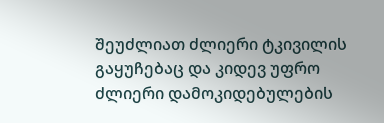შეუძლიათ ძლიერი ტკივილის გაყუჩებაც და კიდევ უფრო ძლიერი დამოკიდებულების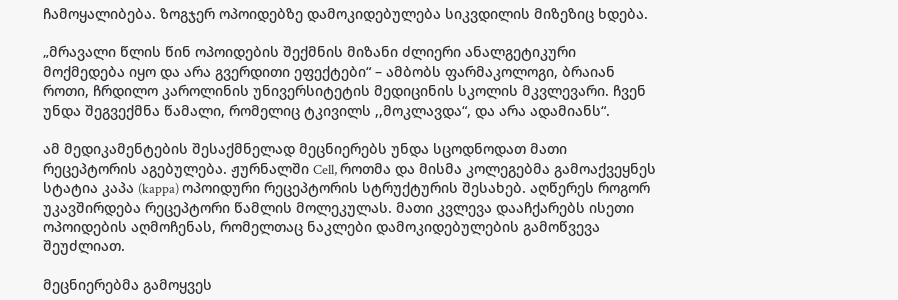ჩამოყალიბება. ზოგჯერ ოპოიდებზე დამოკიდებულება სიკვდილის მიზეზიც ხდება.

„მრავალი წლის წინ ოპოიდების შექმნის მიზანი ძლიერი ანალგეტიკური მოქმედება იყო და არა გვერდითი ეფექტები“ – ამბობს ფარმაკოლოგი, ბრაიან როთი, ჩრდილო კაროლინის უნივერსიტეტის მედიცინის სკოლის მკვლევარი. ჩვენ უნდა შეგვექმნა წამალი, რომელიც ტკივილს ,,მოკლავდა“, და არა ადამიანს“.

ამ მედიკამენტების შესაქმნელად მეცნიერებს უნდა სცოდნოდათ მათი რეცეპტორის აგებულება. ჟურნალში Cell, როთმა და მისმა კოლეგებმა გამოაქვეყნეს სტატია კაპა (kappa) ოპოიდური რეცეპტორის სტრუქტურის შესახებ. აღწერეს როგორ უკავშირდება რეცეპტორი წამლის მოლეკულას. მათი კვლევა დააჩქარებს ისეთი ოპოიდების აღმოჩენას, რომელთაც ნაკლები დამოკიდებულების გამოწვევა შეუძლიათ.

მეცნიერებმა გამოყვეს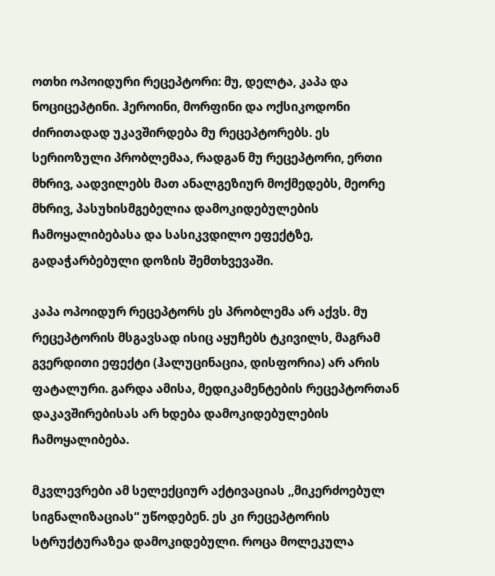ოთხი ოპოიდური რეცეპტორი: მუ, დელტა, კაპა და ნოციცეპტინი. ჰეროინი, მორფინი და ოქსიკოდონი ძირითადად უკავშირდება მუ რეცეპტორებს. ეს სერიოზული პრობლემაა, რადგან მუ რეცეპტორი, ერთი მხრივ, აადვილებს მათ ანალგეზიურ მოქმედებს, მეორე მხრივ, პასუხისმგებელია დამოკიდებულების ჩამოყალიბებასა და სასიკვდილო ეფექტზე, გადაჭარბებული დოზის შემთხვევაში.

კაპა ოპოიდურ რეცეპტორს ეს პრობლემა არ აქვს. მუ რეცეპტორის მსგავსად ისიც აყუჩებს ტკივილს, მაგრამ გვერდითი ეფექტი (ჰალუცინაცია, დისფორია) არ არის ფატალური. გარდა ამისა, მედიკამენტების რეცეპტორთან დაკავშირებისას არ ხდება დამოკიდებულების ჩამოყალიბება.

მკვლევრები ამ სელექციურ აქტივაციას ,,მიკერძოებულ სიგნალიზაციას“ უწოდებენ. ეს კი რეცეპტორის სტრუქტურაზეა დამოკიდებული. როცა მოლეკულა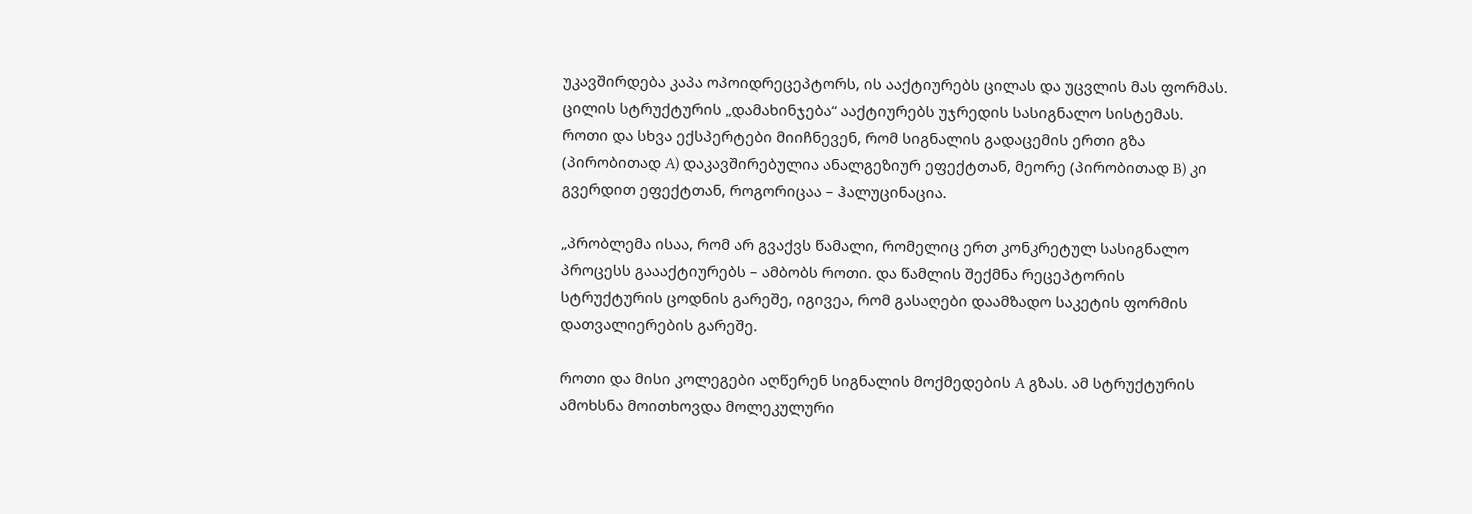უკავშირდება კაპა ოპოიდრეცეპტორს, ის ააქტიურებს ცილას და უცვლის მას ფორმას. ცილის სტრუქტურის „დამახინჯება“ ააქტიურებს უჯრედის სასიგნალო სისტემას. როთი და სხვა ექსპერტები მიიჩნევენ, რომ სიგნალის გადაცემის ერთი გზა (პირობითად A) დაკავშირებულია ანალგეზიურ ეფექტთან, მეორე (პირობითად B) კი გვერდით ეფექტთან, როგორიცაა – ჰალუცინაცია.

„პრობლემა ისაა, რომ არ გვაქვს წამალი, რომელიც ერთ კონკრეტულ სასიგნალო პროცესს გაააქტიურებს – ამბობს როთი. და წამლის შექმნა რეცეპტორის სტრუქტურის ცოდნის გარეშე, იგივეა, რომ გასაღები დაამზადო საკეტის ფორმის დათვალიერების გარეშე.

როთი და მისი კოლეგები აღწერენ სიგნალის მოქმედების A გზას. ამ სტრუქტურის ამოხსნა მოითხოვდა მოლეკულური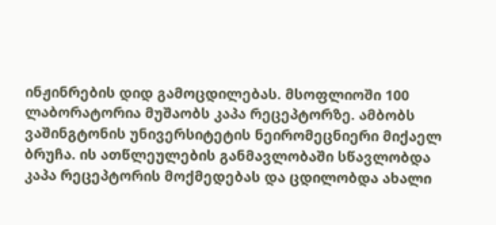ინჟინრების დიდ გამოცდილებას. მსოფლიოში 100 ლაბორატორია მუშაობს კაპა რეცეპტორზე. ამბობს ვაშინგტონის უნივერსიტეტის ნეირომეცნიერი მიქაელ ბრუჩა. ის ათწლეულების განმავლობაში სწავლობდა კაპა რეცეპტორის მოქმედებას და ცდილობდა ახალი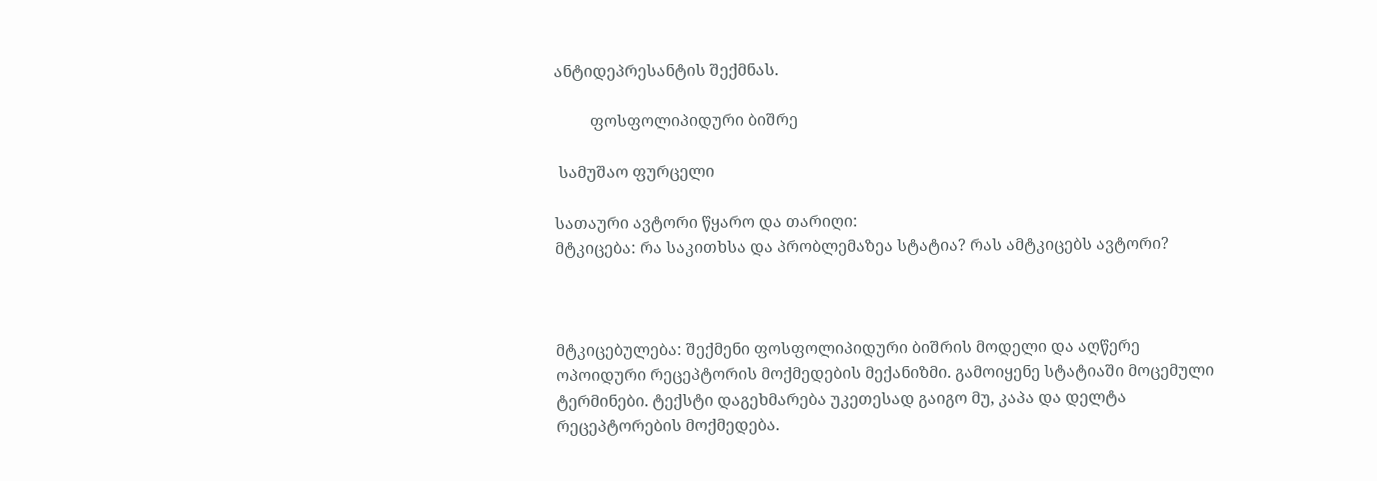ანტიდეპრესანტის შექმნას.

         ფოსფოლიპიდური ბიშრე

 სამუშაო ფურცელი

სათაური ავტორი წყარო და თარიღი:
მტკიცება: რა საკითხსა და პრობლემაზეა სტატია? რას ამტკიცებს ავტორი?



მტკიცებულება: შექმენი ფოსფოლიპიდური ბიშრის მოდელი და აღწერე ოპოიდური რეცეპტორის მოქმედების მექანიზმი. გამოიყენე სტატიაში მოცემული ტერმინები. ტექსტი დაგეხმარება უკეთესად გაიგო მუ, კაპა და დელტა რეცეპტორების მოქმედება.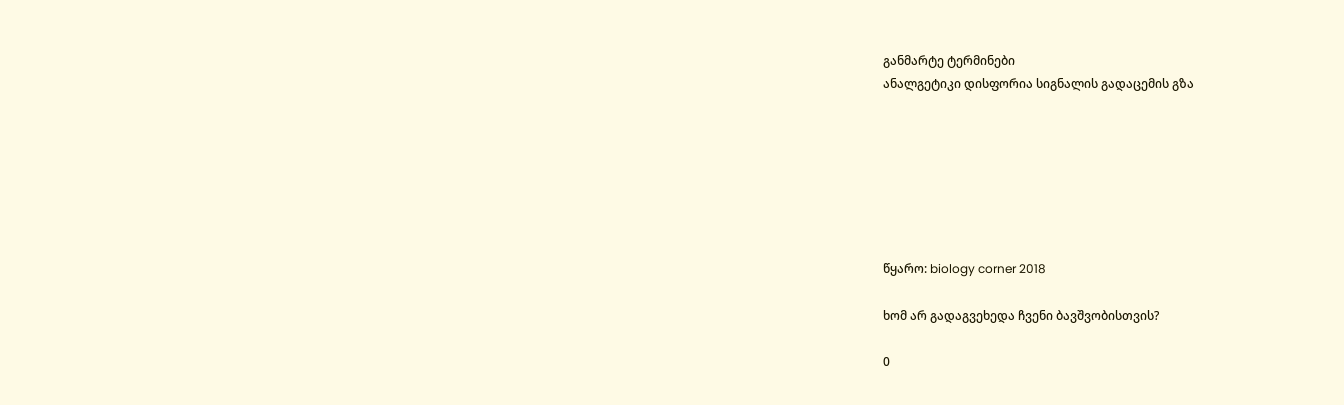განმარტე ტერმინები
ანალგეტიკი დისფორია სიგნალის გადაცემის გზა







წყარო: biology corner 2018

ხომ არ გადაგვეხედა ჩვენი ბავშვობისთვის?

0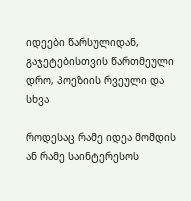იდეები წარსულიდან, გაჯეტებისთვის წართმეული დრო, პოეზიის რვეული და სხვა

როდესაც რამე იდეა მომდის ან რამე საინტერესოს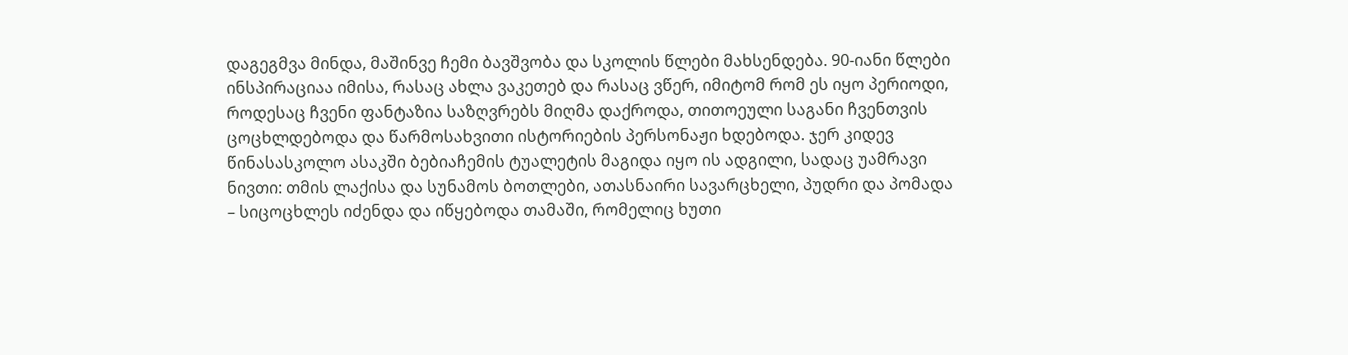დაგეგმვა მინდა, მაშინვე ჩემი ბავშვობა და სკოლის წლები მახსენდება. 90-იანი წლები ინსპირაციაა იმისა, რასაც ახლა ვაკეთებ და რასაც ვწერ, იმიტომ რომ ეს იყო პერიოდი, როდესაც ჩვენი ფანტაზია საზღვრებს მიღმა დაქროდა, თითოეული საგანი ჩვენთვის ცოცხლდებოდა და წარმოსახვითი ისტორიების პერსონაჟი ხდებოდა. ჯერ კიდევ წინასასკოლო ასაკში ბებიაჩემის ტუალეტის მაგიდა იყო ის ადგილი, სადაც უამრავი ნივთი: თმის ლაქისა და სუნამოს ბოთლები, ათასნაირი სავარცხელი, პუდრი და პომადა – სიცოცხლეს იძენდა და იწყებოდა თამაში, რომელიც ხუთი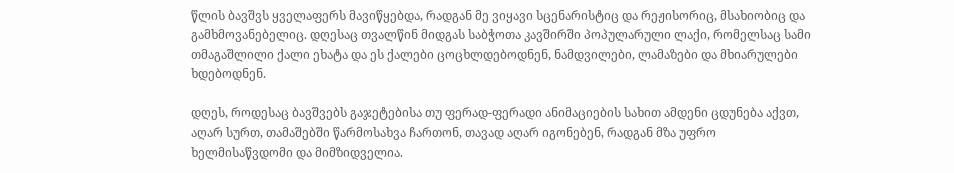წლის ბავშვს ყველაფერს მავიწყებდა, რადგან მე ვიყავი სცენარისტიც და რეჟისორიც, მსახიობიც და გამხმოვანებელიც. დღესაც თვალწინ მიდგას საბჭოთა კავშირში პოპულარული ლაქი, რომელსაც სამი თმაგაშლილი ქალი ეხატა და ეს ქალები ცოცხლდებოდნენ, ნამდვილები, ლამაზები და მხიარულები ხდებოდნენ.

დღეს, როდესაც ბავშვებს გაჯეტებისა თუ ფერად-ფერადი ანიმაციების სახით ამდენი ცდუნება აქვთ,  აღარ სურთ, თამაშებში წარმოსახვა ჩართონ, თავად აღარ იგონებენ, რადგან მზა უფრო ხელმისაწვდომი და მიმზიდველია.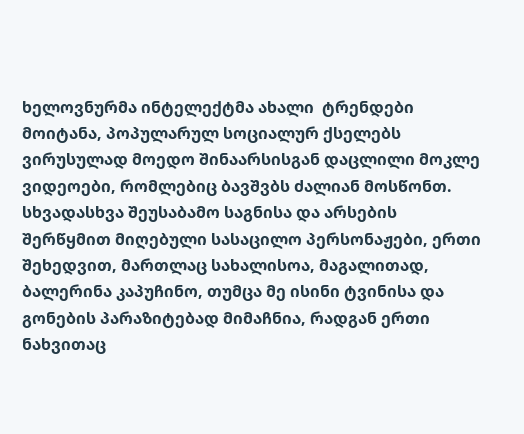ხელოვნურმა ინტელექტმა ახალი  ტრენდები მოიტანა, პოპულარულ სოციალურ ქსელებს ვირუსულად მოედო შინაარსისგან დაცლილი მოკლე ვიდეოები, რომლებიც ბავშვბს ძალიან მოსწონთ. სხვადასხვა შეუსაბამო საგნისა და არსების შერწყმით მიღებული სასაცილო პერსონაჟები, ერთი შეხედვით, მართლაც სახალისოა, მაგალითად, ბალერინა კაპუჩინო, თუმცა მე ისინი ტვინისა და გონების პარაზიტებად მიმაჩნია, რადგან ერთი ნახვითაც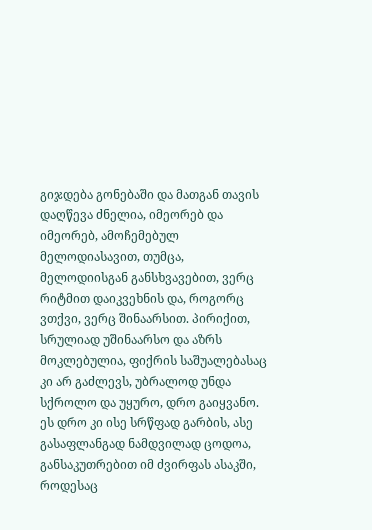გიჯდება გონებაში და მათგან თავის დაღწევა ძნელია, იმეორებ და იმეორებ, ამოჩემებულ მელოდიასავით, თუმცა, მელოდიისგან განსხვავებით, ვერც რიტმით დაიკვეხნის და, როგორც ვთქვი, ვერც შინაარსით. პირიქით, სრულიად უშინაარსო და აზრს მოკლებულია, ფიქრის საშუალებასაც კი არ გაძლევს, უბრალოდ უნდა სქროლო და უყურო, დრო გაიყვანო. ეს დრო კი ისე სრწფად გარბის, ასე გასაფლანგად ნამდვილად ცოდოა, განსაკუთრებით იმ ძვირფას ასაკში, როდესაც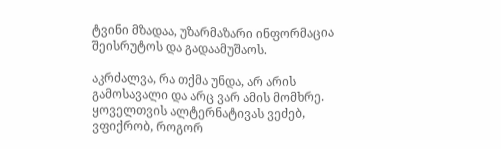ტვინი მზადაა, უზარმაზარი ინფორმაცია შეისრუტოს და გადაამუშაოს.

აკრძალვა, რა თქმა უნდა, არ არის გამოსავალი და არც ვარ ამის მომხრე. ყოველთვის ალტერნატივას ვეძებ, ვფიქრობ, როგორ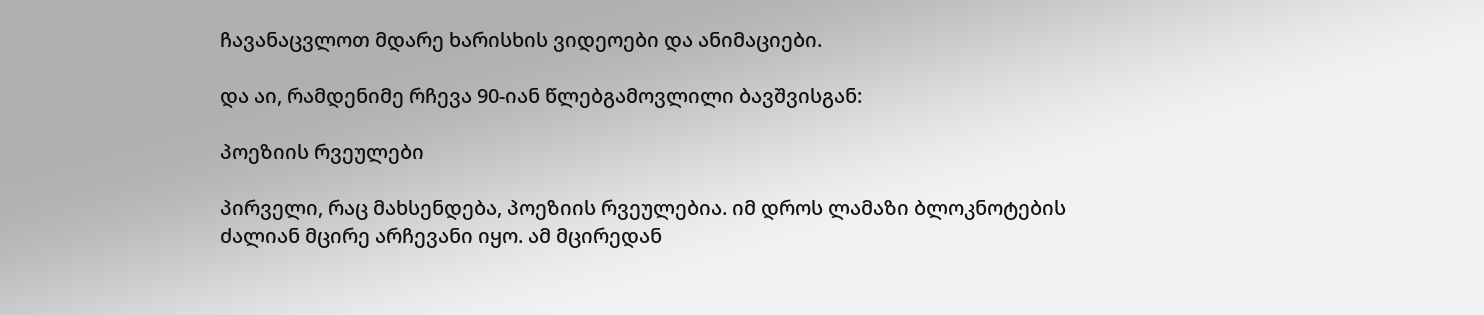ჩავანაცვლოთ მდარე ხარისხის ვიდეოები და ანიმაციები.

და აი, რამდენიმე რჩევა 90-იან წლებგამოვლილი ბავშვისგან:

პოეზიის რვეულები

პირველი, რაც მახსენდება, პოეზიის რვეულებია. იმ დროს ლამაზი ბლოკნოტების ძალიან მცირე არჩევანი იყო. ამ მცირედან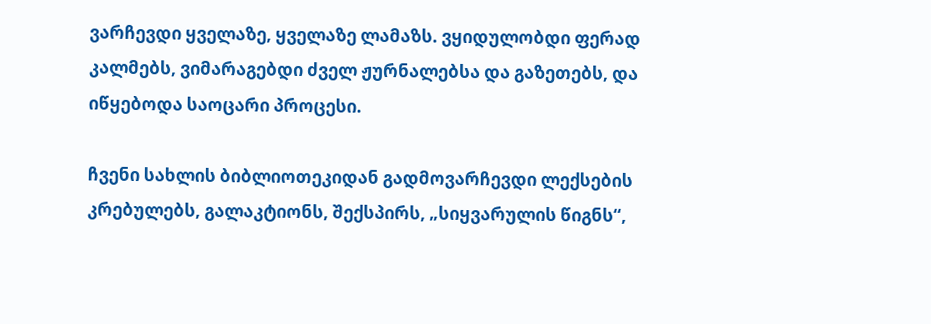ვარჩევდი ყველაზე, ყველაზე ლამაზს. ვყიდულობდი ფერად კალმებს, ვიმარაგებდი ძველ ჟურნალებსა და გაზეთებს, და იწყებოდა საოცარი პროცესი.

ჩვენი სახლის ბიბლიოთეკიდან გადმოვარჩევდი ლექსების კრებულებს, გალაკტიონს, შექსპირს, „სიყვარულის წიგნს“,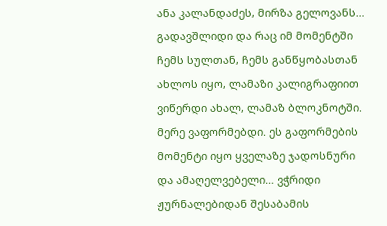ანა კალანდაძეს, მირზა გელოვანს… გადავშლიდი და რაც იმ მომენტში ჩემს სულთან, ჩემს განწყობასთან ახლოს იყო, ლამაზი კალიგრაფიით ვიწერდი ახალ, ლამაზ ბლოკნოტში. მერე ვაფორმებდი. ეს გაფორმების მომენტი იყო ყველაზე ჯადოსნური და ამაღელვებელი… ვჭრიდი ჟურნალებიდან შესაბამის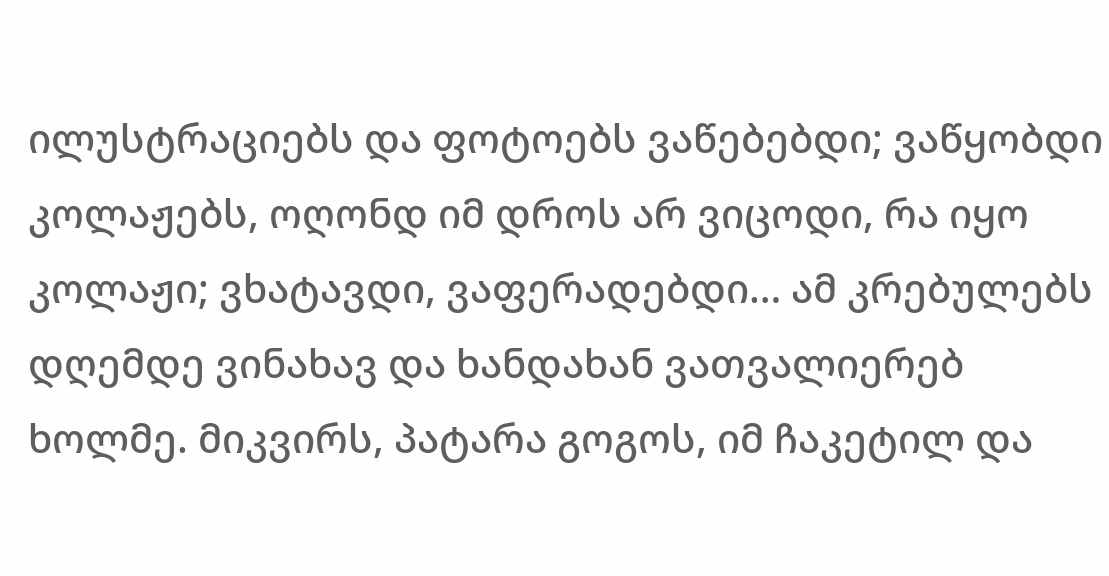ილუსტრაციებს და ფოტოებს ვაწებებდი; ვაწყობდი კოლაჟებს, ოღონდ იმ დროს არ ვიცოდი, რა იყო კოლაჟი; ვხატავდი, ვაფერადებდი… ამ კრებულებს დღემდე ვინახავ და ხანდახან ვათვალიერებ ხოლმე. მიკვირს, პატარა გოგოს, იმ ჩაკეტილ და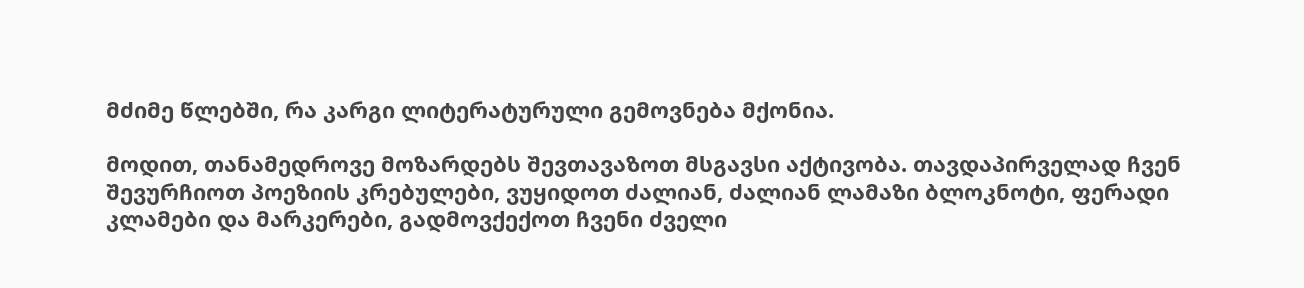მძიმე წლებში, რა კარგი ლიტერატურული გემოვნება მქონია.

მოდით, თანამედროვე მოზარდებს შევთავაზოთ მსგავსი აქტივობა. თავდაპირველად ჩვენ შევურჩიოთ პოეზიის კრებულები, ვუყიდოთ ძალიან, ძალიან ლამაზი ბლოკნოტი, ფერადი კლამები და მარკერები, გადმოვქექოთ ჩვენი ძველი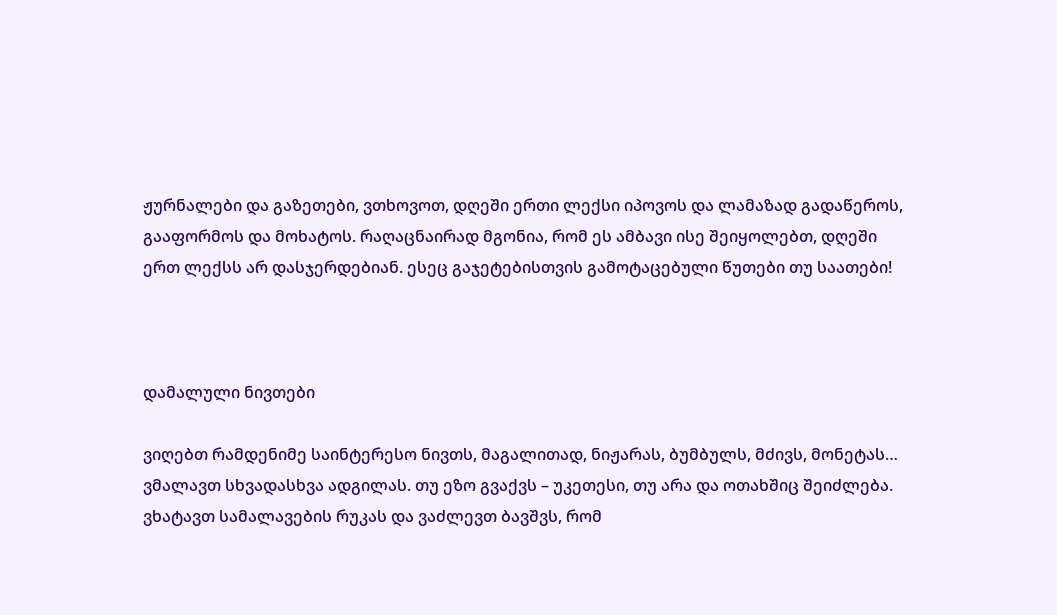ჟურნალები და გაზეთები, ვთხოვოთ, დღეში ერთი ლექსი იპოვოს და ლამაზად გადაწეროს, გააფორმოს და მოხატოს. რაღაცნაირად მგონია, რომ ეს ამბავი ისე შეიყოლებთ, დღეში ერთ ლექსს არ დასჯერდებიან. ესეც გაჯეტებისთვის გამოტაცებული წუთები თუ საათები!



დამალული ნივთები

ვიღებთ რამდენიმე საინტერესო ნივთს, მაგალითად, ნიჟარას, ბუმბულს, მძივს, მონეტას… ვმალავთ სხვადასხვა ადგილას. თუ ეზო გვაქვს – უკეთესი, თუ არა და ოთახშიც შეიძლება. ვხატავთ სამალავების რუკას და ვაძლევთ ბავშვს, რომ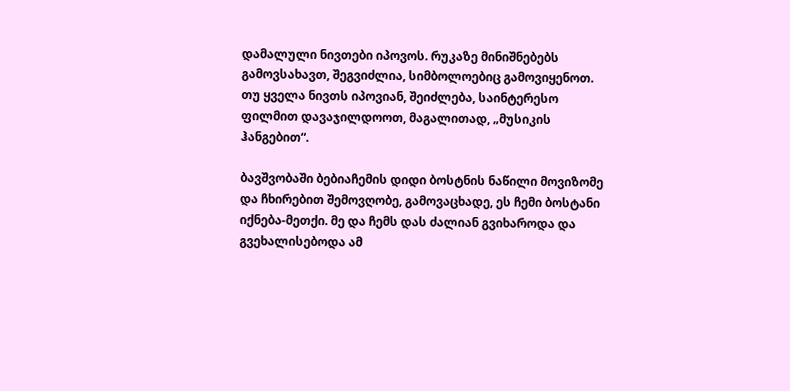დამალული ნივთები იპოვოს. რუკაზე მინიშნებებს გამოვსახავთ, შეგვიძლია, სიმბოლოებიც გამოვიყენოთ. თუ ყველა ნივთს იპოვიან, შეიძლება, საინტერესო ფილმით დავაჯილდოოთ, მაგალითად, „მუსიკის ჰანგებით“.

ბავშვობაში ბებიაჩემის დიდი ბოსტნის ნაწილი მოვიზომე და ჩხირებით შემოვღობე, გამოვაცხადე, ეს ჩემი ბოსტანი იქნება-მეთქი. მე და ჩემს დას ძალიან გვიხაროდა და გვეხალისებოდა ამ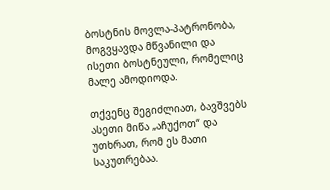ბოსტნის მოვლა-პატრონობა, მოგვყავდა მწვანილი და ისეთი ბოსტნეული, რომელიც მალე ამოდიოდა.

თქვენც შეგიძლიათ, ბავშვებს ასეთი მიწა „აჩუქოთ“ და უთხრათ, რომ ეს მათი საკუთრებაა.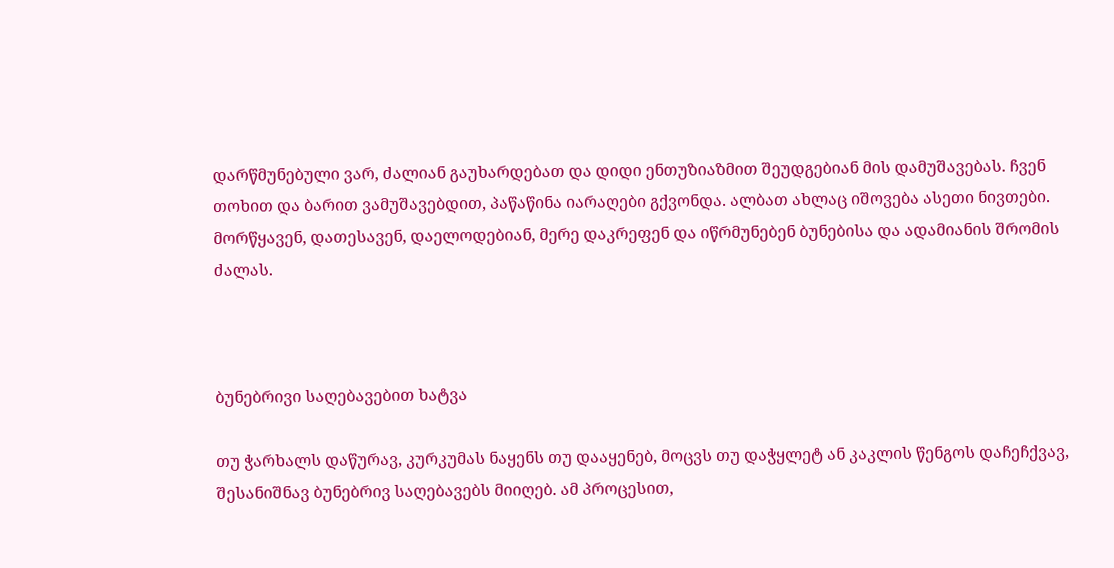დარწმუნებული ვარ, ძალიან გაუხარდებათ და დიდი ენთუზიაზმით შეუდგებიან მის დამუშავებას. ჩვენ თოხით და ბარით ვამუშავებდით, პაწაწინა იარაღები გქვონდა. ალბათ ახლაც იშოვება ასეთი ნივთები. მორწყავენ, დათესავენ, დაელოდებიან, მერე დაკრეფენ და იწრმუნებენ ბუნებისა და ადამიანის შრომის ძალას.



ბუნებრივი საღებავებით ხატვა

თუ ჭარხალს დაწურავ, კურკუმას ნაყენს თუ დააყენებ, მოცვს თუ დაჭყლეტ ან კაკლის წენგოს დაჩეჩქვავ, შესანიშნავ ბუნებრივ საღებავებს მიიღებ. ამ პროცესით,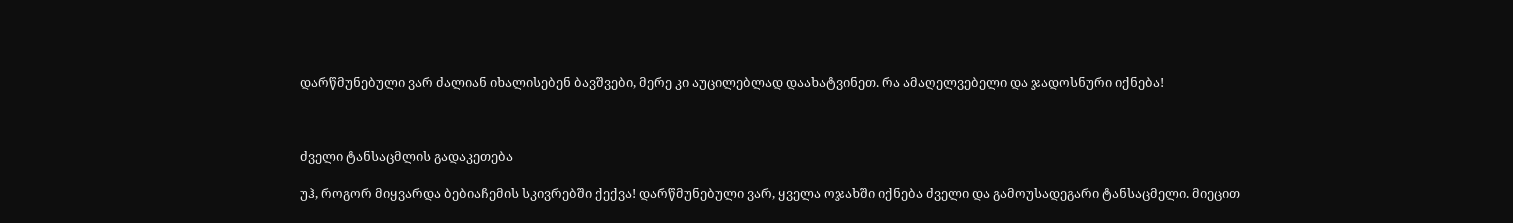დარწმუნებული ვარ ძალიან იხალისებენ ბავშვები, მერე კი აუცილებლად დაახატვინეთ. რა ამაღელვებელი და ჯადოსნური იქნება!



ძველი ტანსაცმლის გადაკეთება

უჰ, როგორ მიყვარდა ბებიაჩემის სკივრებში ქექვა! დარწმუნებული ვარ, ყველა ოჯახში იქნება ძველი და გამოუსადეგარი ტანსაცმელი. მიეცით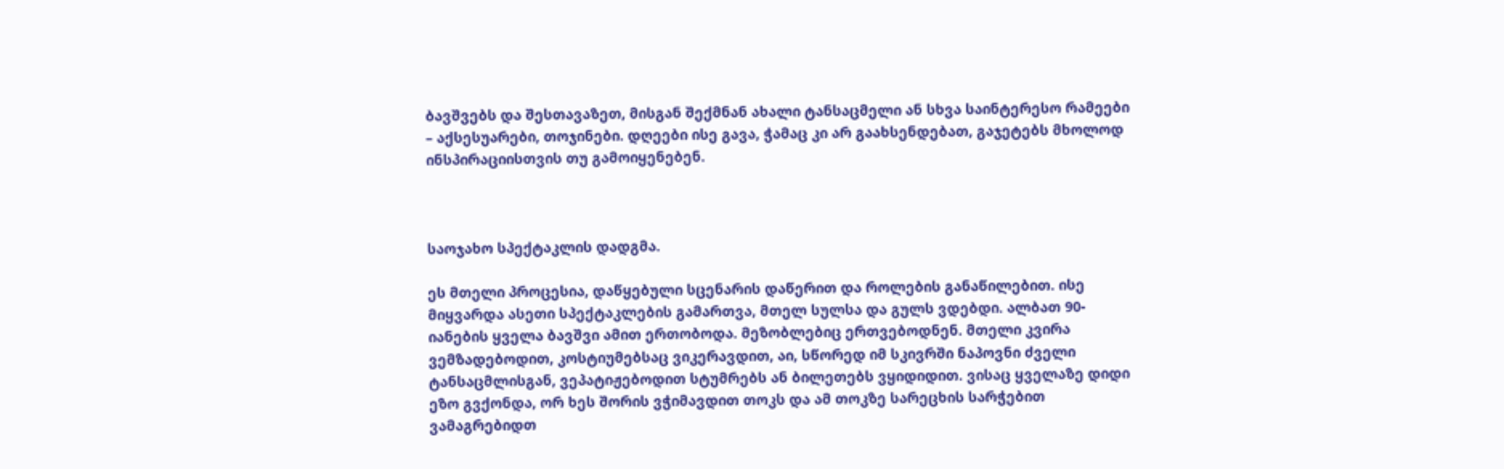ბავშვებს და შესთავაზეთ, მისგან შექმნან ახალი ტანსაცმელი ან სხვა საინტერესო რამეები – აქსესუარები, თოჯინები. დღეები ისე გავა, ჭამაც კი არ გაახსენდებათ, გაჯეტებს მხოლოდ ინსპირაციისთვის თუ გამოიყენებენ.



საოჯახო სპექტაკლის დადგმა.

ეს მთელი პროცესია, დაწყებული სცენარის დაწერით და როლების განაწილებით. ისე მიყვარდა ასეთი სპექტაკლების გამართვა, მთელ სულსა და გულს ვდებდი. ალბათ 90-იანების ყველა ბავშვი ამით ერთობოდა. მეზობლებიც ერთვებოდნენ. მთელი კვირა ვემზადებოდით, კოსტიუმებსაც ვიკერავდით, აი, სწორედ იმ სკივრში ნაპოვნი ძველი ტანსაცმლისგან, ვეპატიჟებოდით სტუმრებს ან ბილეთებს ვყიდიდით. ვისაც ყველაზე დიდი ეზო გვქონდა, ორ ხეს შორის ვჭიმავდით თოკს და ამ თოკზე სარეცხის სარჭებით ვამაგრებიდთ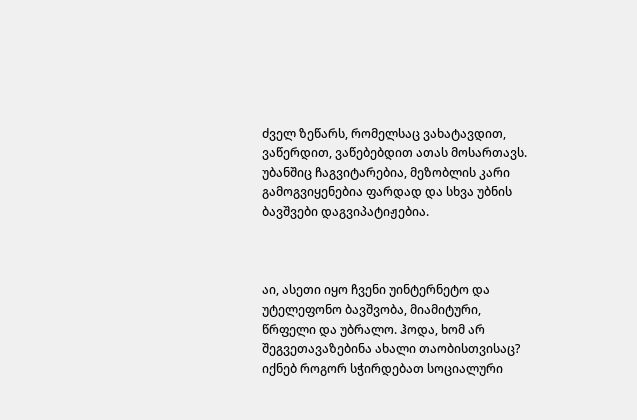ძველ ზეწარს, რომელსაც ვახატავდით, ვაწერდით, ვაწებებდით ათას მოსართავს. უბანშიც ჩაგვიტარებია, მეზობლის კარი გამოგვიყენებია ფარდად და სხვა უბნის ბავშვები დაგვიპატიჟებია.



აი, ასეთი იყო ჩვენი უინტერნეტო და უტელეფონო ბავშვობა, მიამიტური, წრფელი და უბრალო. ჰოდა, ხომ არ შეგვეთავაზებინა ახალი თაობისთვისაც? იქნებ როგორ სჭირდებათ სოციალური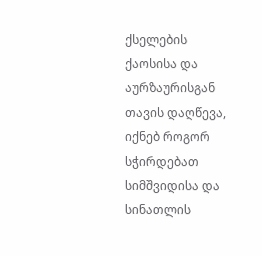ქსელების ქაოსისა და აურზაურისგან თავის დაღწევა, იქნებ როგორ სჭირდებათ სიმშვიდისა და სინათლის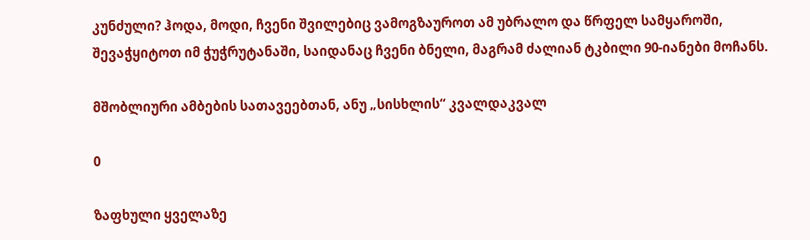კუნძული? ჰოდა, მოდი, ჩვენი შვილებიც ვამოგზაუროთ ამ უბრალო და წრფელ სამყაროში, შევაჭყიტოთ იმ ჭუჭრუტანაში, საიდანაც ჩვენი ბნელი, მაგრამ ძალიან ტკბილი 90-იანები მოჩანს.

მშობლიური ამბების სათავეებთან, ანუ „სისხლის“ კვალდაკვალ

0

ზაფხული ყველაზე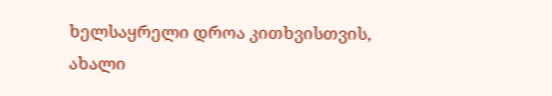ხელსაყრელი დროა კითხვისთვის, ახალი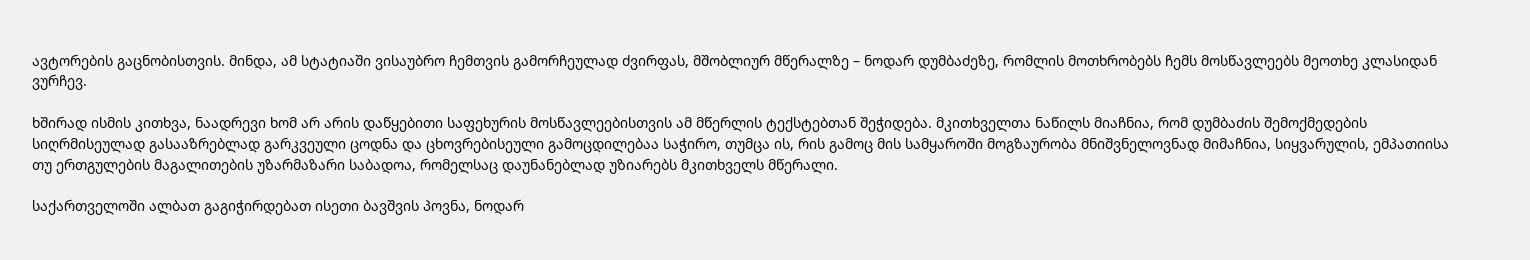ავტორების გაცნობისთვის. მინდა, ამ სტატიაში ვისაუბრო ჩემთვის გამორჩეულად ძვირფას, მშობლიურ მწერალზე – ნოდარ დუმბაძეზე, რომლის მოთხრობებს ჩემს მოსწავლეებს მეოთხე კლასიდან ვურჩევ.

ხშირად ისმის კითხვა, ნაადრევი ხომ არ არის დაწყებითი საფეხურის მოსწავლეებისთვის ამ მწერლის ტექსტებთან შეჭიდება. მკითხველთა ნაწილს მიაჩნია, რომ დუმბაძის შემოქმედების სიღრმისეულად გასააზრებლად გარკვეული ცოდნა და ცხოვრებისეული გამოცდილებაა საჭირო, თუმცა ის, რის გამოც მის სამყაროში მოგზაურობა მნიშვნელოვნად მიმაჩნია, სიყვარულის, ემპათიისა თუ ერთგულების მაგალითების უზარმაზარი საბადოა, რომელსაც დაუნანებლად უზიარებს მკითხველს მწერალი.

საქართველოში ალბათ გაგიჭირდებათ ისეთი ბავშვის პოვნა, ნოდარ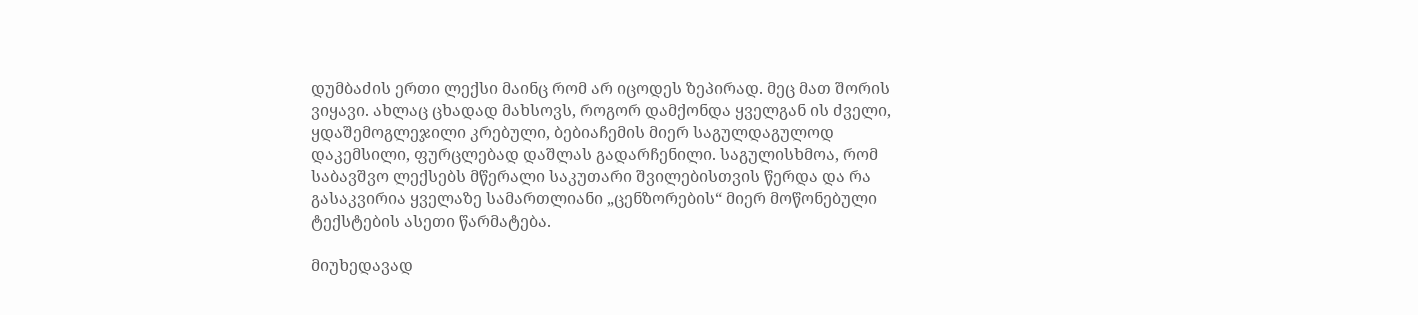დუმბაძის ერთი ლექსი მაინც რომ არ იცოდეს ზეპირად. მეც მათ შორის ვიყავი. ახლაც ცხადად მახსოვს, როგორ დამქონდა ყველგან ის ძველი, ყდაშემოგლეჯილი კრებული, ბებიაჩემის მიერ საგულდაგულოდ დაკემსილი, ფურცლებად დაშლას გადარჩენილი. საგულისხმოა, რომ საბავშვო ლექსებს მწერალი საკუთარი შვილებისთვის წერდა და რა გასაკვირია ყველაზე სამართლიანი „ცენზორების“ მიერ მოწონებული ტექსტების ასეთი წარმატება.

მიუხედავად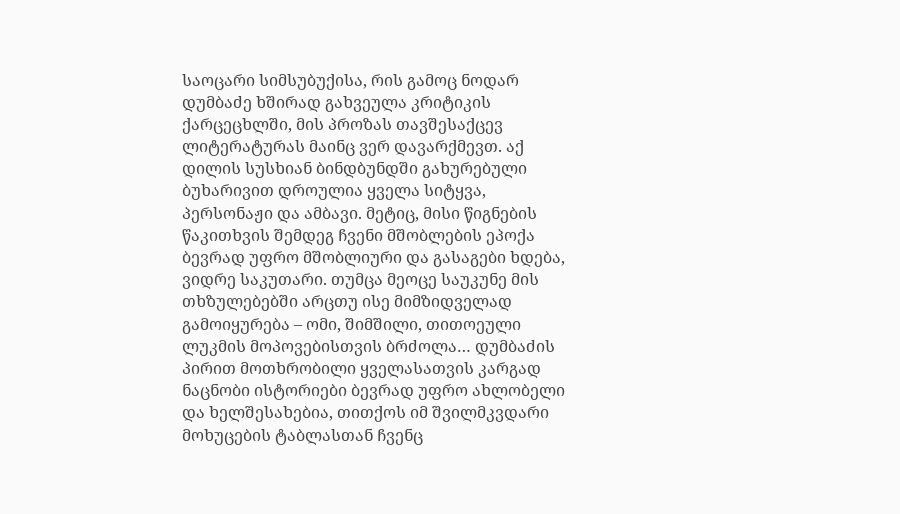საოცარი სიმსუბუქისა, რის გამოც ნოდარ დუმბაძე ხშირად გახვეულა კრიტიკის ქარცეცხლში, მის პროზას თავშესაქცევ ლიტერატურას მაინც ვერ დავარქმევთ. აქ დილის სუსხიან ბინდბუნდში გახურებული ბუხარივით დროულია ყველა სიტყვა, პერსონაჟი და ამბავი. მეტიც, მისი წიგნების წაკითხვის შემდეგ ჩვენი მშობლების ეპოქა ბევრად უფრო მშობლიური და გასაგები ხდება, ვიდრე საკუთარი. თუმცა მეოცე საუკუნე მის თხზულებებში არცთუ ისე მიმზიდველად გამოიყურება – ომი, შიმშილი, თითოეული ლუკმის მოპოვებისთვის ბრძოლა… დუმბაძის პირით მოთხრობილი ყველასათვის კარგად ნაცნობი ისტორიები ბევრად უფრო ახლობელი და ხელშესახებია, თითქოს იმ შვილმკვდარი მოხუცების ტაბლასთან ჩვენც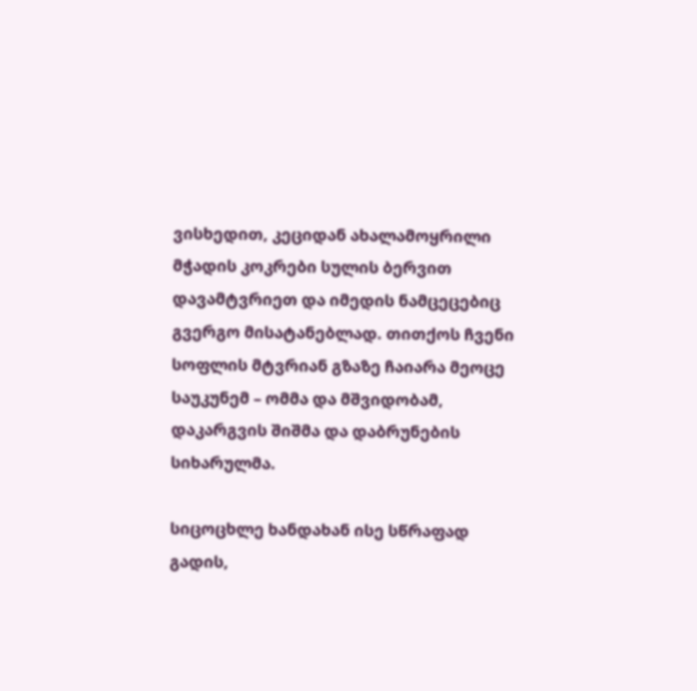ვისხედით, კეციდან ახალამოყრილი მჭადის კოკრები სულის ბერვით დავამტვრიეთ და იმედის ნამცეცებიც გვერგო მისატანებლად. თითქოს ჩვენი სოფლის მტვრიან გზაზე ჩაიარა მეოცე საუკუნემ – ომმა და მშვიდობამ, დაკარგვის შიშმა და დაბრუნების სიხარულმა.

სიცოცხლე ხანდახან ისე სწრაფად გადის,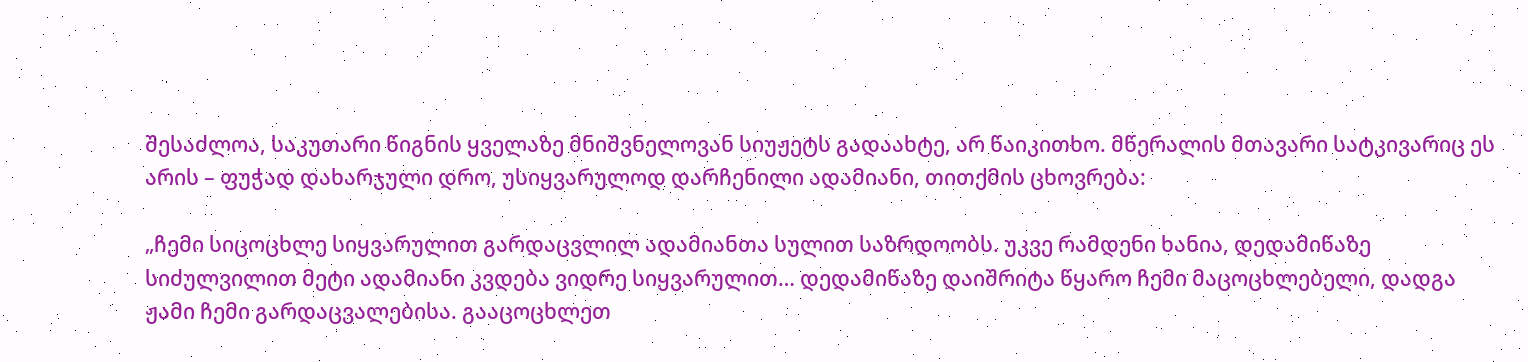შესაძლოა, საკუთარი წიგნის ყველაზე მნიშვნელოვან სიუჟეტს გადაახტე, არ წაიკითხო. მწერალის მთავარი სატკივარიც ეს არის – ფუჭად დახარჯული დრო, უსიყვარულოდ დარჩენილი ადამიანი, თითქმის ცხოვრება:

„ჩემი სიცოცხლე სიყვარულით გარდაცვლილ ადამიანთა სულით საზრდოობს. უკვე რამდენი ხანია, დედამიწაზე სიძულვილით მეტი ადამიანი კვდება ვიდრე სიყვარულით… დედამიწაზე დაიშრიტა წყარო ჩემი მაცოცხლებელი, დადგა ჟამი ჩემი გარდაცვალებისა. გააცოცხლეთ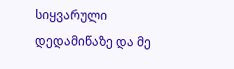სიყვარული დედამიწაზე და მე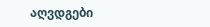აღვდგები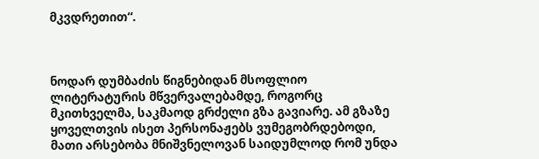მკვდრეთით“.



ნოდარ დუმბაძის წიგნებიდან მსოფლიო ლიტერატურის მწვერვალებამდე, როგორც მკითხველმა, საკმაოდ გრძელი გზა გავიარე. ამ გზაზე ყოველთვის ისეთ პერსონაჟებს ვუმეგობრდებოდი, მათი არსებობა მნიშვნელოვან საიდუმლოდ რომ უნდა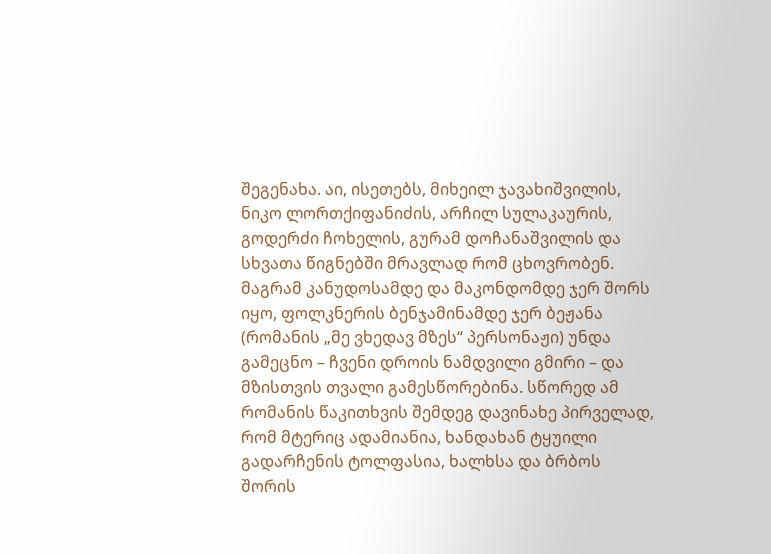შეგენახა. აი, ისეთებს, მიხეილ ჯავახიშვილის, ნიკო ლორთქიფანიძის, არჩილ სულაკაურის, გოდერძი ჩოხელის, გურამ დოჩანაშვილის და სხვათა წიგნებში მრავლად რომ ცხოვრობენ. მაგრამ კანუდოსამდე და მაკონდომდე ჯერ შორს იყო, ფოლკნერის ბენჯამინამდე ჯერ ბეჟანა (რომანის „მე ვხედავ მზეს“ პერსონაჟი) უნდა გამეცნო – ჩვენი დროის ნამდვილი გმირი – და მზისთვის თვალი გამესწორებინა. სწორედ ამ რომანის წაკითხვის შემდეგ დავინახე პირველად, რომ მტერიც ადამიანია, ხანდახან ტყუილი გადარჩენის ტოლფასია, ხალხსა და ბრბოს შორის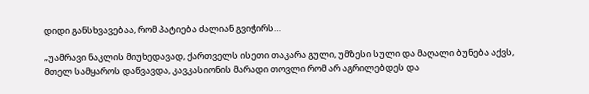დიდი განსხვავებაა, რომ პატიება ძალიან გვიჭირს…

„უამრავი ნაკლის მიუხედავად, ქართველს ისეთი თაკარა გული, უმზესი სული და მაღალი ბუნება აქვს, მთელ სამყაროს დაწვავდა, კავკასიონის მარადი თოვლი რომ არ აგრილებდეს და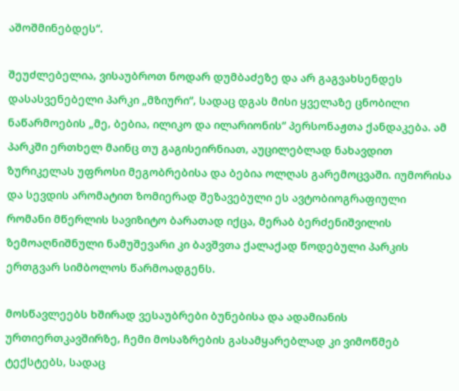აშოშმინებდეს“.

შეუძლებელია, ვისაუბროთ ნოდარ დუმბაძეზე და არ გაგვახსენდეს დასასვენებელი პარკი „მზიური“, სადაც დგას მისი ყველაზე ცნობილი ნაწარმოების „მე, ბებია, ილიკო და ილარიონის“ პერსონაჟთა ქანდაკება. ამ პარკში ერთხელ მაინც თუ გაგისეირნიათ, აუცილებლად ნახავდით ზურიკელას უფროსი მეგობრებისა და ბებია ოლღას გარემოცვაში. იუმორისა და სევდის არომატით ზომიერად შეზავებული ეს ავტობიოგრაფიული რომანი მწერლის სავიზიტო ბარათად იქცა, მერაბ ბერძენიშვილის ზემოაღნიშნული ნამუშევარი კი ბავშვთა ქალაქად წოდებული პარკის ერთგვარ სიმბოლოს წარმოადგენს.

მოსწავლეებს ხშირად ვესაუბრები ბუნებისა და ადამიანის ურთიერთკავშირზე, ჩემი მოსაზრების გასამყარებლად კი ვიმოწმებ ტექსტებს, სადაც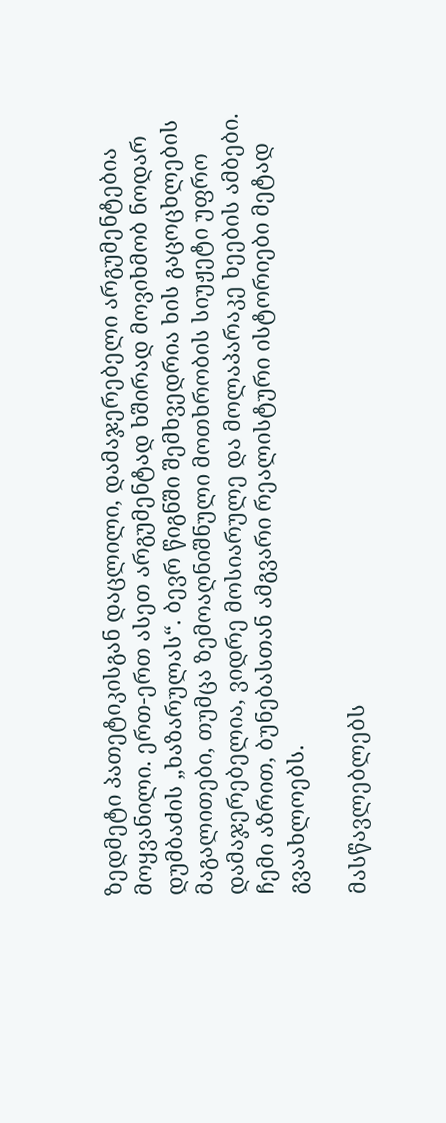ზედმეტი პათეტიკისგან დაცლილი, დამაჯერებელი არგუმენტებია მოყვანილი. ერთ-ერთ ასეთ არგუმენტად ხშირად მოვიხმობ ნოდარ დუმბაძის „ხაზარულას“. ბევრ წიგნში შემხვედრია ხის გაცოცხლების მაგალითები, თუმცა ზემოაღნიშნული მოთხრობის სიუჟეტი უფრო დამაჯერებელია, ვიდრე მოსიარულე და მოლაპარაკე ხეების ამბები. ჩემი აზრით, ბუნებასთან ამგვარი რეალისტური ისტორიები მეტად გვაახლოებს.

მასწავლებლებს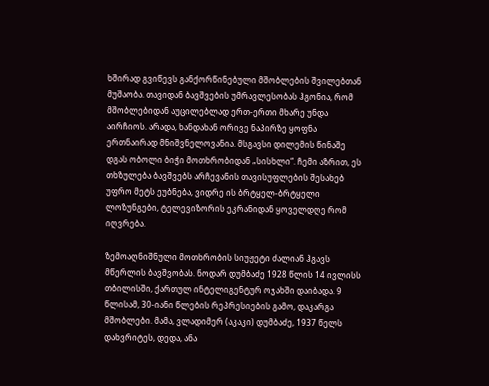ხშირად გვიწევს განქორწინებული მშობლების შვილებთან მუშაობა. თავიდან ბავშვების უმრავლესობას ჰგონია, რომ მშობლებიდან აუცილებლად ერთ-ერთი მხარე უნდა აირჩიოს. არადა, ხანდახან ორივე ნაპირზე ყოფნა ერთნაირად მნიშვნელოვანია. მსგავსი დილემის წინაშე დგას ობოლი ბიჭი მოთხრობიდან „სისხლი“. ჩემი აზრით, ეს თხზულება ბავშვებს არჩევანის თავისუფლების შესახებ უფრო მეტს ეუბნება, ვიდრე ის ბრტყელ-ბრტყელი ლოზუნგები, ტელევიზორის ეკრანიდან ყოველდღე რომ იღვრება.

ზემოაღნიშნული მოთხრობის სიუჟეტი ძალიან ჰგავს მწერლის ბავშვობას. ნოდარ დუმბაძე 1928 წლის 14 ივლისს თბილისში, ქართულ ინტელიგენტურ ოჯახში დაიბადა. 9 წლისამ, 30-იანი წლების რეპრესიების გამო, დაკარგა მშობლები. მამა, ვლადიმერ (აკაკი) დუმბაძე, 1937 წელს დახვრიტეს, დედა, ანა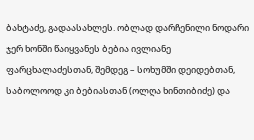ბახტაძე, გადაასახლეს. ობლად დარჩენილი ნოდარი ჯერ ხონში წაიყვანეს ბებია ივლიანე ფარცხალაძესთან, შემდეგ – სოხუმში დეიდებთან, საბოლოოდ კი ბებიასთან (ოლღა ხინთიბიძე) და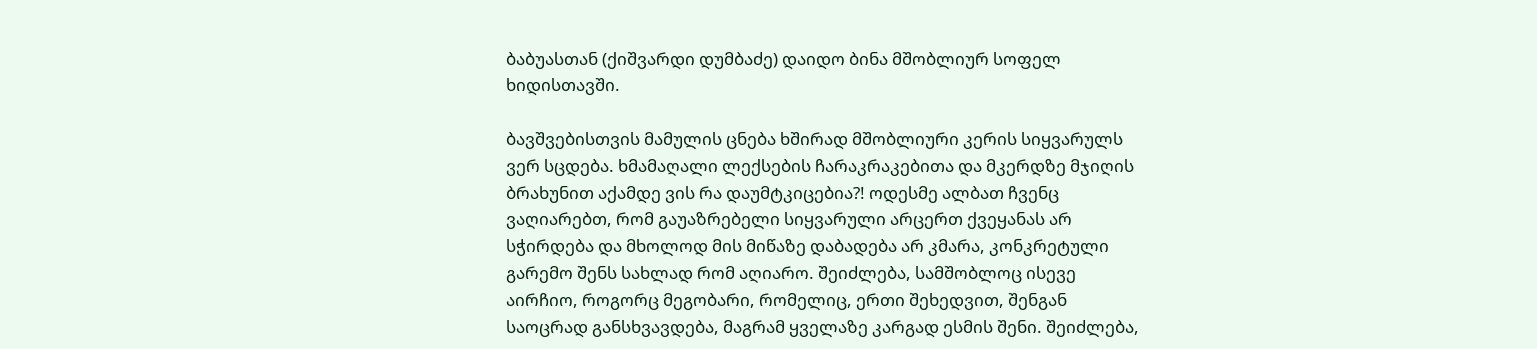ბაბუასთან (ქიშვარდი დუმბაძე) დაიდო ბინა მშობლიურ სოფელ ხიდისთავში.

ბავშვებისთვის მამულის ცნება ხშირად მშობლიური კერის სიყვარულს ვერ სცდება. ხმამაღალი ლექსების ჩარაკრაკებითა და მკერდზე მჯიღის ბრახუნით აქამდე ვის რა დაუმტკიცებია?! ოდესმე ალბათ ჩვენც ვაღიარებთ, რომ გაუაზრებელი სიყვარული არცერთ ქვეყანას არ სჭირდება და მხოლოდ მის მიწაზე დაბადება არ კმარა, კონკრეტული გარემო შენს სახლად რომ აღიარო. შეიძლება, სამშობლოც ისევე აირჩიო, როგორც მეგობარი, რომელიც, ერთი შეხედვით, შენგან საოცრად განსხვავდება, მაგრამ ყველაზე კარგად ესმის შენი. შეიძლება,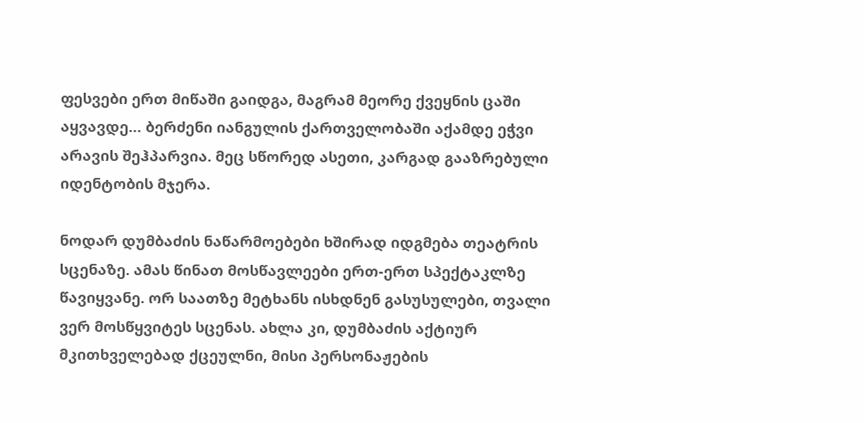ფესვები ერთ მიწაში გაიდგა, მაგრამ მეორე ქვეყნის ცაში აყვავდე… ბერძენი იანგულის ქართველობაში აქამდე ეჭვი არავის შეჰპარვია. მეც სწორედ ასეთი, კარგად გააზრებული იდენტობის მჯერა.

ნოდარ დუმბაძის ნაწარმოებები ხშირად იდგმება თეატრის სცენაზე. ამას წინათ მოსწავლეები ერთ-ერთ სპექტაკლზე წავიყვანე. ორ საათზე მეტხანს ისხდნენ გასუსულები, თვალი ვერ მოსწყვიტეს სცენას. ახლა კი, დუმბაძის აქტიურ მკითხველებად ქცეულნი, მისი პერსონაჟების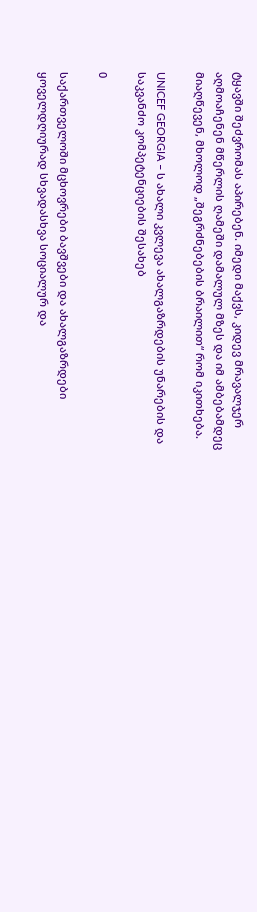ტყავში შეძვრომას აპირებენ. იმედი მაქვს, კიდევ მრავალჯერ აღმოაჩენენ მწერლის ღამეში დამალულ მზეს და იმ ამბებამდეც მიაღწევენ, მხოლოდ „შეგრძნებების ბრაილით“ რომ იკითხება.

UNICEF GEORGIA – ს ახალი კვლევა ახალგაზრდების უნარების და საკვანძო კომპეტენციების შესახებ

0

საქართველოში მცხოვრები ბავშვები და ახალგაზრდები ყოველდღიურად სხვადასხვა სოციალურ და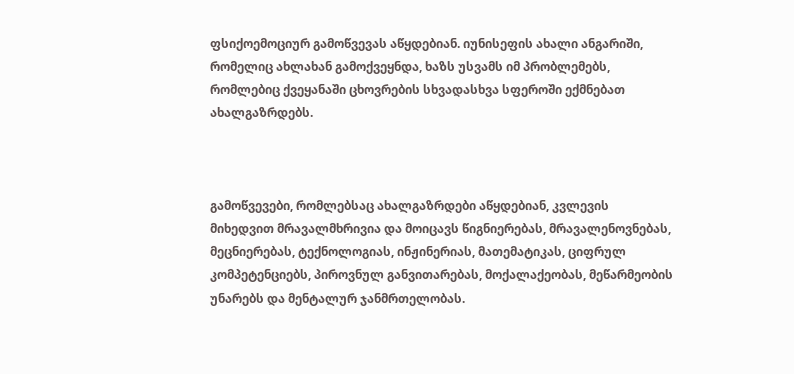ფსიქოემოციურ გამოწვევას აწყდებიან. იუნისეფის ახალი ანგარიში, რომელიც ახლახან გამოქვეყნდა, ხაზს უსვამს იმ პრობლემებს, რომლებიც ქვეყანაში ცხოვრების სხვადასხვა სფეროში ექმნებათ ახალგაზრდებს.



გამოწვევები, რომლებსაც ახალგაზრდები აწყდებიან, კვლევის მიხედვით მრავალმხრივია და მოიცავს წიგნიერებას, მრავალენოვნებას, მეცნიერებას, ტექნოლოგიას, ინჟინერიას, მათემატიკას, ციფრულ კომპეტენციებს, პიროვნულ განვითარებას, მოქალაქეობას, მეწარმეობის უნარებს და მენტალურ ჯანმრთელობას.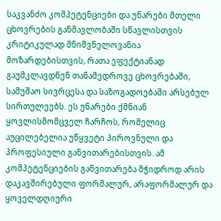საკვანძო კომპეტენციები და უნარები მთელი ცხოვრების განმავლობაში სწავლისთვის კრიტიკულად მნიშვნელოვანია მოზარდებისთვის, რათა ეფექტიანად გაუმკლავდნენ თანამედროვე ცხოვრებაში, სამუშაო სივრცესა და საზოგადოებაში არსებულ სირთულეებს. ეს უნარები ქმნიან ყოვლისმომცველ ჩარჩოს, რომელიც აუცილებელია უწყვეტი პიროვნული და პროფესიული განვითარებისთვის. ამ კომპეტენციების განვითარება მჭიდროდ არის დაკავშირებული ფორმალურ, არაფორმალურ და ყოველდღიური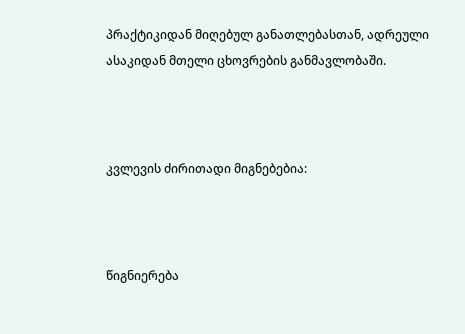პრაქტიკიდან მიღებულ განათლებასთან, ადრეული ასაკიდან მთელი ცხოვრების განმავლობაში.



კვლევის ძირითადი მიგნებებია:



წიგნიერება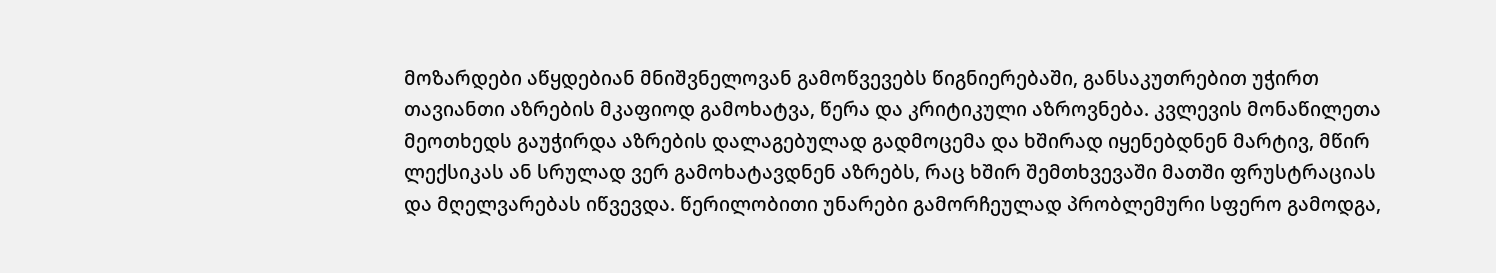მოზარდები აწყდებიან მნიშვნელოვან გამოწვევებს წიგნიერებაში, განსაკუთრებით უჭირთ თავიანთი აზრების მკაფიოდ გამოხატვა, წერა და კრიტიკული აზროვნება. კვლევის მონაწილეთა მეოთხედს გაუჭირდა აზრების დალაგებულად გადმოცემა და ხშირად იყენებდნენ მარტივ, მწირ ლექსიკას ან სრულად ვერ გამოხატავდნენ აზრებს, რაც ხშირ შემთხვევაში მათში ფრუსტრაციას და მღელვარებას იწვევდა. წერილობითი უნარები გამორჩეულად პრობლემური სფერო გამოდგა,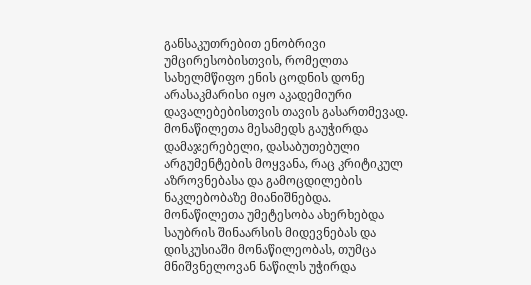განსაკუთრებით ენობრივი უმცირესობისთვის, რომელთა სახელმწიფო ენის ცოდნის დონე არასაკმარისი იყო აკადემიური დავალებებისთვის თავის გასართმევად. მონაწილეთა მესამედს გაუჭირდა დამაჯერებელი, დასაბუთებული არგუმენტების მოყვანა, რაც კრიტიკულ აზროვნებასა და გამოცდილების ნაკლებობაზე მიანიშნებდა. მონაწილეთა უმეტესობა ახერხებდა საუბრის შინაარსის მიდევნებას და დისკუსიაში მონაწილეობას, თუმცა მნიშვნელოვან ნაწილს უჭირდა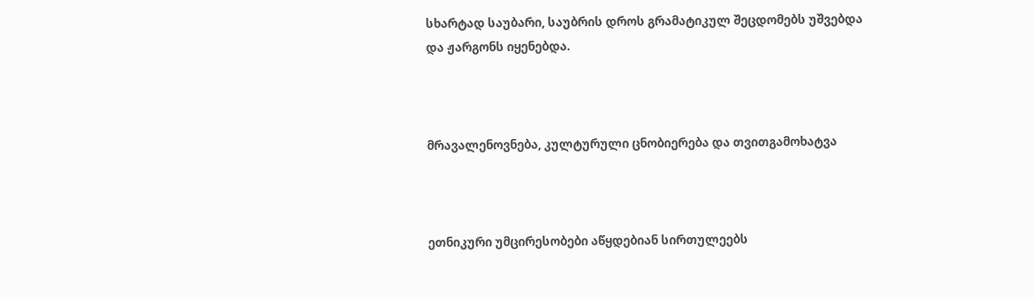სხარტად საუბარი, საუბრის დროს გრამატიკულ შეცდომებს უშვებდა და ჟარგონს იყენებდა.



მრავალენოვნება, კულტურული ცნობიერება და თვითგამოხატვა



ეთნიკური უმცირესობები აწყდებიან სირთულეებს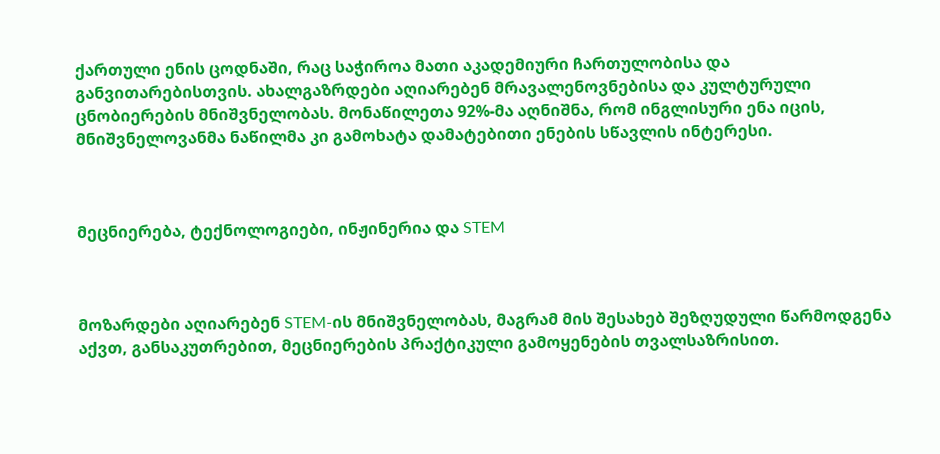ქართული ენის ცოდნაში, რაც საჭიროა მათი აკადემიური ჩართულობისა და განვითარებისთვის. ახალგაზრდები აღიარებენ მრავალენოვნებისა და კულტურული ცნობიერების მნიშვნელობას. მონაწილეთა 92%-მა აღნიშნა, რომ ინგლისური ენა იცის, მნიშვნელოვანმა ნაწილმა კი გამოხატა დამატებითი ენების სწავლის ინტერესი.



მეცნიერება, ტექნოლოგიები, ინჟინერია და STEM



მოზარდები აღიარებენ STEM-ის მნიშვნელობას, მაგრამ მის შესახებ შეზღუდული წარმოდგენა აქვთ, განსაკუთრებით, მეცნიერების პრაქტიკული გამოყენების თვალსაზრისით.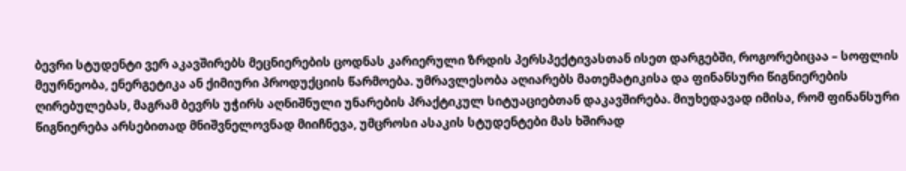ბევრი სტუდენტი ვერ აკავშირებს მეცნიერების ცოდნას კარიერული ზრდის პერსპექტივასთან ისეთ დარგებში, როგორებიცაა – სოფლის მეურნეობა, ენერგეტიკა ან ქიმიური პროდუქციის წარმოება. უმრავლესობა აღიარებს მათემატიკისა და ფინანსური წიგნიერების ღირებულებას, მაგრამ ბევრს უჭირს აღნიშნული უნარების პრაქტიკულ სიტუაციებთან დაკავშირება. მიუხედავად იმისა, რომ ფინანსური წიგნიერება არსებითად მნიშვნელოვნად მიიჩნევა, უმცროსი ასაკის სტუდენტები მას ხშირად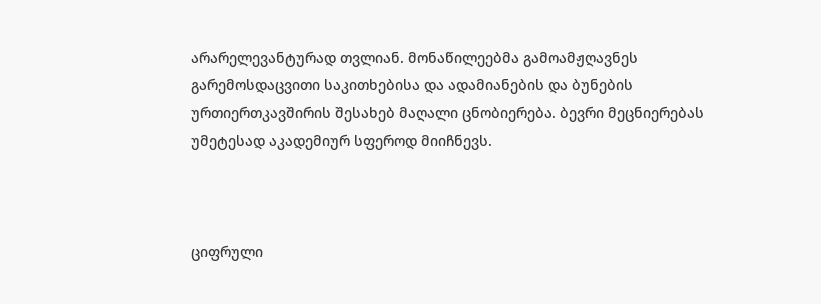არარელევანტურად თვლიან. მონაწილეებმა გამოამჟღავნეს გარემოსდაცვითი საკითხებისა და ადამიანების და ბუნების ურთიერთკავშირის შესახებ მაღალი ცნობიერება. ბევრი მეცნიერებას უმეტესად აკადემიურ სფეროდ მიიჩნევს.



ციფრული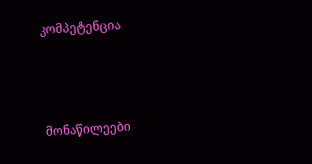კომპეტენცია



მონაწილეები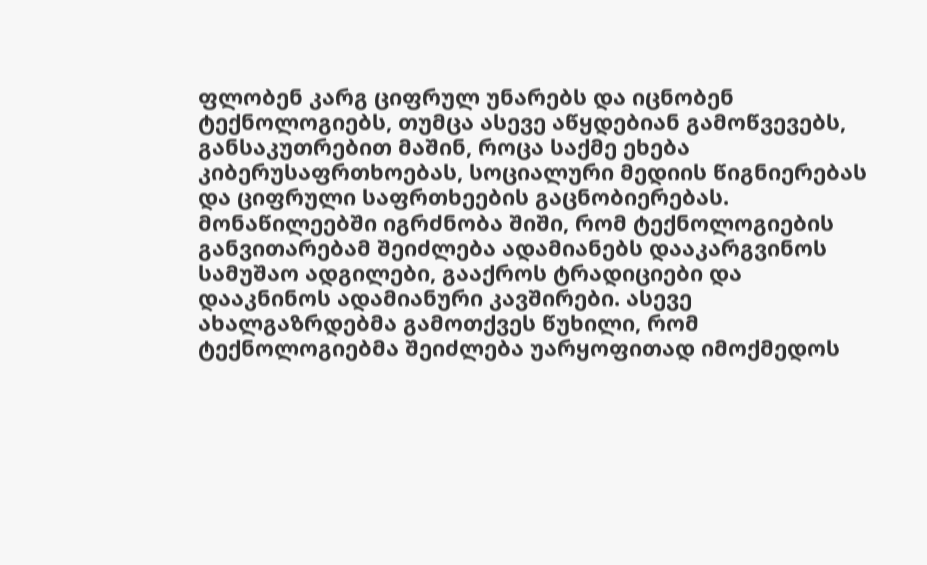ფლობენ კარგ ციფრულ უნარებს და იცნობენ ტექნოლოგიებს, თუმცა ასევე აწყდებიან გამოწვევებს, განსაკუთრებით მაშინ, როცა საქმე ეხება კიბერუსაფრთხოებას, სოციალური მედიის წიგნიერებას და ციფრული საფრთხეების გაცნობიერებას. მონაწილეებში იგრძნობა შიში, რომ ტექნოლოგიების განვითარებამ შეიძლება ადამიანებს დააკარგვინოს სამუშაო ადგილები, გააქროს ტრადიციები და დააკნინოს ადამიანური კავშირები. ასევე ახალგაზრდებმა გამოთქვეს წუხილი, რომ ტექნოლოგიებმა შეიძლება უარყოფითად იმოქმედოს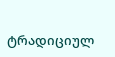ტრადიციულ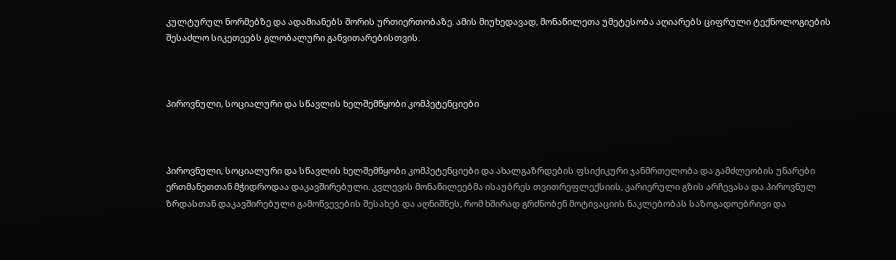კულტურულ ნორმებზე და ადამიანებს შორის ურთიერთობაზე. ამის მიუხედავად, მონაწილეთა უმეტესობა აღიარებს ციფრული ტექნოლოგიების შესაძლო სიკეთეებს გლობალური განვითარებისთვის.



პიროვნული, სოციალური და სწავლის ხელშემწყობი კომპეტენციები



პიროვნული, სოციალური და სწავლის ხელშემწყობი კომპეტენციები და ახალგაზრდების ფსიქიკური ჯანმრთელობა და გამძლეობის უნარები ერთმანეთთან მჭიდროდაა დაკავშირებული. კვლევის მონაწილეებმა ისაუბრეს თვითრეფლექსიის, კარიერული გზის არჩევასა და პიროვნულ ზრდასთან დაკავშირებული გამოწვევების შესახებ და აღნიშნეს, რომ ხშირად გრძნობენ მოტივაციის ნაკლებობას საზოგადოებრივი და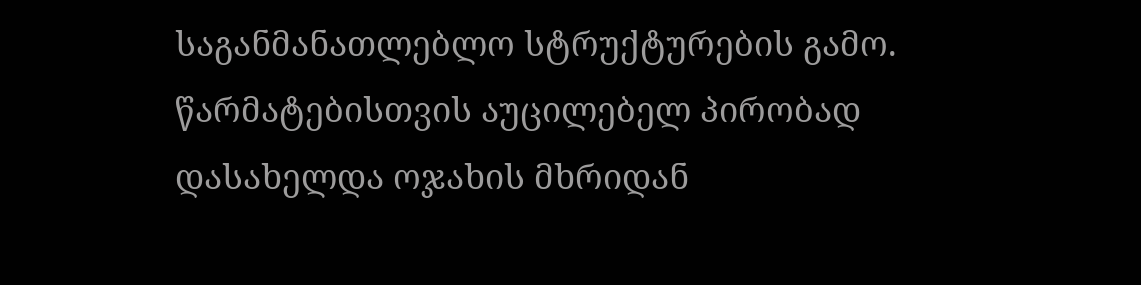საგანმანათლებლო სტრუქტურების გამო. წარმატებისთვის აუცილებელ პირობად დასახელდა ოჯახის მხრიდან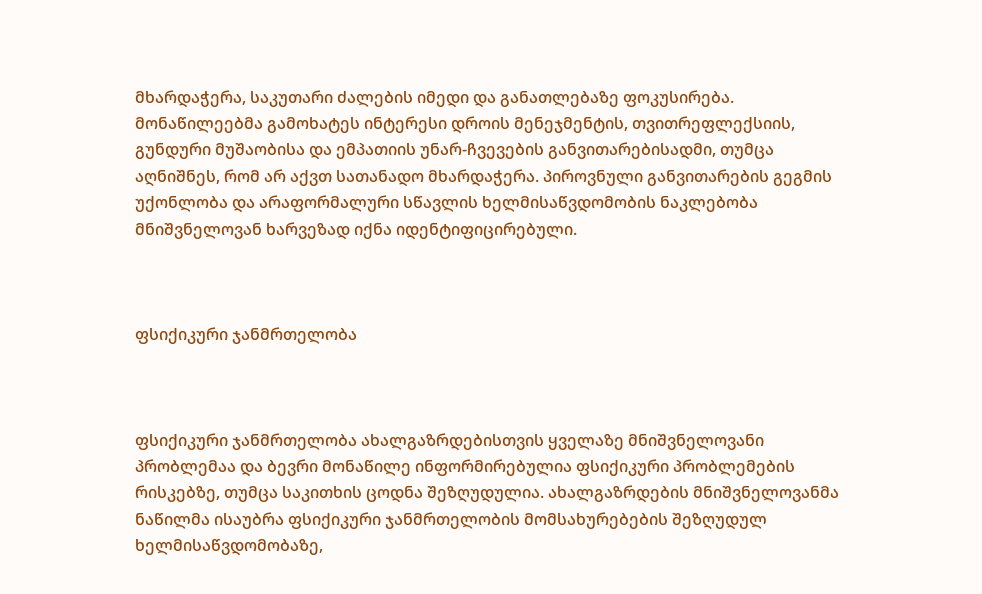მხარდაჭერა, საკუთარი ძალების იმედი და განათლებაზე ფოკუსირება. მონაწილეებმა გამოხატეს ინტერესი დროის მენეჯმენტის, თვითრეფლექსიის, გუნდური მუშაობისა და ემპათიის უნარ-ჩვევების განვითარებისადმი, თუმცა აღნიშნეს, რომ არ აქვთ სათანადო მხარდაჭერა. პიროვნული განვითარების გეგმის უქონლობა და არაფორმალური სწავლის ხელმისაწვდომობის ნაკლებობა მნიშვნელოვან ხარვეზად იქნა იდენტიფიცირებული.



ფსიქიკური ჯანმრთელობა



ფსიქიკური ჯანმრთელობა ახალგაზრდებისთვის ყველაზე მნიშვნელოვანი პრობლემაა და ბევრი მონაწილე ინფორმირებულია ფსიქიკური პრობლემების რისკებზე, თუმცა საკითხის ცოდნა შეზღუდულია. ახალგაზრდების მნიშვნელოვანმა ნაწილმა ისაუბრა ფსიქიკური ჯანმრთელობის მომსახურებების შეზღუდულ ხელმისაწვდომობაზე,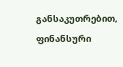განსაკუთრებით, ფინანსური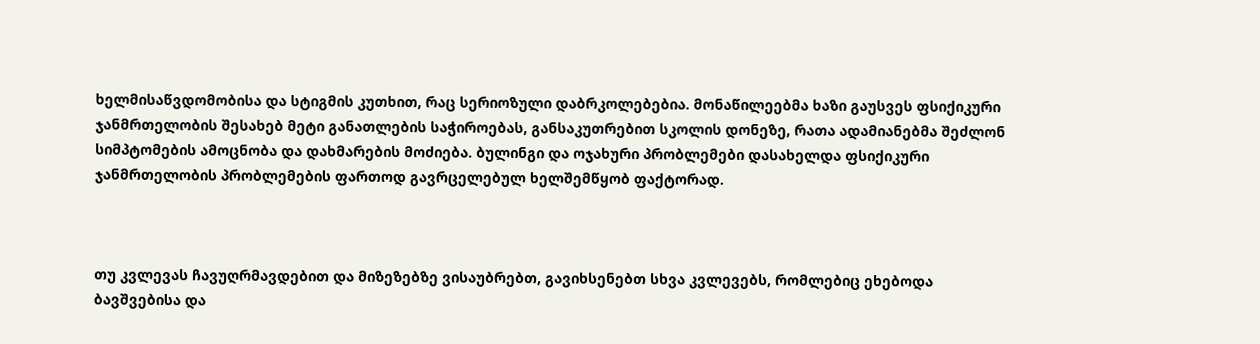ხელმისაწვდომობისა და სტიგმის კუთხით, რაც სერიოზული დაბრკოლებებია. მონაწილეებმა ხაზი გაუსვეს ფსიქიკური ჯანმრთელობის შესახებ მეტი განათლების საჭიროებას, განსაკუთრებით სკოლის დონეზე, რათა ადამიანებმა შეძლონ სიმპტომების ამოცნობა და დახმარების მოძიება. ბულინგი და ოჯახური პრობლემები დასახელდა ფსიქიკური ჯანმრთელობის პრობლემების ფართოდ გავრცელებულ ხელშემწყობ ფაქტორად.



თუ კვლევას ჩავუღრმავდებით და მიზეზებზე ვისაუბრებთ, გავიხსენებთ სხვა კვლევებს, რომლებიც ეხებოდა ბავშვებისა და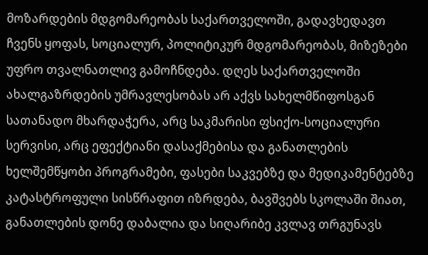მოზარდების მდგომარეობას საქართველოში, გადავხედავთ ჩვენს ყოფას, სოციალურ, პოლიტიკურ მდგომარეობას, მიზეზები უფრო თვალნათლივ გამოჩნდება. დღეს საქართველოში ახალგაზრდების უმრავლესობას არ აქვს სახელმწიფოსგან სათანადო მხარდაჭერა, არც საკმარისი ფსიქო-სოციალური სერვისი, არც ეფექტიანი დასაქმებისა და განათლების ხელშემწყობი პროგრამები, ფასები საკვებზე და მედიკამენტებზე კატასტროფული სისწრაფით იზრდება, ბავშვებს სკოლაში შიათ, განათლების დონე დაბალია და სიღარიბე კვლავ თრგუნავს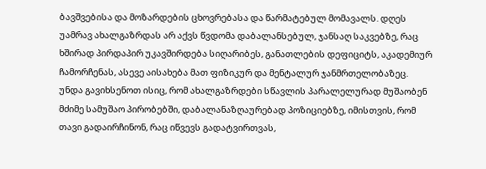ბავშვებისა და მოზარდების ცხოვრებასა და წარმატებულ მომავალს. დღეს უამრავ ახალგაზრდას არ აქვს წვდომა დაბალანსებულ, ჯანსაღ საკვებზე, რაც ხშირად პირდაპირ უკავშირდება სიღარიბეს, განათლების დეფიციტს, აკადემიურ ჩამორჩენას, ასევე აისახება მათ ფიზიკურ და მენტალურ ჯანმრთელობაზეც. უნდა გავიხსენოთ ისიც, რომ ახალგაზრდები სწავლის პარალელურად მუშაობენ მძიმე სამუშაო პირობებში, დაბალანაზღაურებად პოზიციებზე, იმისთვის, რომ თავი გადაირჩინონ, რაც იწვევს გადატვირთვას,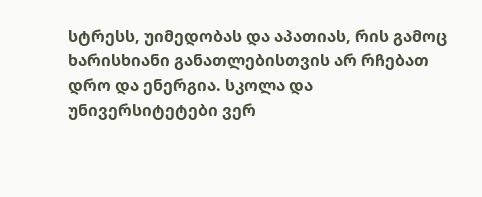სტრესს, უიმედობას და აპათიას, რის გამოც ხარისხიანი განათლებისთვის არ რჩებათ დრო და ენერგია. სკოლა და უნივერსიტეტები ვერ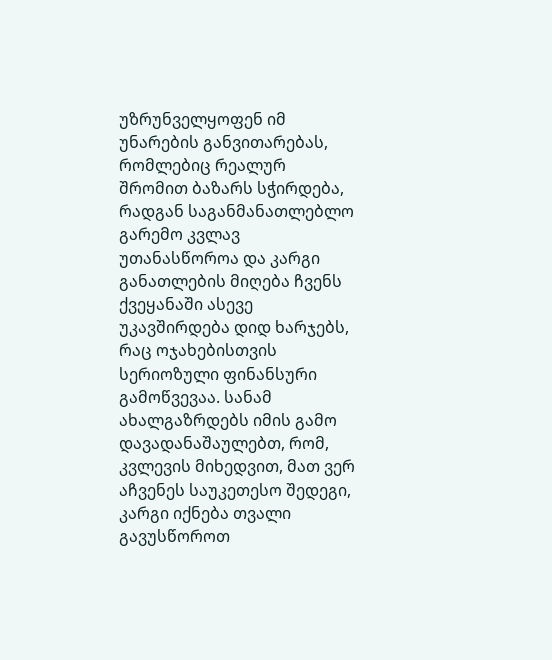უზრუნველყოფენ იმ უნარების განვითარებას, რომლებიც რეალურ შრომით ბაზარს სჭირდება, რადგან საგანმანათლებლო გარემო კვლავ უთანასწოროა და კარგი განათლების მიღება ჩვენს ქვეყანაში ასევე უკავშირდება დიდ ხარჯებს, რაც ოჯახებისთვის სერიოზული ფინანსური გამოწვევაა. სანამ ახალგაზრდებს იმის გამო დავადანაშაულებთ, რომ, კვლევის მიხედვით, მათ ვერ აჩვენეს საუკეთესო შედეგი, კარგი იქნება თვალი გავუსწოროთ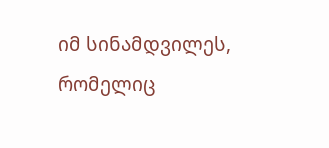იმ სინამდვილეს, რომელიც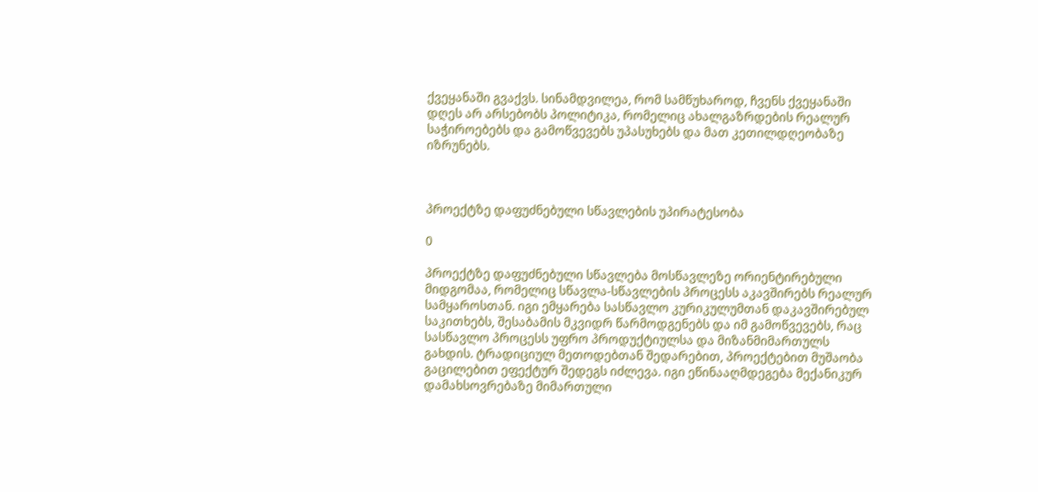ქვეყანაში გვაქვს. სინამდვილეა, რომ სამწუხაროდ, ჩვენს ქვეყანაში დღეს არ არსებობს პოლიტიკა, რომელიც ახალგაზრდების რეალურ საჭიროებებს და გამოწვევებს უპასუხებს და მათ კეთილდღეობაზე იზრუნებს.



პროექტზე დაფუძნებული სწავლების უპირატესობა

0

პროექტზე დაფუძნებული სწავლება მოსწავლეზე ორიენტირებული მიდგომაა, რომელიც სწავლა-სწავლების პროცესს აკავშირებს რეალურ სამყაროსთან. იგი ემყარება სასწავლო კურიკულუმთან დაკავშირებულ საკითხებს, შესაბამის მკვიდრ წარმოდგენებს და იმ გამოწვევებს, რაც სასწავლო პროცესს უფრო პროდუქტიულსა და მიზანმიმართულს გახდის. ტრადიციულ მეთოდებთან შედარებით, პროექტებით მუშაობა გაცილებით ეფექტურ შედეგს იძლევა. იგი ეწინააღმდეგება მექანიკურ დამახსოვრებაზე მიმართული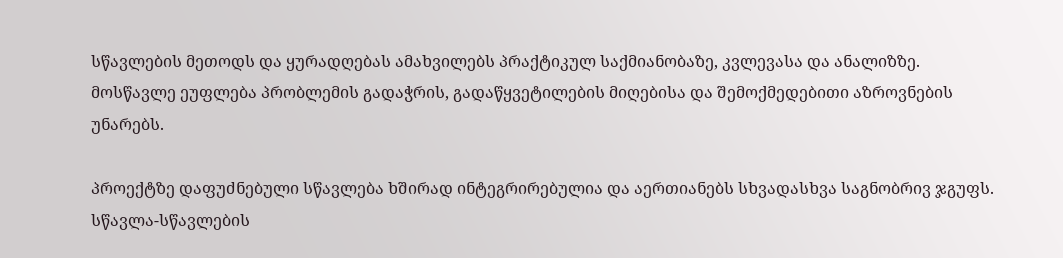სწავლების მეთოდს და ყურადღებას ამახვილებს პრაქტიკულ საქმიანობაზე, კვლევასა და ანალიზზე. მოსწავლე ეუფლება პრობლემის გადაჭრის, გადაწყვეტილების მიღებისა და შემოქმედებითი აზროვნების უნარებს.

პროექტზე დაფუძნებული სწავლება ხშირად ინტეგრირებულია და აერთიანებს სხვადასხვა საგნობრივ ჯგუფს. სწავლა-სწავლების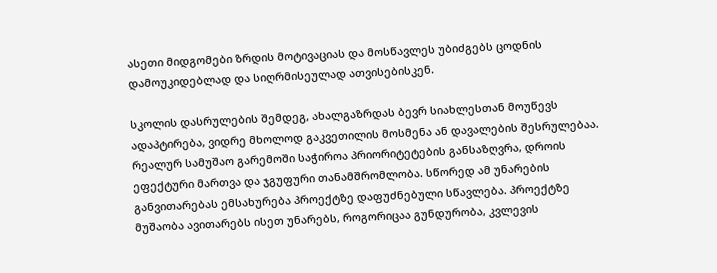ასეთი მიდგომები ზრდის მოტივაციას და მოსწავლეს უბიძგებს ცოდნის დამოუკიდებლად და სიღრმისეულად ათვისებისკენ.

სკოლის დასრულების შემდეგ, ახალგაზრდას ბევრ სიახლესთან მოუწევს ადაპტირება, ვიდრე მხოლოდ გაკვეთილის მოსმენა ან დავალების შესრულებაა. რეალურ სამუშაო გარემოში საჭიროა პრიორიტეტების განსაზღვრა, დროის ეფექტური მართვა და ჯგუფური თანამშრომლობა. სწორედ ამ უნარების განვითარებას ემსახურება პროექტზე დაფუძნებული სწავლება. პროექტზე მუშაობა ავითარებს ისეთ უნარებს, როგორიცაა გუნდურობა, კვლევის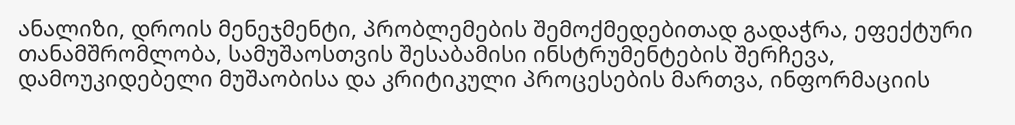ანალიზი, დროის მენეჯმენტი, პრობლემების შემოქმედებითად გადაჭრა, ეფექტური თანამშრომლობა, სამუშაოსთვის შესაბამისი ინსტრუმენტების შერჩევა, დამოუკიდებელი მუშაობისა და კრიტიკული პროცესების მართვა, ინფორმაციის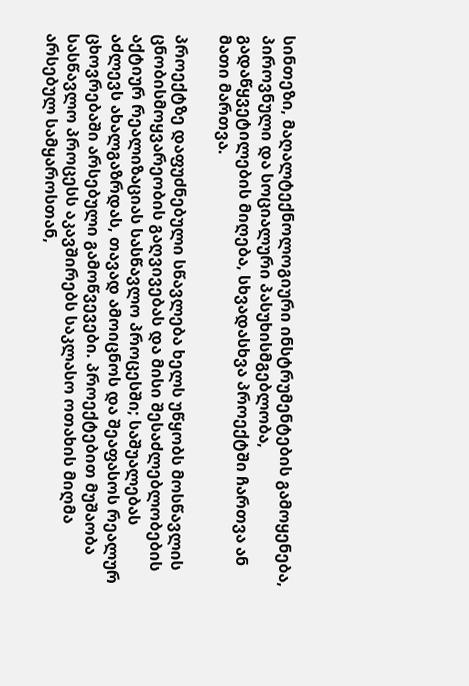სინთეზი, მაღალტექნოლოგიური ინსტრუმენტების გამოყენება, პიროვნული და სოციალური პასუხისმგებლობა, გადაწყვეტილების მიღება, სხვადასხვა პროექტში ჩართვა ან მათი მართვა.

პროექტზე დაფუძნებული სწავლება ხელს უწყობს მოსწავლის ცნობისმოყვარეობის გაღვივებას და მისი შესაძლებლობების აქტიურ რეალიზაციას სასწავლო პროცესში; საშუალებას აძლევს ახალგაზრდას, თავად ამოიცნოს და შეაფასოს რეალურ ცხოვრებაში არსებული გამოწვევები. პროექტებით მუშაობა სასწავლო პროცესს აკავშირებს საკლასო ოთახის მიღმა არსებულ სამყაროსთან,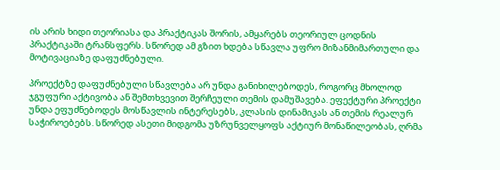ის არის ხიდი თეორიასა და პრაქტიკას შორის, ამყარებს თეორიულ ცოდნის პრაქტიკაში ტრანსფერს. სწორედ ამ გზით ხდება სწავლა უფრო მიზანმიმართული და მოტივაციაზე დაფუძნებული.

პროექტზე დაფუძნებული სწავლება არ უნდა განიხილებოდეს, როგორც მხოლოდ ჯგუფური აქტივობა ან შემთხვევით შერჩეული თემის დამუშავება. ეფექტური პროექტი უნდა ეფუძნებოდეს მოსწავლის ინტერესებს, კლასის დინამიკას ან თემის რეალურ საჭიროებებს. სწორედ ასეთი მიდგომა უზრუნველყოფს აქტიურ მონაწილეობას, ღრმა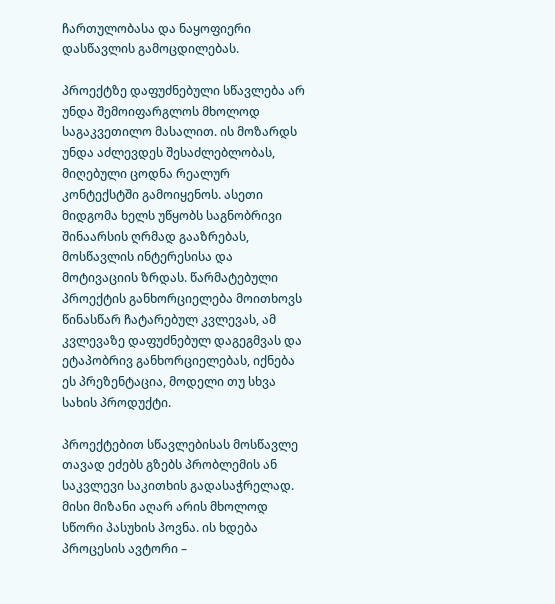ჩართულობასა და ნაყოფიერი დასწავლის გამოცდილებას.

პროექტზე დაფუძნებული სწავლება არ უნდა შემოიფარგლოს მხოლოდ საგაკვეთილო მასალით. ის მოზარდს უნდა აძლევდეს შესაძლებლობას, მიღებული ცოდნა რეალურ კონტექსტში გამოიყენოს. ასეთი მიდგომა ხელს უწყობს საგნობრივი შინაარსის ღრმად გააზრებას, მოსწავლის ინტერესისა და მოტივაციის ზრდას. წარმატებული პროექტის განხორციელება მოითხოვს წინასწარ ჩატარებულ კვლევას, ამ კვლევაზე დაფუძნებულ დაგეგმვას და ეტაპობრივ განხორციელებას, იქნება ეს პრეზენტაცია, მოდელი თუ სხვა სახის პროდუქტი.

პროექტებით სწავლებისას მოსწავლე თავად ეძებს გზებს პრობლემის ან საკვლევი საკითხის გადასაჭრელად. მისი მიზანი აღარ არის მხოლოდ სწორი პასუხის პოვნა. ის ხდება პროცესის ავტორი –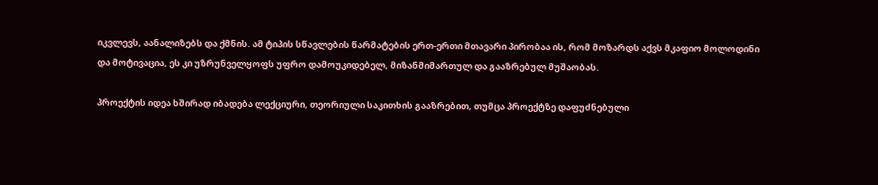იკვლევს, აანალიზებს და ქმნის. ამ ტიპის სწავლების წარმატების ერთ-ერთი მთავარი პირობაა ის, რომ მოზარდს აქვს მკაფიო მოლოდინი და მოტივაცია, ეს კი უზრუნველყოფს უფრო დამოუკიდებელ, მიზანმიმართულ და გააზრებულ მუშაობას.

პროექტის იდეა ხშირად იბადება ლექციური, თეორიული საკითხის გააზრებით, თუმცა პროექტზე დაფუძნებული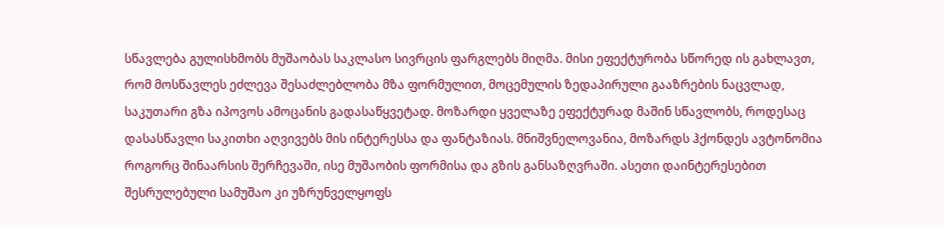სწავლება გულისხმობს მუშაობას საკლასო სივრცის ფარგლებს მიღმა. მისი ეფექტურობა სწორედ ის გახლავთ, რომ მოსწავლეს ეძლევა შესაძლებლობა მზა ფორმულით, მოცემულის ზედაპირული გააზრების ნაცვლად, საკუთარი გზა იპოვოს ამოცანის გადასაწყვეტად. მოზარდი ყველაზე ეფექტურად მაშინ სწავლობს, როდესაც დასასწავლი საკითხი აღვივებს მის ინტერესსა და ფანტაზიას. მნიშვნელოვანია, მოზარდს ჰქონდეს ავტონომია როგორც შინაარსის შერჩევაში, ისე მუშაობის ფორმისა და გზის განსაზღვრაში. ასეთი დაინტერესებით შესრულებული სამუშაო კი უზრუნველყოფს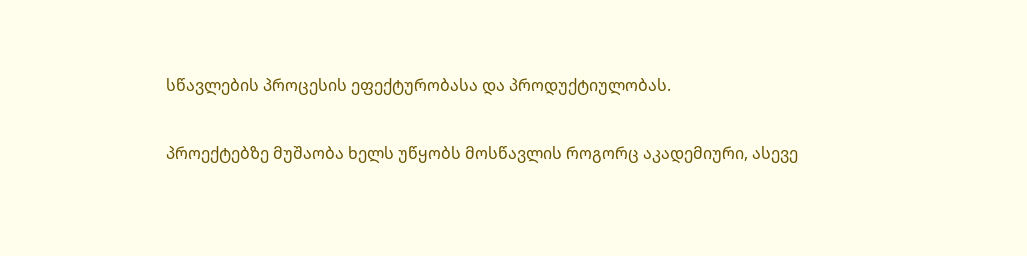სწავლების პროცესის ეფექტურობასა და პროდუქტიულობას.

პროექტებზე მუშაობა ხელს უწყობს მოსწავლის როგორც აკადემიური, ასევე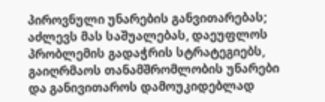პიროვნული უნარების განვითარებას; აძლევს მას საშუალებას, დაეუფლოს პრობლემის გადაჭრის სტრატეგიებს, გაიღრმაოს თანამშრომლობის უნარები და განივითაროს დამოუკიდებლად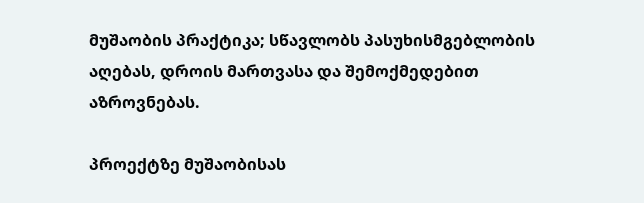მუშაობის პრაქტიკა; სწავლობს პასუხისმგებლობის აღებას, დროის მართვასა და შემოქმედებით აზროვნებას.

პროექტზე მუშაობისას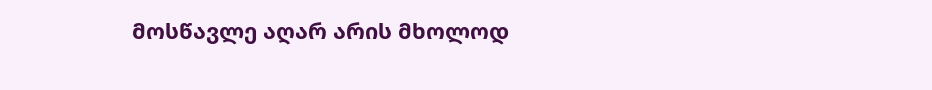მოსწავლე აღარ არის მხოლოდ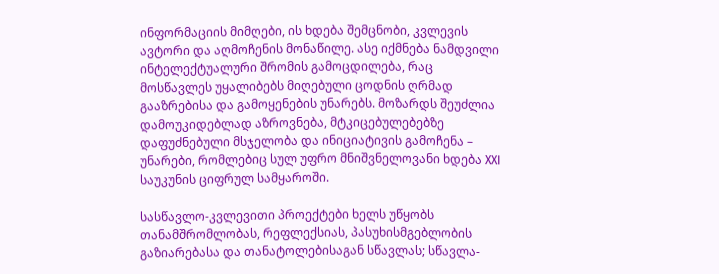ინფორმაციის მიმღები, ის ხდება შემცნობი, კვლევის ავტორი და აღმოჩენის მონაწილე. ასე იქმნება ნამდვილი ინტელექტუალური შრომის გამოცდილება, რაც მოსწავლეს უყალიბებს მიღებული ცოდნის ღრმად გააზრებისა და გამოყენების უნარებს. მოზარდს შეუძლია დამოუკიდებლად აზროვნება, მტკიცებულებებზე დაფუძნებული მსჯელობა და ინიციატივის გამოჩენა – უნარები, რომლებიც სულ უფრო მნიშვნელოვანი ხდება XXI საუკუნის ციფრულ სამყაროში.

სასწავლო-კვლევითი პროექტები ხელს უწყობს თანამშრომლობას, რეფლექსიას, პასუხისმგებლობის გაზიარებასა და თანატოლებისაგან სწავლას; სწავლა-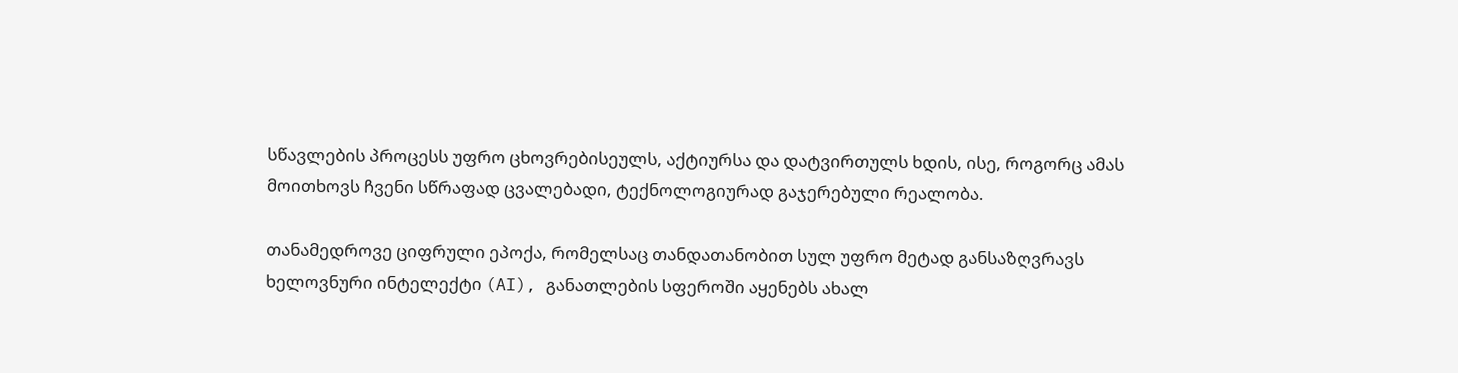სწავლების პროცესს უფრო ცხოვრებისეულს, აქტიურსა და დატვირთულს ხდის, ისე, როგორც ამას მოითხოვს ჩვენი სწრაფად ცვალებადი, ტექნოლოგიურად გაჯერებული რეალობა.

თანამედროვე ციფრული ეპოქა, რომელსაც თანდათანობით სულ უფრო მეტად განსაზღვრავს ხელოვნური ინტელექტი (AI), განათლების სფეროში აყენებს ახალ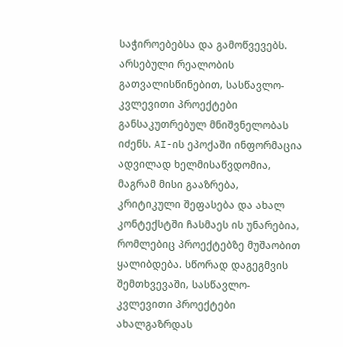საჭიროებებსა და გამოწვევებს. არსებული რეალობის გათვალისწინებით, სასწავლო-კვლევითი პროექტები განსაკუთრებულ მნიშვნელობას იძენს. AI-ის ეპოქაში ინფორმაცია ადვილად ხელმისაწვდომია, მაგრამ მისი გააზრება, კრიტიკული შეფასება და ახალ კონტექსტში ჩასმაეს ის უნარებია, რომლებიც პროექტებზე მუშაობით ყალიბდება. სწორად დაგეგმვის შემთხვევაში, სასწავლო-კვლევითი პროექტები ახალგაზრდას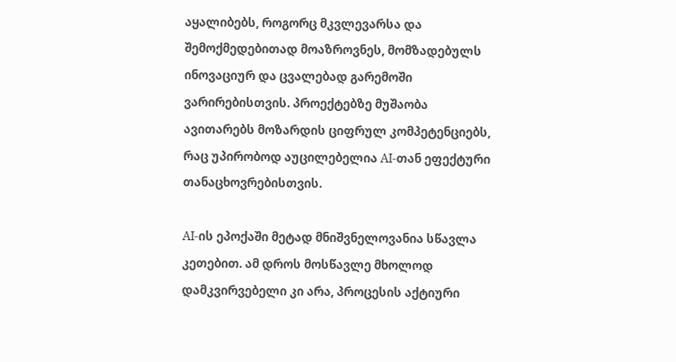აყალიბებს, როგორც მკვლევარსა და შემოქმედებითად მოაზროვნეს, მომზადებულს ინოვაციურ და ცვალებად გარემოში ვარირებისთვის. პროექტებზე მუშაობა ავითარებს მოზარდის ციფრულ კომპეტენციებს, რაც უპირობოდ აუცილებელია AI-თან ეფექტური თანაცხოვრებისთვის.

AI-ის ეპოქაში მეტად მნიშვნელოვანია სწავლა კეთებით. ამ დროს მოსწავლე მხოლოდ დამკვირვებელი კი არა, პროცესის აქტიური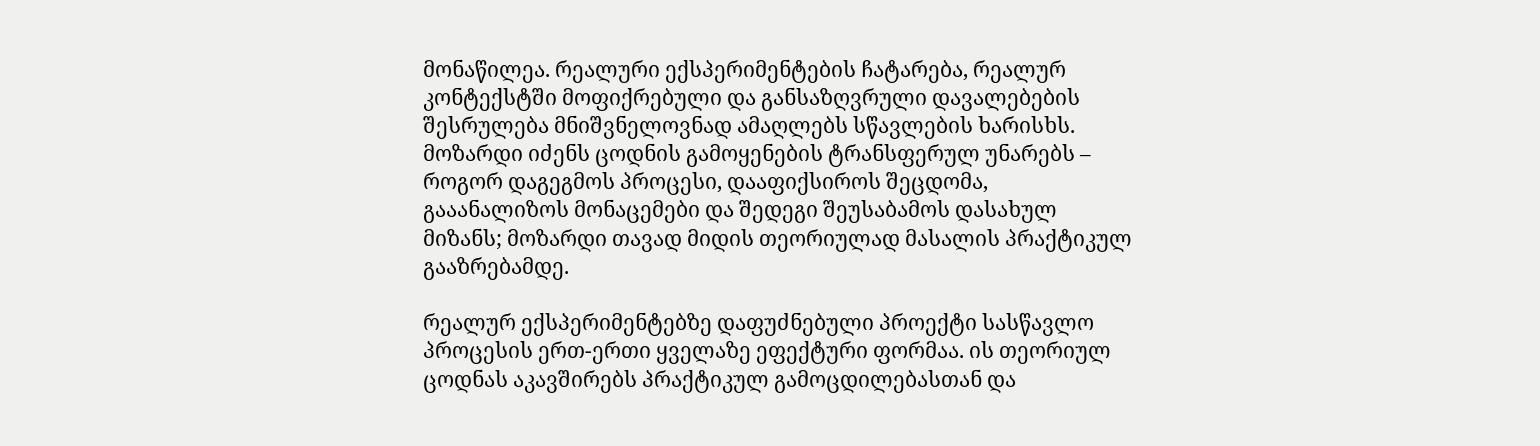მონაწილეა. რეალური ექსპერიმენტების ჩატარება, რეალურ კონტექსტში მოფიქრებული და განსაზღვრული დავალებების შესრულება მნიშვნელოვნად ამაღლებს სწავლების ხარისხს. მოზარდი იძენს ცოდნის გამოყენების ტრანსფერულ უნარებს – როგორ დაგეგმოს პროცესი, დააფიქსიროს შეცდომა, გააანალიზოს მონაცემები და შედეგი შეუსაბამოს დასახულ მიზანს; მოზარდი თავად მიდის თეორიულად მასალის პრაქტიკულ გააზრებამდე.

რეალურ ექსპერიმენტებზე დაფუძნებული პროექტი სასწავლო პროცესის ერთ-ერთი ყველაზე ეფექტური ფორმაა. ის თეორიულ ცოდნას აკავშირებს პრაქტიკულ გამოცდილებასთან და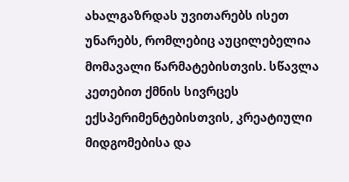ახალგაზრდას უვითარებს ისეთ უნარებს, რომლებიც აუცილებელია მომავალი წარმატებისთვის. სწავლა კეთებით ქმნის სივრცეს ექსპერიმენტებისთვის, კრეატიული მიდგომებისა და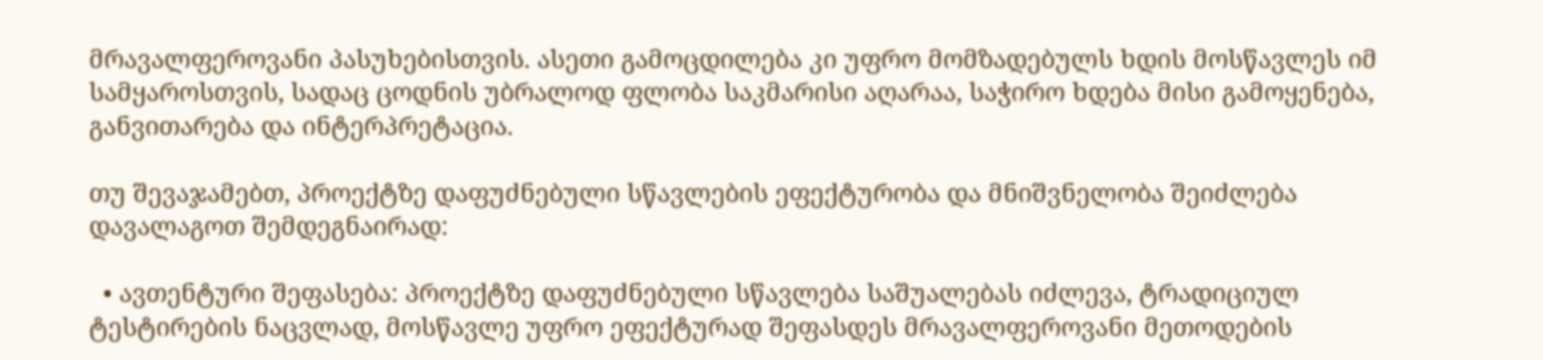მრავალფეროვანი პასუხებისთვის. ასეთი გამოცდილება კი უფრო მომზადებულს ხდის მოსწავლეს იმ სამყაროსთვის, სადაც ცოდნის უბრალოდ ფლობა საკმარისი აღარაა, საჭირო ხდება მისი გამოყენება, განვითარება და ინტერპრეტაცია.

თუ შევაჯამებთ, პროექტზე დაფუძნებული სწავლების ეფექტურობა და მნიშვნელობა შეიძლება დავალაგოთ შემდეგნაირად:

  • ავთენტური შეფასება: პროექტზე დაფუძნებული სწავლება საშუალებას იძლევა, ტრადიციულ ტესტირების ნაცვლად, მოსწავლე უფრო ეფექტურად შეფასდეს მრავალფეროვანი მეთოდების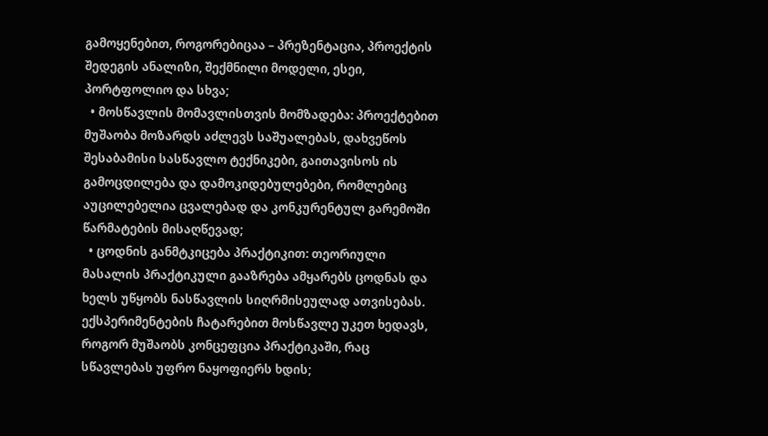გამოყენებით, როგორებიცაა – პრეზენტაცია, პროექტის შედეგის ანალიზი, შექმნილი მოდელი, ესეი, პორტფოლიო და სხვა;
  • მოსწავლის მომავლისთვის მომზადება: პროექტებით მუშაობა მოზარდს აძლევს საშუალებას, დახვეწოს შესაბამისი სასწავლო ტექნიკები, გაითავისოს ის გამოცდილება და დამოკიდებულებები, რომლებიც აუცილებელია ცვალებად და კონკურენტულ გარემოში წარმატების მისაღწევად;
  • ცოდნის განმტკიცება პრაქტიკით: თეორიული მასალის პრაქტიკული გააზრება ამყარებს ცოდნას და ხელს უწყობს ნასწავლის სიღრმისეულად ათვისებას. ექსპერიმენტების ჩატარებით მოსწავლე უკეთ ხედავს, როგორ მუშაობს კონცეფცია პრაქტიკაში, რაც სწავლებას უფრო ნაყოფიერს ხდის;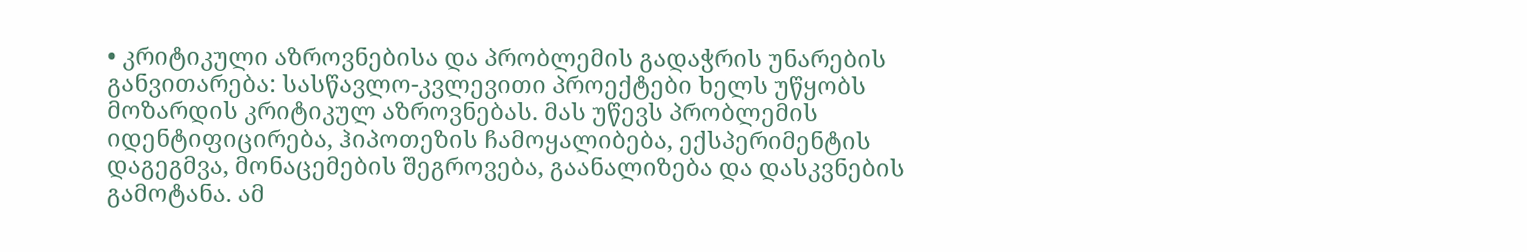• კრიტიკული აზროვნებისა და პრობლემის გადაჭრის უნარების განვითარება: სასწავლო-კვლევითი პროექტები ხელს უწყობს მოზარდის კრიტიკულ აზროვნებას. მას უწევს პრობლემის იდენტიფიცირება, ჰიპოთეზის ჩამოყალიბება, ექსპერიმენტის დაგეგმვა, მონაცემების შეგროვება, გაანალიზება და დასკვნების გამოტანა. ამ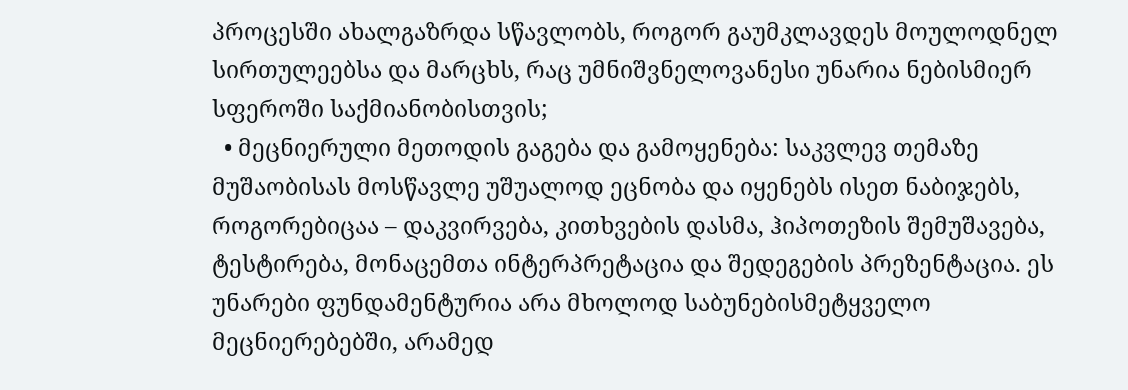პროცესში ახალგაზრდა სწავლობს, როგორ გაუმკლავდეს მოულოდნელ სირთულეებსა და მარცხს, რაც უმნიშვნელოვანესი უნარია ნებისმიერ სფეროში საქმიანობისთვის;
  • მეცნიერული მეთოდის გაგება და გამოყენება: საკვლევ თემაზე მუშაობისას მოსწავლე უშუალოდ ეცნობა და იყენებს ისეთ ნაბიჯებს, როგორებიცაა – დაკვირვება, კითხვების დასმა, ჰიპოთეზის შემუშავება, ტესტირება, მონაცემთა ინტერპრეტაცია და შედეგების პრეზენტაცია. ეს უნარები ფუნდამენტურია არა მხოლოდ საბუნებისმეტყველო მეცნიერებებში, არამედ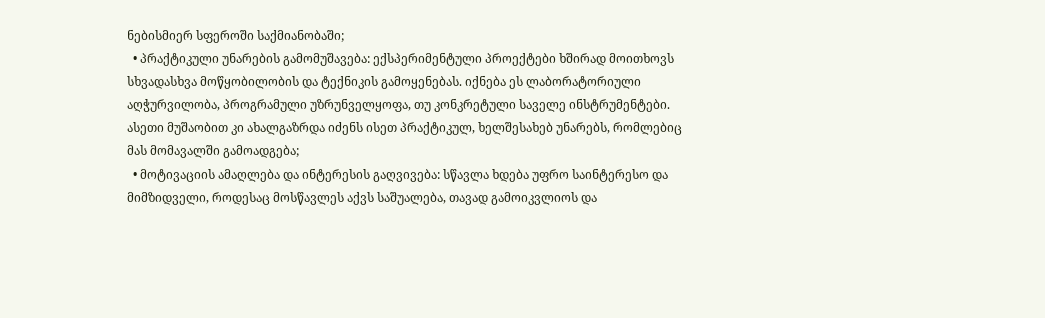ნებისმიერ სფეროში საქმიანობაში;
  • პრაქტიკული უნარების გამომუშავება: ექსპერიმენტული პროექტები ხშირად მოითხოვს სხვადასხვა მოწყობილობის და ტექნიკის გამოყენებას. იქნება ეს ლაბორატორიული აღჭურვილობა, პროგრამული უზრუნველყოფა, თუ კონკრეტული საველე ინსტრუმენტები. ასეთი მუშაობით კი ახალგაზრდა იძენს ისეთ პრაქტიკულ, ხელშესახებ უნარებს, რომლებიც მას მომავალში გამოადგება;
  • მოტივაციის ამაღლება და ინტერესის გაღვივება: სწავლა ხდება უფრო საინტერესო და მიმზიდველი, როდესაც მოსწავლეს აქვს საშუალება, თავად გამოიკვლიოს და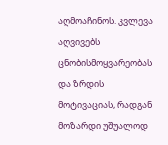აღმოაჩინოს. კვლევა აღვივებს ცნობისმოყვარეობას და ზრდის მოტივაციას, რადგან მოზარდი უშუალოდ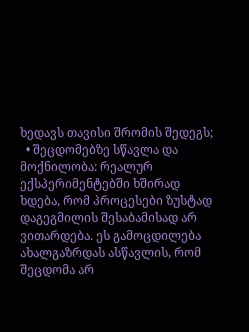ხედავს თავისი შრომის შედეგს;
  • შეცდომებზე სწავლა და მოქნილობა: რეალურ ექსპერიმენტებში ხშირად ხდება, რომ პროცესები ზუსტად დაგეგმილის შესაბამისად არ ვითარდება. ეს გამოცდილება ახალგაზრდას ასწავლის, რომ შეცდომა არ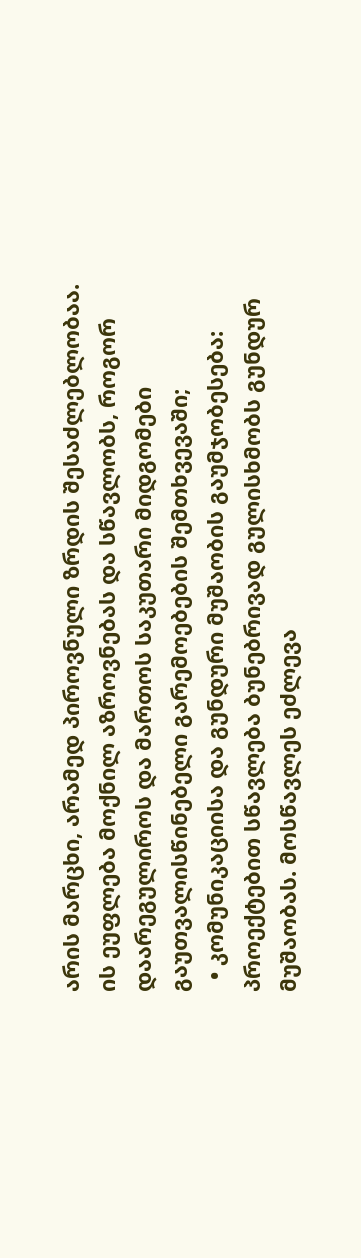არის მარცხი, არამედ პიროვნული ზრდის შესაძლებლობაა. ის ეუფლება მოქნილ აზროვნებას და სწავლობს, როგორ დაარეგულიროს და მართოს საკუთარი მიდგომები გაუთვალისწინებელი გარემოებების შემთხვევაში;
  • კომუნიკაციისა და გუნდური მუშაობის გაუმჯობესება: პროექტებით სწავლება ბუნებრივად გულისხმობს გუნდურ მუშაობას. მოსწავლეს ეძლევა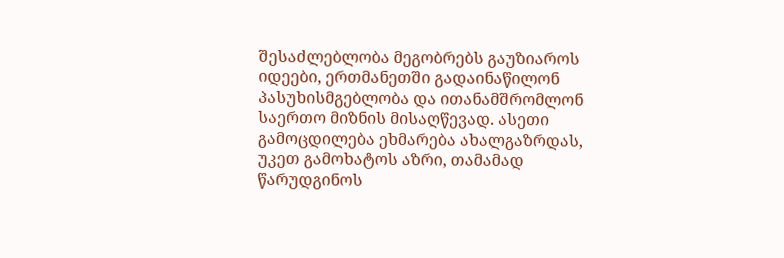შესაძლებლობა მეგობრებს გაუზიაროს იდეები, ერთმანეთში გადაინაწილონ პასუხისმგებლობა და ითანამშრომლონ საერთო მიზნის მისაღწევად. ასეთი გამოცდილება ეხმარება ახალგაზრდას, უკეთ გამოხატოს აზრი, თამამად წარუდგინოს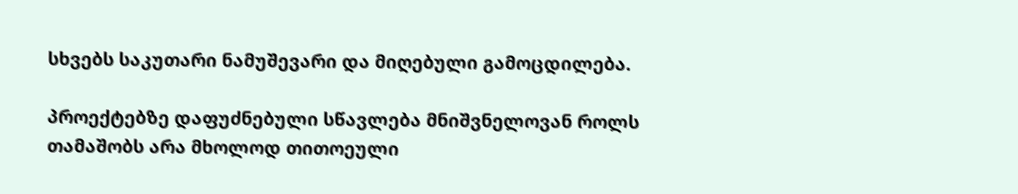სხვებს საკუთარი ნამუშევარი და მიღებული გამოცდილება.

პროექტებზე დაფუძნებული სწავლება მნიშვნელოვან როლს თამაშობს არა მხოლოდ თითოეული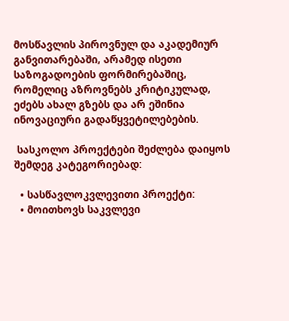მოსწავლის პიროვნულ და აკადემიურ განვითარებაში, არამედ ისეთი საზოგადოების ფორმირებაშიც, რომელიც აზროვნებს კრიტიკულად, ეძებს ახალ გზებს და არ ეშინია ინოვაციური გადაწყვეტილებების.

 სასკოლო პროექტები შეძლება დაიყოს შემდეგ კატეგორიებად:

  • სასწავლოკვლევითი პროექტი:
  • მოითხოვს საკვლევი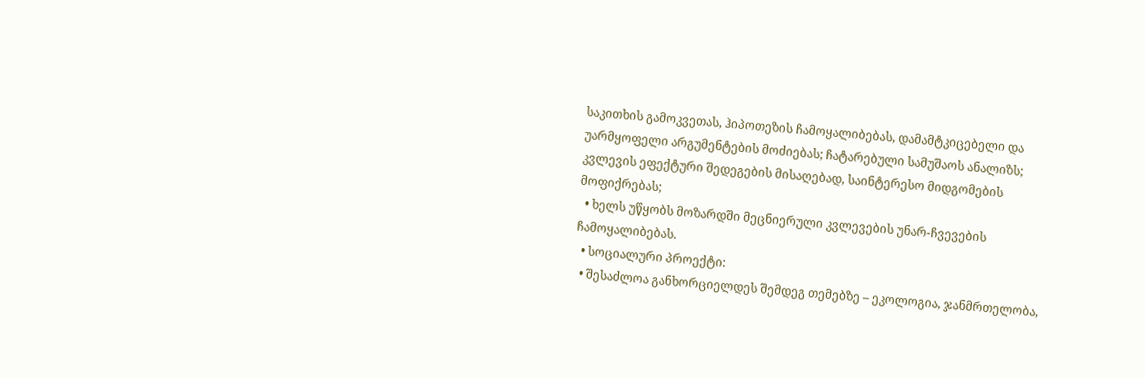საკითხის გამოკვეთას, ჰიპოთეზის ჩამოყალიბებას, დამამტკიცებელი და უარმყოფელი არგუმენტების მოძიებას; ჩატარებული სამუშაოს ანალიზს; კვლევის ეფექტური შედეგების მისაღებად, საინტერესო მიდგომების მოფიქრებას;
  • ხელს უწყობს მოზარდში მეცნიერული კვლევების უნარ-ჩვევების ჩამოყალიბებას.
  • სოციალური პროექტი:
  • შესაძლოა განხორციელდეს შემდეგ თემებზე – ეკოლოგია, ჯანმრთელობა,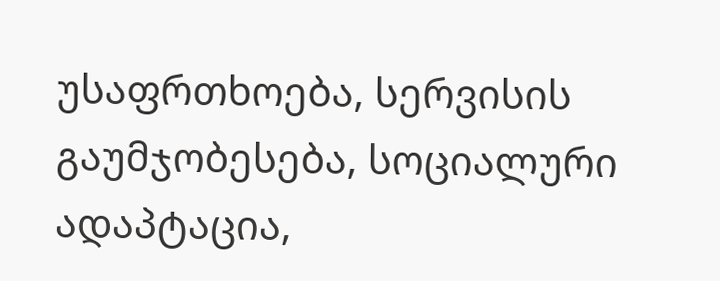უსაფრთხოება, სერვისის გაუმჯობესება, სოციალური ადაპტაცია,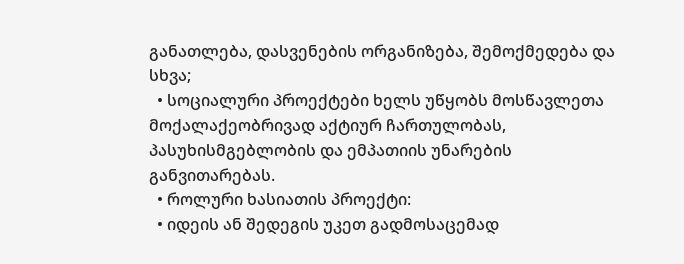განათლება, დასვენების ორგანიზება, შემოქმედება და სხვა;
  • სოციალური პროექტები ხელს უწყობს მოსწავლეთა მოქალაქეობრივად აქტიურ ჩართულობას, პასუხისმგებლობის და ემპათიის უნარების განვითარებას.
  • როლური ხასიათის პროექტი:
  • იდეის ან შედეგის უკეთ გადმოსაცემად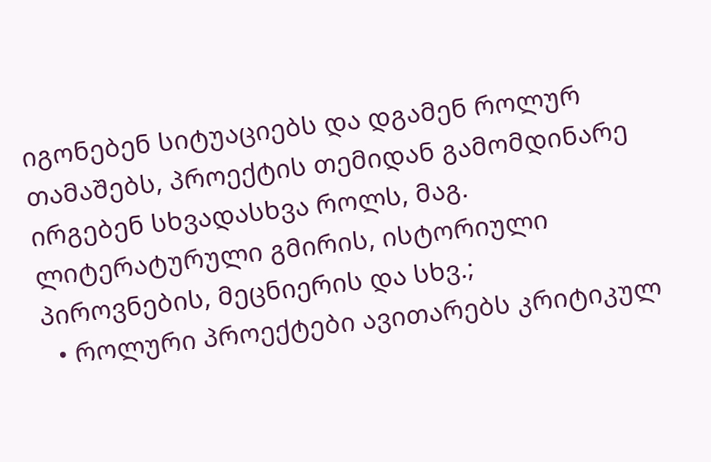იგონებენ სიტუაციებს და დგამენ როლურ თამაშებს, პროექტის თემიდან გამომდინარე ირგებენ სხვადასხვა როლს, მაგ. ლიტერატურული გმირის, ისტორიული პიროვნების, მეცნიერის და სხვ.;
  • როლური პროექტები ავითარებს კრიტიკულ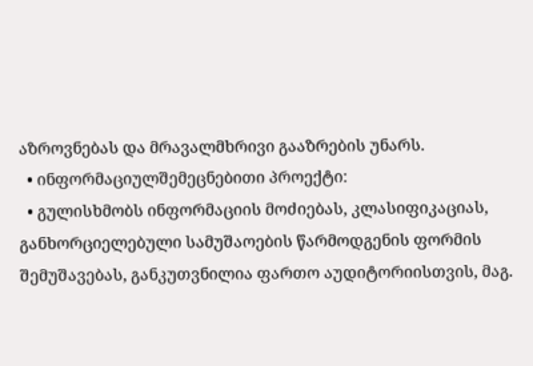აზროვნებას და მრავალმხრივი გააზრების უნარს.
  • ინფორმაციულშემეცნებითი პროექტი:
  • გულისხმობს ინფორმაციის მოძიებას, კლასიფიკაციას, განხორციელებული სამუშაოების წარმოდგენის ფორმის შემუშავებას, განკუთვნილია ფართო აუდიტორიისთვის, მაგ.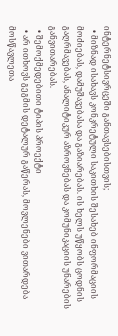ინტერნეტსივრცეში განთავსებისთვის;
  • მიზნად ისახავს კონკრეტული საკითხის შესახებ ინფორმაციის მოძიებას, დამუშავებასა და გაზიარებას. ის ხელს უწყობს ცოდნის გაღრმავებას, ანალიტიკურ აზროვნებას და კომუნიკაციის უნარების განვითარებას.
  • შემოქმედებითი ტიპის პროექტი
  • არ ითხოვს გეგმის დეტალურ გაწერას, მოვლენები ვითარდება მოსწავლეთა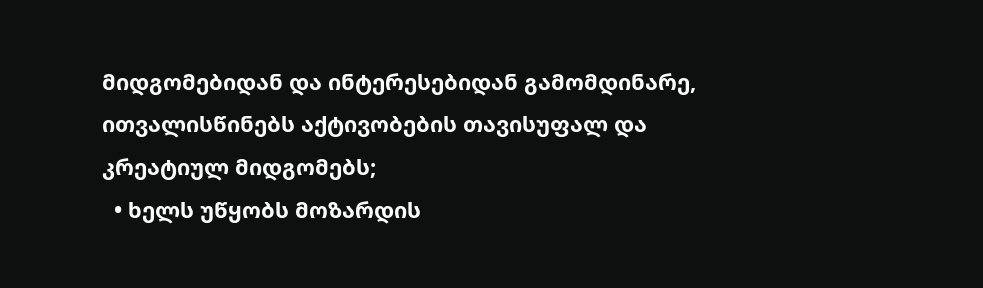მიდგომებიდან და ინტერესებიდან გამომდინარე, ითვალისწინებს აქტივობების თავისუფალ და კრეატიულ მიდგომებს;
  • ხელს უწყობს მოზარდის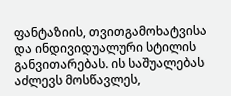ფანტაზიის, თვითგამოხატვისა და ინდივიდუალური სტილის განვითარებას. ის საშუალებას აძლევს მოსწავლეს,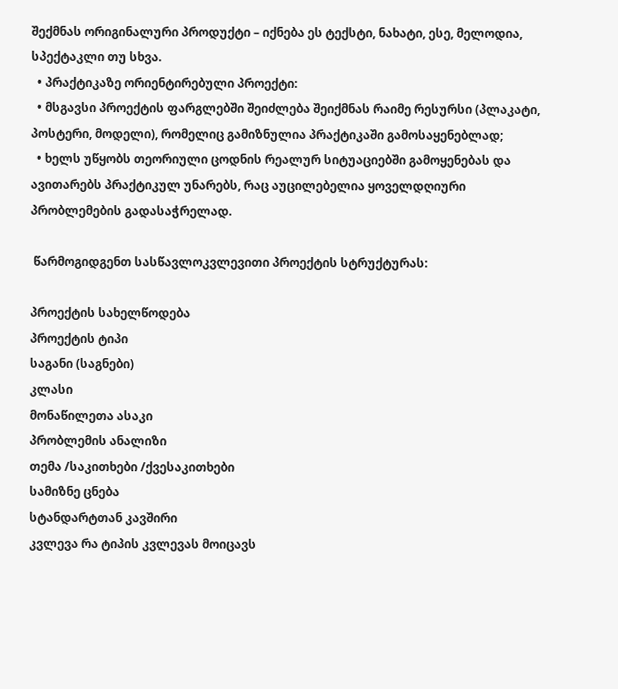შექმნას ორიგინალური პროდუქტი – იქნება ეს ტექსტი, ნახატი, ესე, მელოდია, სპექტაკლი თუ სხვა.
  • პრაქტიკაზე ორიენტირებული პროექტი:
  • მსგავსი პროექტის ფარგლებში შეიძლება შეიქმნას რაიმე რესურსი (პლაკატი, პოსტერი, მოდელი), რომელიც გამიზნულია პრაქტიკაში გამოსაყენებლად;
  • ხელს უწყობს თეორიული ცოდნის რეალურ სიტუაციებში გამოყენებას და ავითარებს პრაქტიკულ უნარებს, რაც აუცილებელია ყოველდღიური პრობლემების გადასაჭრელად.

 წარმოგიდგენთ სასწავლოკვლევითი პროექტის სტრუქტურას:

პროექტის სახელწოდება
პროექტის ტიპი
საგანი (საგნები)
კლასი
მონაწილეთა ასაკი
პრობლემის ანალიზი
თემა /საკითხები /ქვესაკითხები
სამიზნე ცნება
სტანდარტთან კავშირი
კვლევა რა ტიპის კვლევას მოიცავს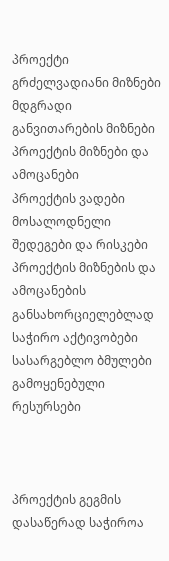პროექტი
გრძელვადიანი მიზნები
მდგრადი განვითარების მიზნები
პროექტის მიზნები და ამოცანები
პროექტის ვადები
მოსალოდნელი შედეგები და რისკები
პროექტის მიზნების და ამოცანების განსახორციელებლად საჭირო აქტივობები
სასარგებლო ბმულები
გამოყენებული რესურსები



პროექტის გეგმის დასაწერად საჭიროა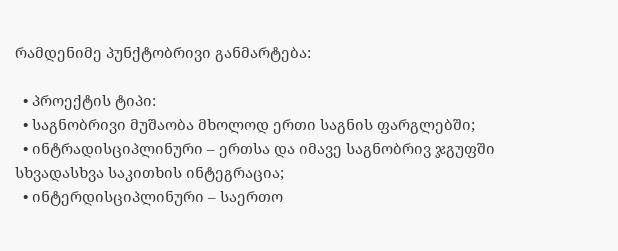რამდენიმე პუნქტობრივი განმარტება:

  • პროექტის ტიპი:
  • საგნობრივი მუშაობა მხოლოდ ერთი საგნის ფარგლებში;
  • ინტრადისციპლინური – ერთსა და იმავე საგნობრივ ჯგუფში სხვადასხვა საკითხის ინტეგრაცია;
  • ინტერდისციპლინური – საერთო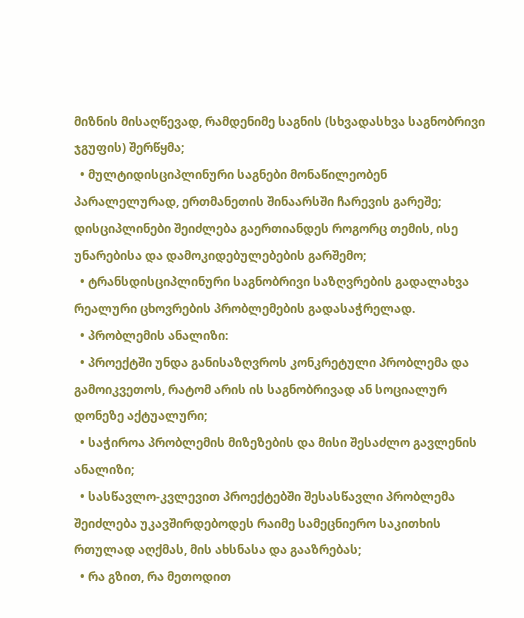მიზნის მისაღწევად, რამდენიმე საგნის (სხვადასხვა საგნობრივი ჯგუფის) შერწყმა;
  • მულტიდისციპლინური საგნები მონაწილეობენ პარალელურად, ერთმანეთის შინაარსში ჩარევის გარეშე; დისციპლინები შეიძლება გაერთიანდეს როგორც თემის, ისე უნარებისა და დამოკიდებულებების გარშემო;
  • ტრანსდისციპლინური საგნობრივი საზღვრების გადალახვა რეალური ცხოვრების პრობლემების გადასაჭრელად.
  • პრობლემის ანალიზი:
  • პროექტში უნდა განისაზღვროს კონკრეტული პრობლემა და გამოიკვეთოს, რატომ არის ის საგნობრივად ან სოციალურ დონეზე აქტუალური;
  • საჭიროა პრობლემის მიზეზების და მისი შესაძლო გავლენის ანალიზი;
  • სასწავლო-კვლევით პროექტებში შესასწავლი პრობლემა შეიძლება უკავშირდებოდეს რაიმე სამეცნიერო საკითხის რთულად აღქმას, მის ახსნასა და გააზრებას;
  • რა გზით, რა მეთოდით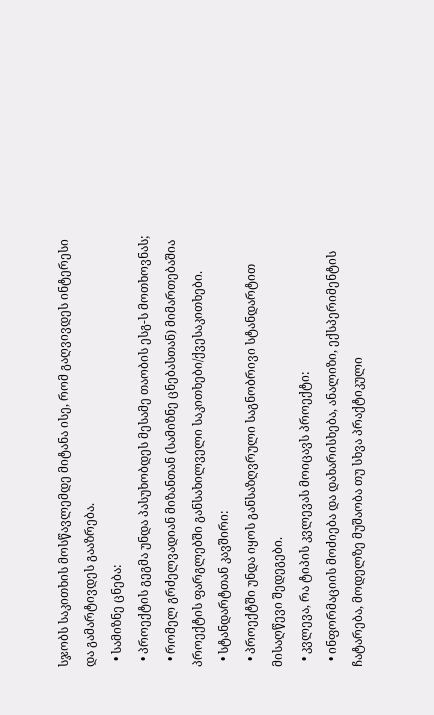სჯობს საკითხის მოსწავლემდე მიტანა ისე, რომ გაღვივდეს ინტერესი და გამარტივდეს გააზრება.
  • სამიზნე ცნება:
  • პროექტის გეგმა უნდა პასუხობდეს მესამე თაობის ესგ-ს მოთხოვნას;
  • რომელ გრძელვადიან მიზანთან (სამიზნე ცნებასთან) მიმართებაშია პროექტის ფარგლებში განსახილველი საკითხები/ქვესაკითხები.
  • სტანდარტთან კავშირი:
  • პროექტში უნდა იყოს განსაზღვრული საგნობრივი სტანდარტით მისაღწევი შედეგები.
  • კვლევა, რა ტიპის კვლევას მოიცავს პროექტი:
  • ინფორმაციის მოძიება და დახარისხება, ანალიზი, ექსპერიმენტის ჩატარება, მოდელზე მუშაობა თუ სხვა პრაქტიკული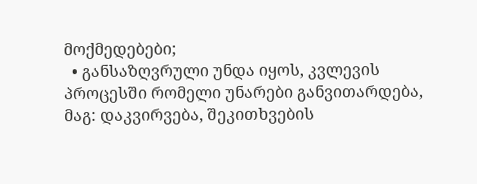მოქმედებები;
  • განსაზღვრული უნდა იყოს, კვლევის პროცესში რომელი უნარები განვითარდება, მაგ: დაკვირვება, შეკითხვების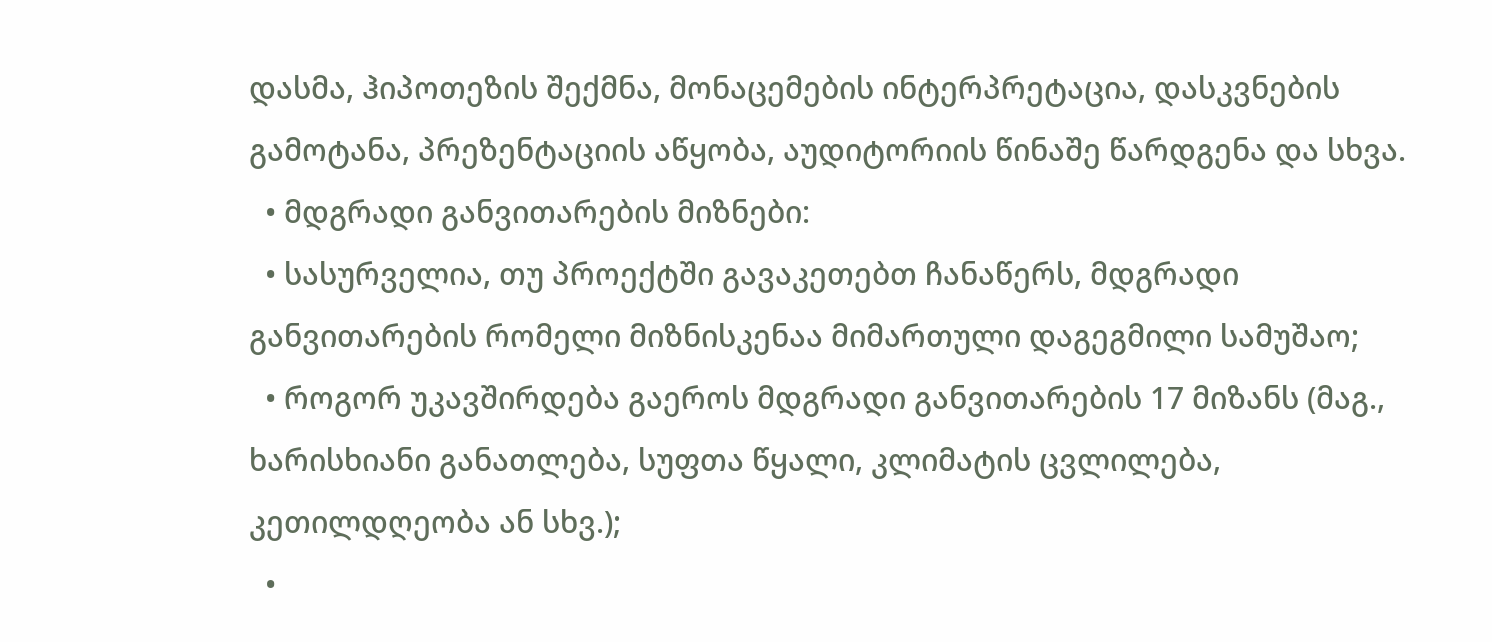დასმა, ჰიპოთეზის შექმნა, მონაცემების ინტერპრეტაცია, დასკვნების გამოტანა, პრეზენტაციის აწყობა, აუდიტორიის წინაშე წარდგენა და სხვა.
  • მდგრადი განვითარების მიზნები:
  • სასურველია, თუ პროექტში გავაკეთებთ ჩანაწერს, მდგრადი განვითარების რომელი მიზნისკენაა მიმართული დაგეგმილი სამუშაო;
  • როგორ უკავშირდება გაეროს მდგრადი განვითარების 17 მიზანს (მაგ., ხარისხიანი განათლება, სუფთა წყალი, კლიმატის ცვლილება, კეთილდღეობა ან სხვ.);
  •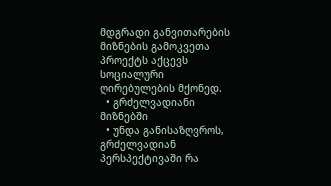მდგრადი განვითარების მიზნების გამოკვეთა პროექტს აქცევს სოციალური ღირებულების მქონედ.
  • გრძელვადიანი მიზნებში
  • უნდა განისაზღვროს, გრძელვადიან პერსპექტივაში რა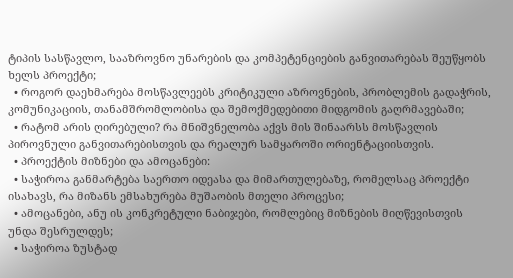ტიპის სასწავლო, სააზროვნო უნარების და კომპეტენციების განვითარებას შეუწყობს ხელს პროექტი;
  • როგორ დაეხმარება მოსწავლეებს კრიტიკული აზროვნების, პრობლემის გადაჭრის, კომუნიკაციის, თანამშრომლობისა და შემოქმედებითი მიდგომის გაღრმავებაში;
  • რატომ არის ღირებული? რა მნიშვნელობა აქვს მის შინაარსს მოსწავლის პიროვნული განვითარებისთვის და რეალურ სამყაროში ორიენტაციისთვის.
  • პროექტის მიზნები და ამოცანები:
  • საჭიროა განმარტება საერთო იდეასა და მიმართულებაზე, რომელსაც პროექტი ისახავს, რა მიზანს ემსახურება მუშაობის მთელი პროცესი;
  • ამოცანები, ანუ ის კონკრეტული ნაბიჯები, რომლებიც მიზნების მიღწევისთვის უნდა შესრულდეს;
  • საჭიროა ზუსტად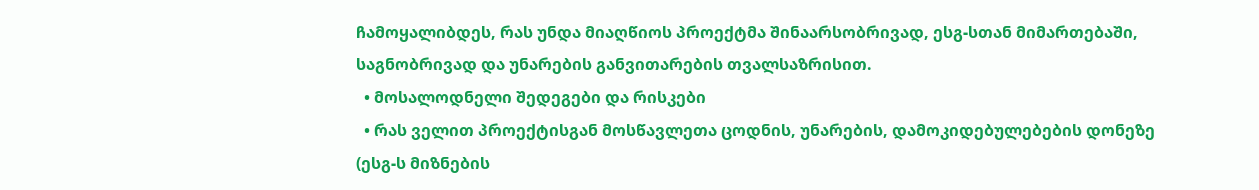ჩამოყალიბდეს, რას უნდა მიაღწიოს პროექტმა შინაარსობრივად, ესგ-სთან მიმართებაში, საგნობრივად და უნარების განვითარების თვალსაზრისით.
  • მოსალოდნელი შედეგები და რისკები
  • რას ველით პროექტისგან მოსწავლეთა ცოდნის, უნარების, დამოკიდებულებების დონეზე (ესგ-ს მიზნების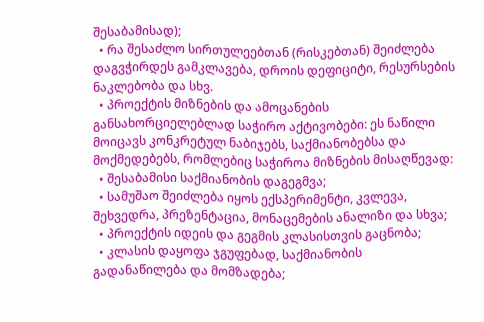შესაბამისად);
  • რა შესაძლო სირთულეებთან (რისკებთან) შეიძლება დაგვჭირდეს გამკლავება, დროის დეფიციტი, რესურსების ნაკლებობა და სხვ.
  • პროექტის მიზნების და ამოცანების განსახორციელებლად საჭირო აქტივობები: ეს ნაწილი მოიცავს კონკრეტულ ნაბიჯებს, საქმიანობებსა და მოქმედებებს, რომლებიც საჭიროა მიზნების მისაღწევად:
  • შესაბამისი საქმიანობის დაგეგმვა;
  • სამუშაო შეიძლება იყოს ექსპერიმენტი, კვლევა, შეხვედრა, პრეზენტაცია, მონაცემების ანალიზი და სხვა;
  • პროექტის იდეის და გეგმის კლასისთვის გაცნობა;
  • კლასის დაყოფა ჯგუფებად, საქმიანობის გადანაწილება და მომზადება;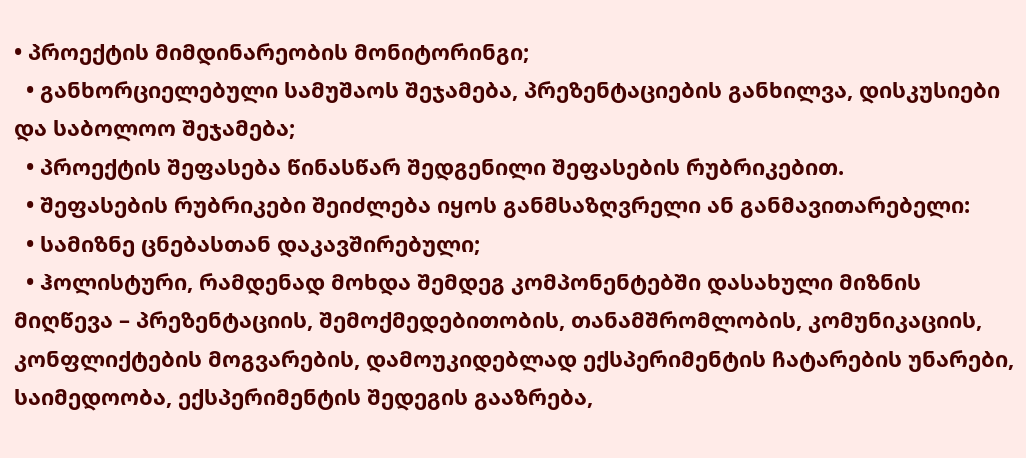• პროექტის მიმდინარეობის მონიტორინგი;
  • განხორციელებული სამუშაოს შეჯამება, პრეზენტაციების განხილვა, დისკუსიები და საბოლოო შეჯამება;
  • პროექტის შეფასება წინასწარ შედგენილი შეფასების რუბრიკებით.
  • შეფასების რუბრიკები შეიძლება იყოს განმსაზღვრელი ან განმავითარებელი:
  • სამიზნე ცნებასთან დაკავშირებული;
  • ჰოლისტური, რამდენად მოხდა შემდეგ კომპონენტებში დასახული მიზნის მიღწევა – პრეზენტაციის, შემოქმედებითობის, თანამშრომლობის, კომუნიკაციის, კონფლიქტების მოგვარების, დამოუკიდებლად ექსპერიმენტის ჩატარების უნარები, საიმედოობა, ექსპერიმენტის შედეგის გააზრება,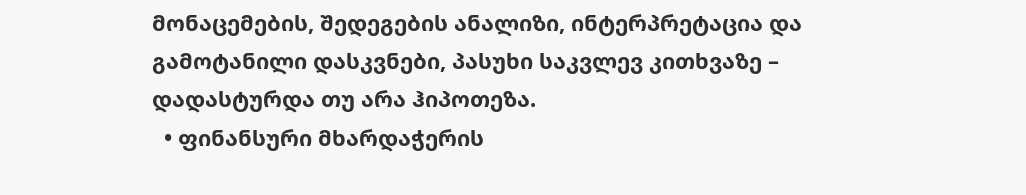მონაცემების, შედეგების ანალიზი, ინტერპრეტაცია და გამოტანილი დასკვნები, პასუხი საკვლევ კითხვაზე – დადასტურდა თუ არა ჰიპოთეზა.
  • ფინანსური მხარდაჭერის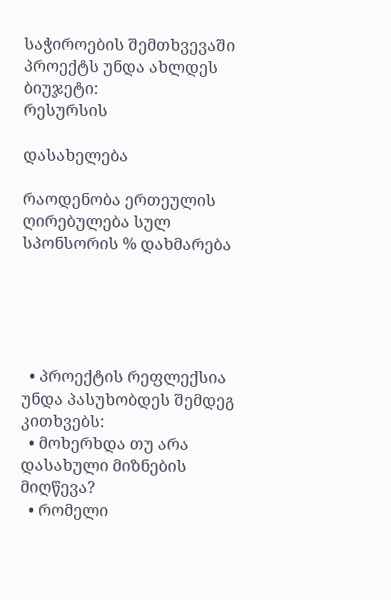საჭიროების შემთხვევაში პროექტს უნდა ახლდეს ბიუჯეტი:
რესურსის

დასახელება

რაოდენობა ერთეულის ღირებულება სულ სპონსორის % დახმარება





  • პროექტის რეფლექსია უნდა პასუხობდეს შემდეგ კითხვებს:
  • მოხერხდა თუ არა დასახული მიზნების მიღწევა?
  • რომელი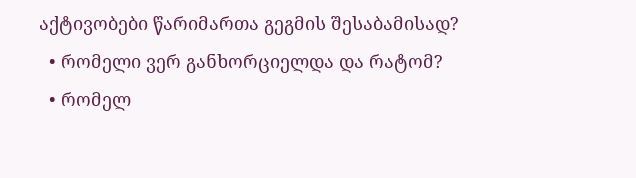აქტივობები წარიმართა გეგმის შესაბამისად?
  • რომელი ვერ განხორციელდა და რატომ?
  • რომელ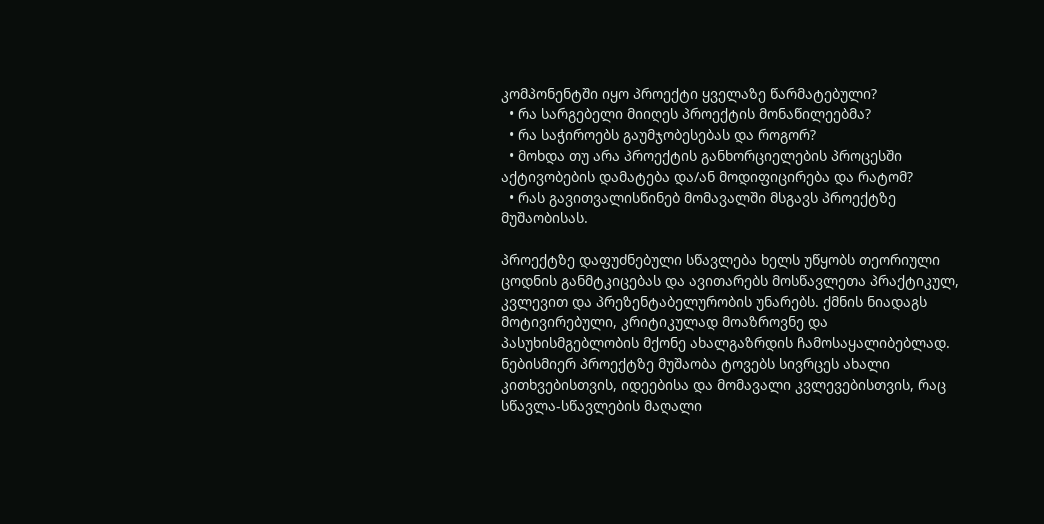კომპონენტში იყო პროექტი ყველაზე წარმატებული?
  • რა სარგებელი მიიღეს პროექტის მონაწილეებმა?
  • რა საჭიროებს გაუმჯობესებას და როგორ?
  • მოხდა თუ არა პროექტის განხორციელების პროცესში აქტივობების დამატება და/ან მოდიფიცირება და რატომ?
  • რას გავითვალისწინებ მომავალში მსგავს პროექტზე მუშაობისას.

პროექტზე დაფუძნებული სწავლება ხელს უწყობს თეორიული ცოდნის განმტკიცებას და ავითარებს მოსწავლეთა პრაქტიკულ, კვლევით და პრეზენტაბელურობის უნარებს. ქმნის ნიადაგს მოტივირებული, კრიტიკულად მოაზროვნე და პასუხისმგებლობის მქონე ახალგაზრდის ჩამოსაყალიბებლად. ნებისმიერ პროექტზე მუშაობა ტოვებს სივრცეს ახალი კითხვებისთვის, იდეებისა და მომავალი კვლევებისთვის, რაც სწავლა-სწავლების მაღალი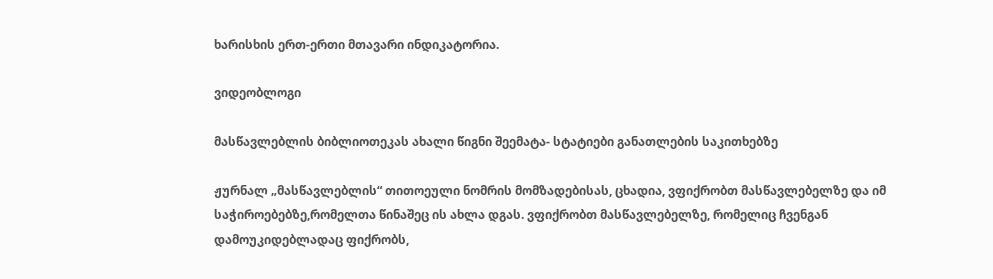ხარისხის ერთ-ერთი მთავარი ინდიკატორია.

ვიდეობლოგი

მასწავლებლის ბიბლიოთეკას ახალი წიგნი შეემატა- სტატიები განათლების საკითხებზე

ჟურნალ „მასწავლებლის“ თითოეული ნომრის მომზადებისას, ცხადია, ვფიქრობთ მასწავლებელზე და იმ საჭიროებებზე,რომელთა წინაშეც ის ახლა დგას. ვფიქრობთ მასწავლებელზე, რომელიც ჩვენგან დამოუკიდებლადაც ფიქრობს,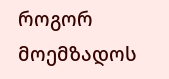როგორ მოემზადოს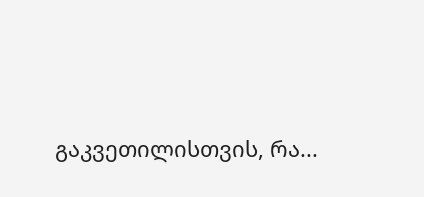გაკვეთილისთვის, რა...